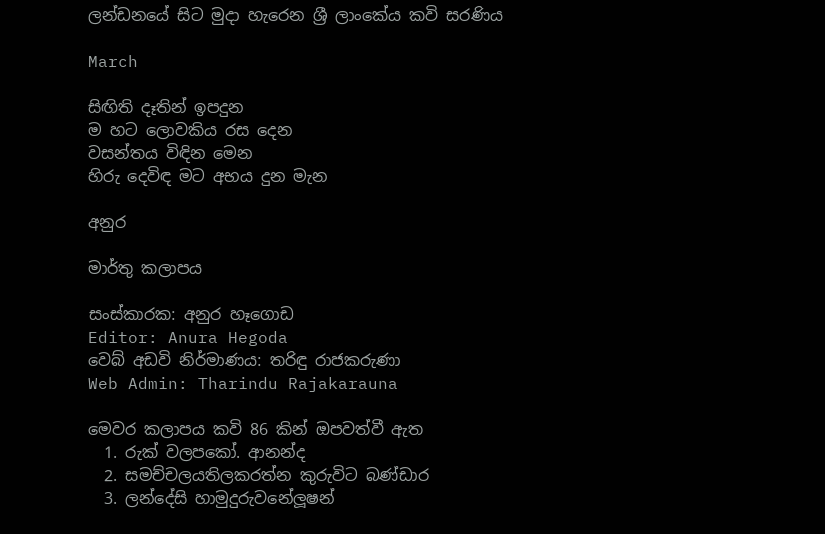ලන්ඩනයේ සිට මුදා හැරෙන ශ්‍රී ලාංකේය කවි සරණිය

March

සිඟිති දෑතින් ඉපදුන
ම හට ලොවකිය රස දෙන
වසන්තය විඳින මෙන
හිරු දෙවිඳ මට අභය දුන මැන

අනුර

මාර්තු කලාපය

සංස්කාරක: අනුර හෑගොඩ
Editor: Anura Hegoda
වෙබ් අඩවි නිර්මාණය: තරිඳු රාජකරුණා
Web Admin: Tharindu Rajakarauna

මෙවර කලාපය කවි 86 කින් ඔපවත්වී ඇත
  1. රුක් වලපකෝ. ආනන්ද
  2. සමච්චලයතිලකරත්න කුරුවිට බණ්ඩාර
  3. ලන්දේසි හාමුදුරුවනේලූෂන්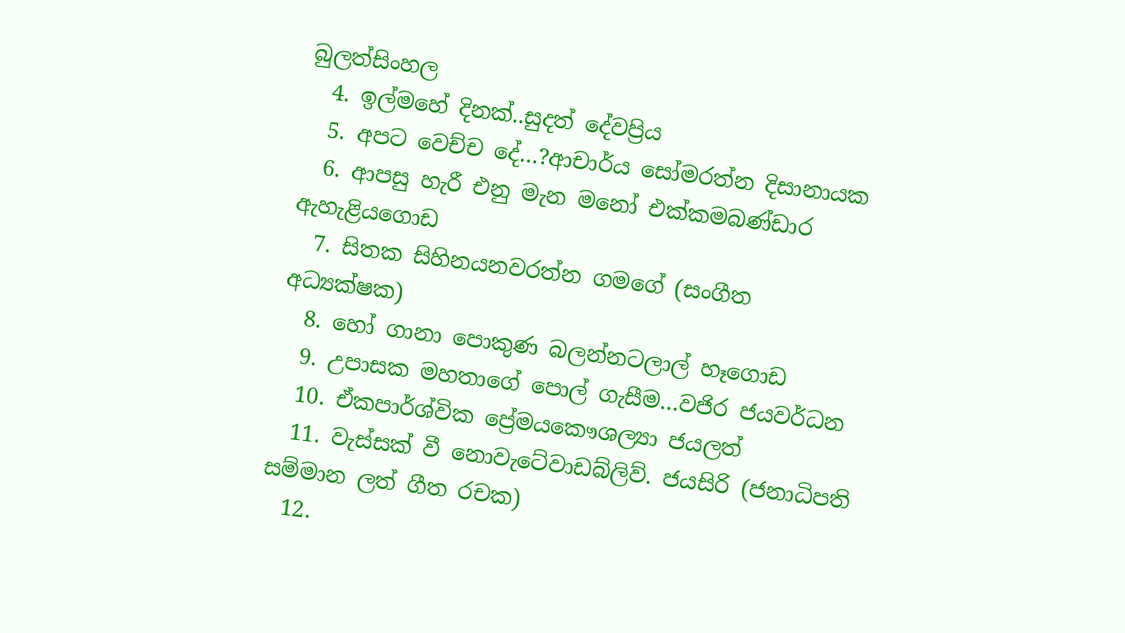බුලත්සිංහල
  4. ඉල්මහේ දිනක්..සුදත් දේවප්‍රිය
  5. අපට වෙච්ච දේ…?ආචාර්ය සෝමරත්න දිසානායක
  6. ආපසු හැරී එනු මැන මනෝ එක්කමබණ්ඩාර ඇහැළියගොඩ
  7. සිතක සිහිනයනවරත්න ගමගේ (සංගීත අධ්‍යක්ෂක)
  8. හෝ ගානා පොකුණ බලන්නටලාල් හෑගොඩ
  9. උපාසක මහතාගේ පොල් ගැසීම…වජිර ජයවර්ධන
  10. ඒකපාර්ශ්වික ප්‍රේමයකෞශල්‍යා ජයලත්
  11. වැස්සක් වී නොවැටේවාඩබ්ලිව්. ජයසිරි (ජනාධිපති සම්මාන ලත් ගීත රචක)
  12.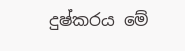දුෂ්කරය මේ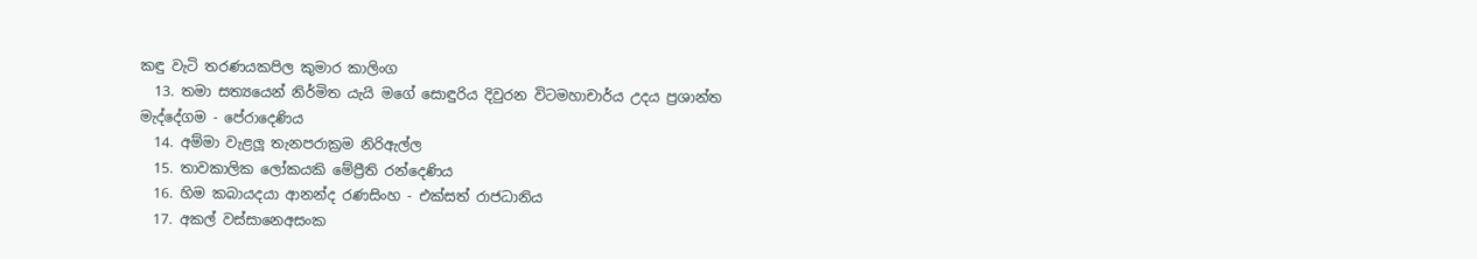කඳු වැටි තරණයකපිල කුමාර කාලිංග
  13. තමා සත්‍යයෙන් නිර්මිත යැයි මගේ සොඳුරිය දිවුරන විටමහාචාර්ය උදය ප්‍රශාන්ත මැද්දේගම - පේරාදෙණිය
  14. අම්මා වැළලූ තැනපරාක්‍රම නිරිඇල්ල
  15. තාවකාලික ලෝකයකි මේප්‍රීති රන්දෙණිය
  16. හිම කබායදයා ආනන්ද රණසිංහ - එක්සත් රාජධානිය
  17. අකල් වස්සානෙඅසංක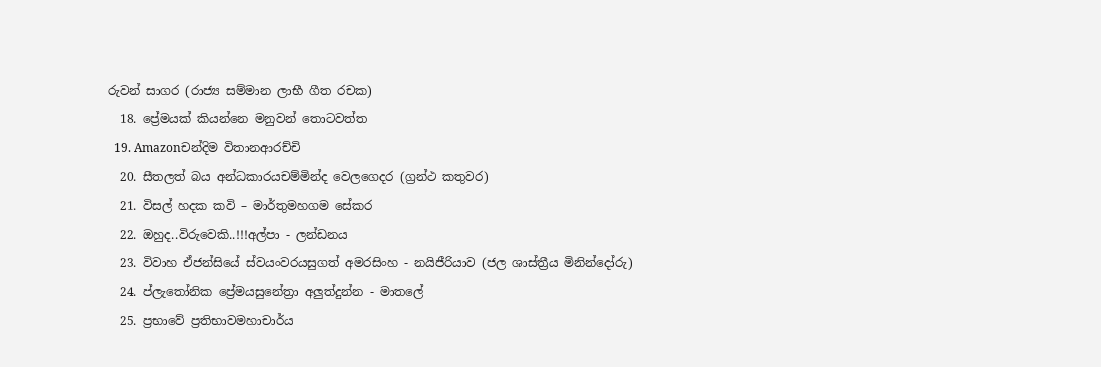රුවන් සාගර (රාජ්‍ය සම්මාන ලාභී ගීත රචක)
  18. ප්‍රේමයක් කියන්නෙ මනුවන් තොටවත්ත
  19. Amazonචන්දිම විතානආරච්චි
  20. සීතලත් බය අන්ධකාරයචම්මින්ද වෙලගෙදර (ග්‍රන්ථ කතුවර)
  21. විසල් හදක කවි – මාර්තුමහගම සේකර
  22. ඔහුද..විරුවෙකි..!!!අල්පා - ලන්ඩනය
  23. විවාහ ඒජන්සියේ ස්වයංවරයසුගත් අමරසිංහ - නයිජීරියාව (ජල ශාස්ත්‍රීය මිනින්දෝරු)
  24. ප්ලැතෝනික ප්‍රේමයසුනේත්‍රා අලුත්දුන්න - මාතලේ
  25. ප්‍රභාවේ ප්‍රතිභාවමහාචාර්ය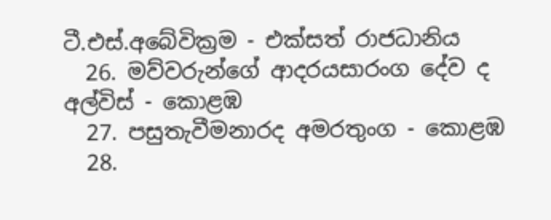ටී.එස්.අබේවික්‍රම - එක්සත් රාජධානිය
  26. මව්වරුන්ගේ ආදරයසාරංග දේව ද අල්විස් - කොළඹ
  27. පසුතැවීමනාරද අමරතුංග - කොළඹ
  28.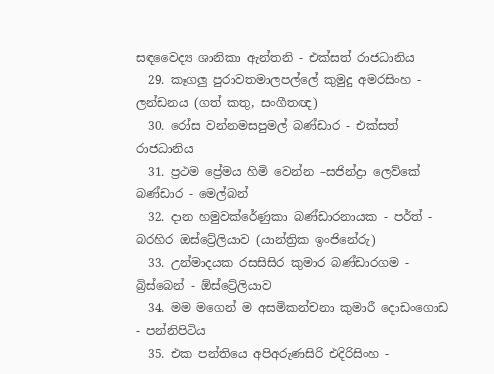සඳවෛද්‍ය ශානිකා ඇන්තනි - එක්සත් රාජධානිය
  29. කෑගලු පුරාවතමාලපල්ලේ කුමුදු අමරසිංහ - ලන්ඩනය (ගත් කතු, සංගීතඥ)
  30. රෝස වන්නමසපුමල් බණ්ඩාර - එක්සත් රාජධානිය
  31. ප්‍රථම ප්‍රේමය හිමි වෙන්න –සජින්ද්‍රා ලෙව්කේ බණ්ඩාර - මෙල්බන්
  32. දාන හමුවක්රේණුකා බණ්ඩාරනායක - පර්ත් - බරහිර ඔස්ට්‍රේලියාව (යාන්ත්‍රික ඉංජිනේරු)
  33. උන්මාදයක රසසිසිර කුමාර බණ්ඩාරගම - බ්‍රිස්බෙන් - ඕස්ට්‍රේලියාව
  34. මම මගෙන් ම අසමිකන්චනා කුමාරී දොඩංගොඩ - පන්නිපිටිය
  35. එක පන්තියෙ අපිඅරුණසිරි එදිරිසිංහ -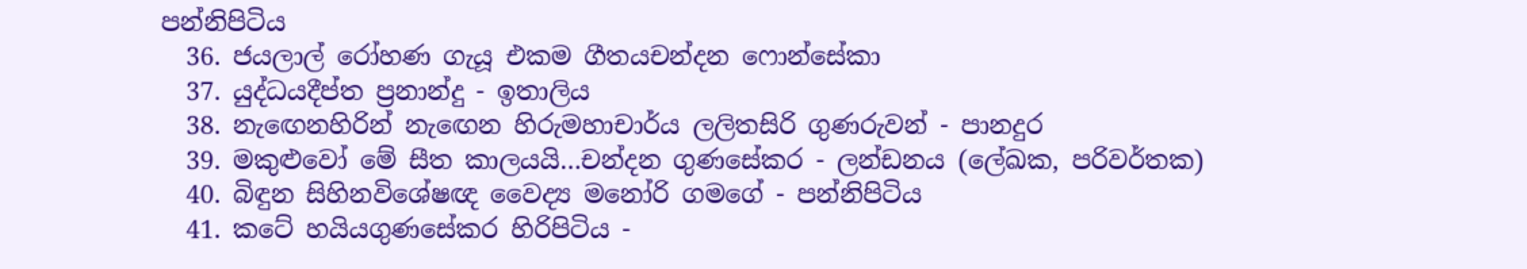පන්නිපිටිය
  36. ජයලාල් රෝහණ ගැයූ එකම ගීතයචන්දන ෆොන්සේකා
  37. යුද්ධයදීප්ත ප්‍රනාන්දු - ඉතාලිය
  38. නැඟෙනහිරින් නැඟෙන හිරුමහාචාර්ය ලලිතසිරි ගුණරුවන් - පානදුර
  39. මකුළුවෝ මේ සීත කාලයයි…චන්දන ගුණසේකර - ලන්ඩනය (ලේඛක, පරිවර්තක)
  40. බිඳුන සිහිනවිශේෂඥ වෛද්‍ය මනෝරි ගමගේ - පන්නිපිටිය
  41. කටේ හයියගුණසේකර හිරිපිටිය -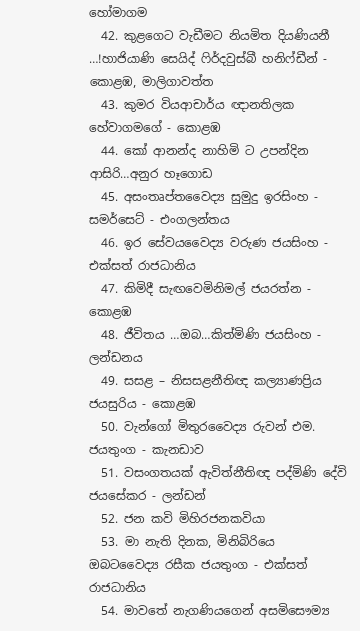හෝමාගම
  42. කුළගෙට වැඩීමට නියමිත දියණියනී …!හාජියාණි සෙයිද් ෆිර්දවුස්බී හනිෆ්ඩීන් - කොළඹ, මාලිගාවත්ත
  43. කුමර වියආචාර්ය ඥානතිලක හේවාගමගේ - කොළඹ
  44. කෝ ආනන්ද නාහිමි ට උපන්දින ආසිරි…අනුර හෑගොඩ
  45. අසංතෘප්තවෛද්‍ය සුමුදු ඉරසිංහ - සමර්සෙට් - එංගලන්තය
  46. ඉර සේවයවෛද්‍ය වරුණ ජයසිංහ - එක්සත් රාජධානිය
  47. කිමිදී සැඟවෙමිනිමල් ජයරත්න - කොළඹ
  48. ජීවිතය …ඔබ…කිත්මිණි ජයසිංහ - ලන්ඩනය
  49. සසළ – නිසසළනීතිඥ කල්‍යාණප්‍රිය ජයසුරිය - කොළඹ
  50. වැන්ගෝ මිතුරවෛද්‍ය රුවන් එම. ජයතුංග - කැනඩාව
  51. වසංගතයක් ඇවිත්නීතිඥ පද්මිණි දේවි ජයසේකර - ලන්ඩන්
  52. ජන කවි මිහිරජනකවියා
  53. මා නැති දිනක, මිනිබිරියෙ ඔබටවෛද්‍ය රසීක ජයතුංග - එක්සත් රාජධානිය
  54. මාවතේ නැගණියගෙන් අසමිසෞම්‍ය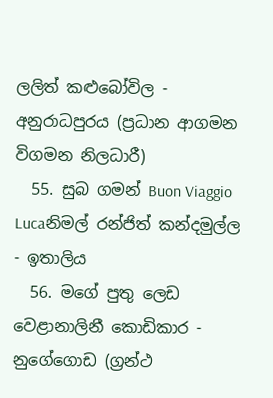ලලිත් කළුබෝවිල - අනුරාධපුරය (ප්‍රධාන ආගමන විගමන නිලධාරී)
  55. සුබ ගමන් Buon Viaggio Lucaනිමල් රන්ජිත් කන්දමුල්ල - ඉතාලිය
  56. මගේ පුතු ලෙඩ වෙළානාලිනී කොඩිකාර - නුගේගොඩ (ග්‍රන්ථ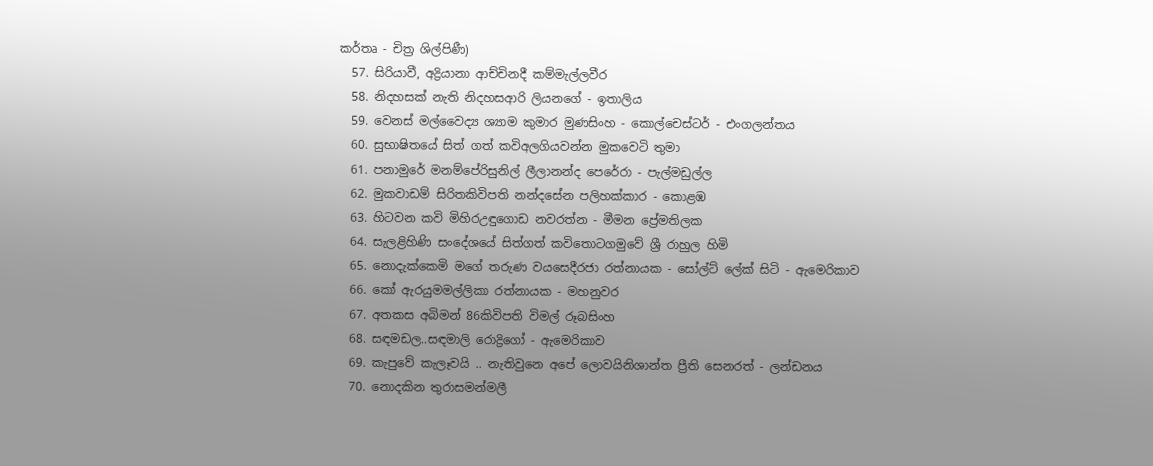කර්තෘ - චිත්‍ර ශිල්පිණී)
  57. සිරියාවී, අද්‍රියානා ආච්චිනදී කම්මැල්ලවීර
  58. නිදහසක් නැති නිදහසආරි ලියනගේ - ඉතාලිය
  59. වෙනස් මල්වෛද්‍ය ශ්‍යාම කුමාර මුණසිංහ - කොල්චෙස්ටර් - එංගලන්තය
  60. සුභාෂිතයේ සිත් ගත් කවිඅලගියවන්න මුකවෙටි තුමා
  61. පනාමුරේ මනම්පේරිසුනිල් ලීලානන්ද පෙරේරා - පැල්මඩුල්ල
  62. මුකවාඩම් සිරිතකිවිපති නන්දසේන පලිහක්කාර - කොළඹ
  63. හිටවන කවි මිහිරඋඳුගොඩ නවරත්න - මීමන ප්‍රේමතිලක
  64. සැලළිහිණි සංදේශයේ සිත්ගත් කවිතොටගමුවේ ශ්‍රී රාහුල හිමි
  65. නොදැක්කෙමි මගේ තරුණ වයසෙදීරජා රත්නායක - සෝල්ට් ලේක් සිටි - ඇමෙරිකාව
  66. කෝ ඇරයුමමල්ලිකා රත්නායක - මහනුවර
  67. අතකස අබිමන් 86කිවිපති විමල් රූබසිංහ
  68. සඳමඩල..සඳමාලි රොද්‍රිගෝ - ඇමෙරිකාව
  69. කැපුවේ කැලෑවයි .. නැතිවුනෙ අපේ ලොවයිනිශාන්ත ප්‍රීති සෙනරත් - ලන්ඩනය
  70. නොදකින තුරාසමන්මලී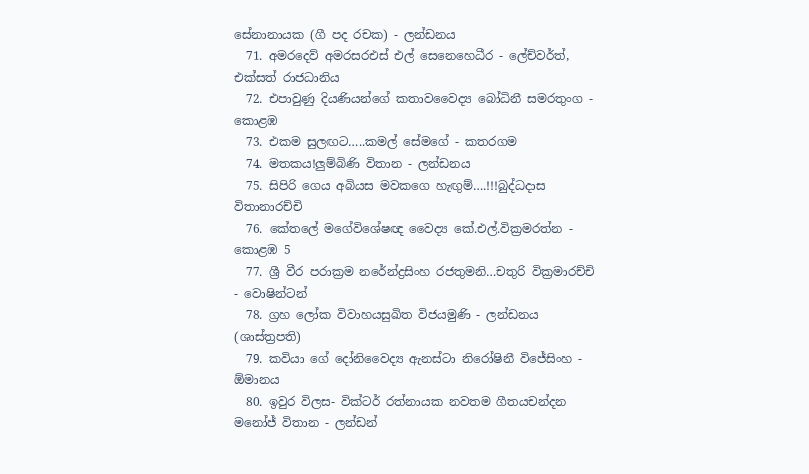සේනානායක (ගී පද රචක) - ලන්ඩනය
  71. අමරදෙව් අමරසරඑස් එල් සෙනෙහෙධීර - ලේච්වර්ත්, එක්සත් රාජධානිය
  72. එපාවුණු දියණියන්ගේ කතාවවෛද්‍ය බෝධිනී සමරතුංග - කොළඹ
  73. එකම සුලඟට…..කමල් සේමගේ - කතරගම
  74. මතකය!ලුම්බිණි විතාන - ලන්ඩනය
  75. සිපිරි ගෙය අබියස මවකගෙ හැඟුම්….!!!බුද්ධදාස විතානාරච්චි
  76. කේතලේ මගේවිශේෂඥ වෛද්‍ය කේ.එල්.වික්‍රමරත්න - කොළඹ 5
  77. ශ්‍රී වීර පරාක්‍රම නරේන්ද්‍රසිංහ රජතුමනි…චතුරි වික්‍රමාරච්චි - වොෂින්ටන්
  78. ග්‍රහ ලෝක විවාහයසුඛිත විජයමුණි - ලන්ඩනය (ශාස්ත්‍රපති)
  79. කවියා ගේ දෝනිවෛද්‍ය ඇනස්ටා නිරෝෂිනී විජේසිංහ - ඕමානය
  80. ඉවුර විලස- වික්ටර් රත්නායක නවතම ගීතයචන්දන මනෝජ් විතාන - ලන්ඩන්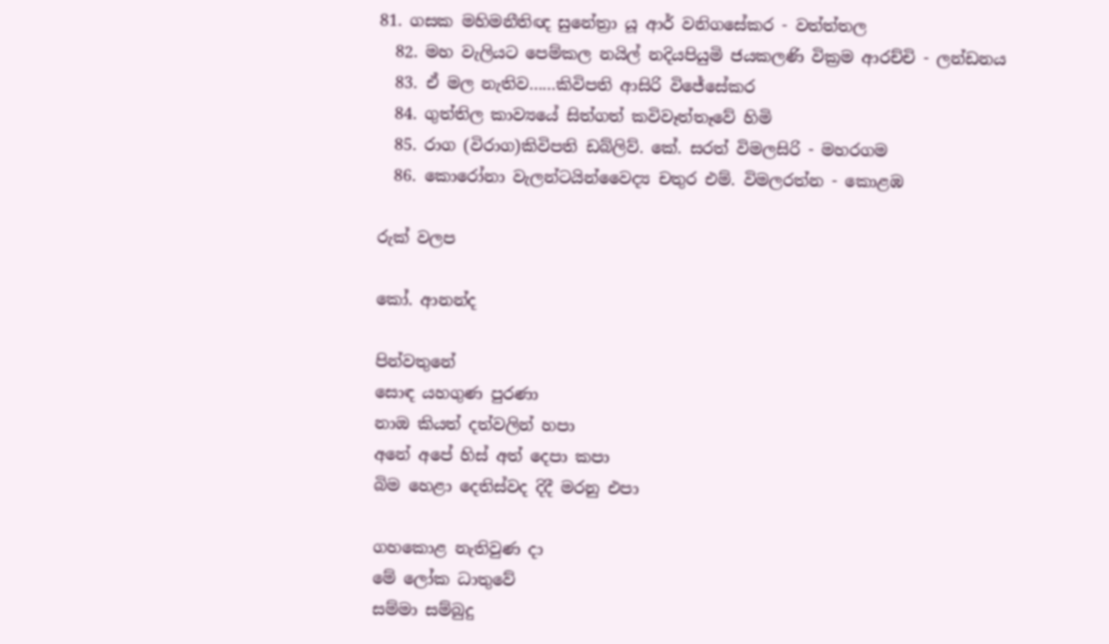81. ගසක මහිමනීතිඥ සුනේත්‍රා යූ ආර් වනිගසේකර - වත්ත්තල
  82. මහ වැලියට පෙම්කල නයිල් නදියපියුමි ජයකලණි වික්‍රම ආරච්චි - ලන්ඩනය
  83. ඒ මල නැතිව……කිවිපති ආසිරි විජේසේකර
  84. ගුත්තිල කාව්‍යයේ සිත්ගත් කවිවෑත්තෑවේ හිමි
  85. රාග (විරාග)කිවිපති ඩබ්ලිව්. කේ. සරත් විමලසිරි - මහරගම
  86. කොරෝනා වැලන්ටයින්වෛද්‍ය චතුර එම්. විමලරත්න - කොළඹ

රුක් වලප

කෝ. ආනන්ද

පින්වතුනේ
සොඳ යහගුණ පුරණා
නාඔ කියත් දත්වලින් හපා
අනේ අපේ හිස් අත් දෙපා කපා
බිම හෙළා දෙතිස්වද දිදී මරනු එපා

ගහකොළ නැතිවුණ දා
මේ ලෝක ධාතුවේ
සම්මා සම්බුදු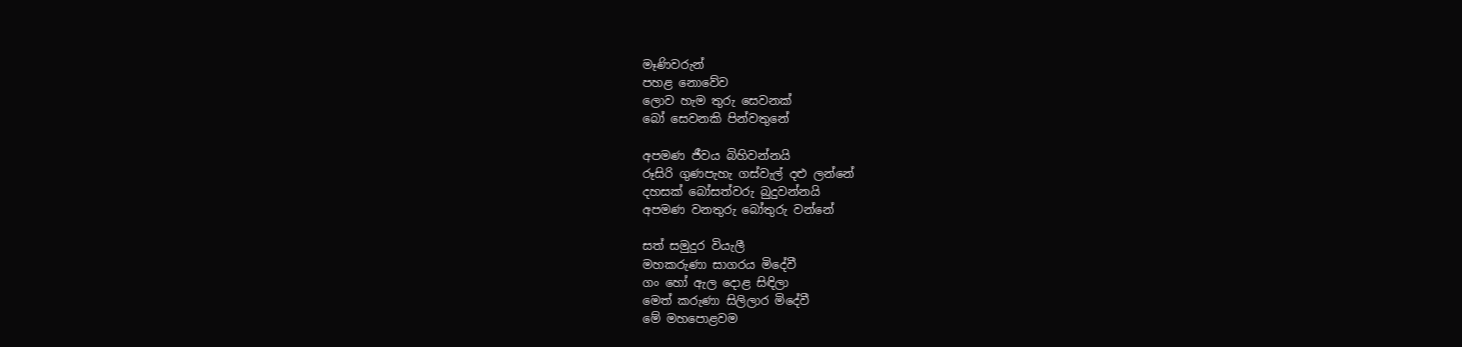මෑණිවරුන්
පහළ නොවේව
ලොව හැම තුරු සෙවනක්
බෝ සෙවනකි පින්වතුනේ

අපමණ ජීවය බිහිවන්නයි
රූසිරි ගුණපැහැ ගස්වැල් දළු ලන්නේ
දහසක් බෝසත්වරු බුදුවන්නයි
අපමණ වනතුරු බෝතුරු වන්නේ

සත් සමුදුර වියැලී
මහකරුණා සාගරය මිදේවී
ගං හෝ ඇල දොළ සිඳිලා
මෙත් කරුණා සිලිලාර මිදේවී
මේ මහපොළවම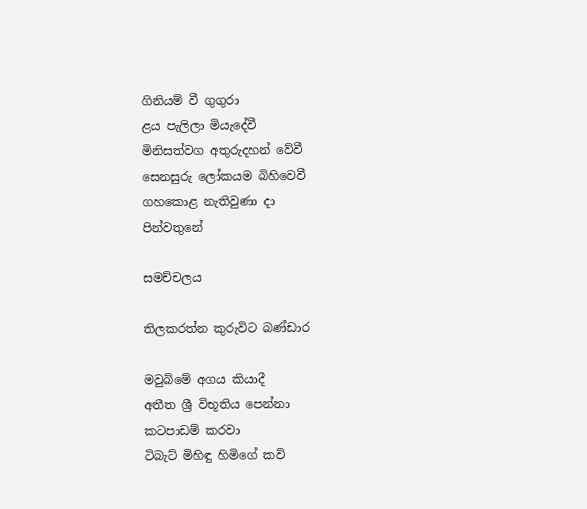ගිනියම් වී ගුගුරා
ළය පැලිලා මියැදේවී
මිනිසත්වග අතුරුදහන් වේවී
සෙනසුරු ලෝකයම බිහිවෙවී
ගහකොළ නැතිවුණා දා
පින්වතුනේ

සමච්චලය

තිලකරත්න කුරුවිට බණ්ඩාර

මවුබිමේ අගය කියාදී
අතීත ශ්‍රී විභූතිය පෙන්නා
කටපාඩම් කරවා
ටිබැට් මිහිඳු හිමිගේ කවි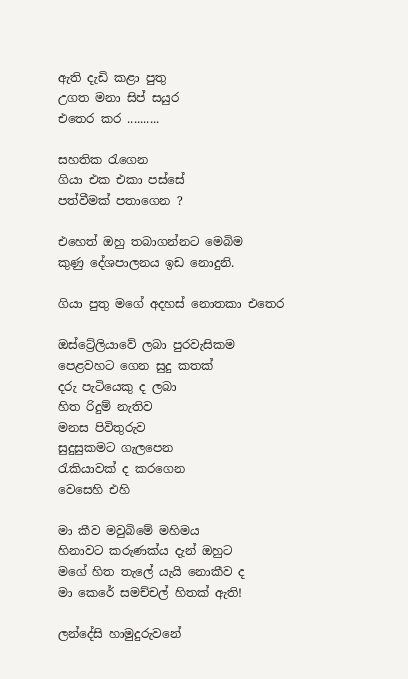ඇති දැඩි කළා පුතු
උගත මනා සිප් සයුර
එතෙර කර ..........

සහතික රැගෙන
ගියා එක එකා පස්සේ
පත්වීමක් පතාගෙන ?

එහෙත් ඔහු තබාගන්නට මෙබිම
කුණු දේශපාලනය ඉඩ නොදුනි.

ගියා පුතු මගේ අදහස් නොතකා එතෙර

ඔස්ට්‍රේලියාවේ ලබා පුරවැසිකම
පෙළවහට ගෙන සුදු කතක්
දරු පැටියෙකු ද ලබා
හිත රිදුම් නැතිව
මනස පිවිතුරුව
සුදුසුකමට ගැලපෙන
රැකියාවක් ද කරගෙන
වෙසෙහි එහි

මා කීව මවුබිමේ මහිමය
හිනාවට කරුණක්ය දැන් ඔහුට
මගේ හිත තැලේ යැයි නොකීව ද
මා කෙරේ සමච්චල් හිතක් ඇති!

ලන්දේසි හාමුදුරුවනේ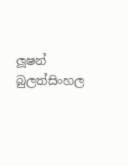ලූෂන් බුලත්සිංහල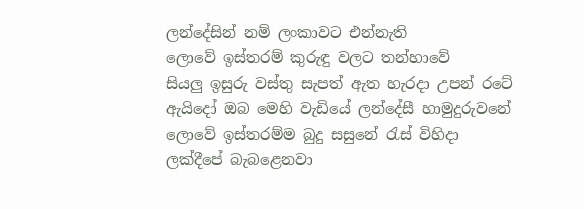ලන්දේසින් නම් ලංකාවට එන්නැති
ලොවේ ඉස්තරම් කුරුඳු වලට තන්හාවේ
සියලු ඉසුරු වස්තු සැපත් ඇත හැරදා උපන් රටේ
ඇයිදෝ ඔබ මෙහි වැඩියේ ලන්දේසී හාමුදුරුවනේ
ලොවේ ඉස්තරම්ම බුදු සසුනේ රැස් විහිදා
ලක්දීපේ බැබළෙනවා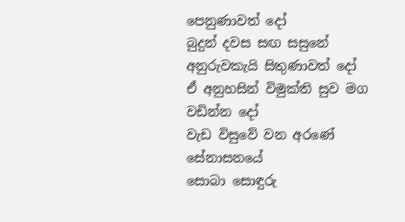පෙනුණාවත් දෝ
බුදුන් දවස සඟ සසුනේ අනුරුවකැයි සිතුණාවත් දෝ
ඒ අනුහසින් විමුක්ති සුව මග වඩින්න දෝ
වැඩ විසුවේ වන අරණේ සේනාසනයේ
සොබා සොඳුරු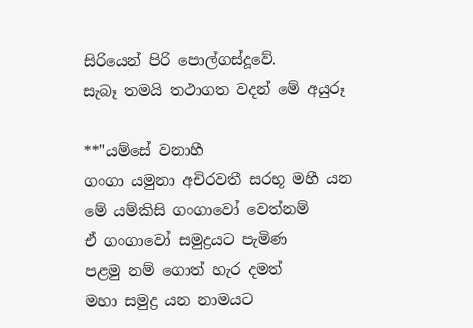සිරියෙන් පිරි පොල්ගස්දූවේ.
සැබෑ තමයි තථාගත වදන් මේ අයුරූ

**"යම්සේ වනාහී
ගංගා යමුනා අචිරවතී සරභූ මහී යන
මේ යම්කිසි ගංගාවෝ වෙත්නම්
ඒ ගංගාවෝ සමුද්‍රයට පැමිණ
පළමු නම් ගොත් හැර දමත්
මහා සමුද්‍ර යන නාමයට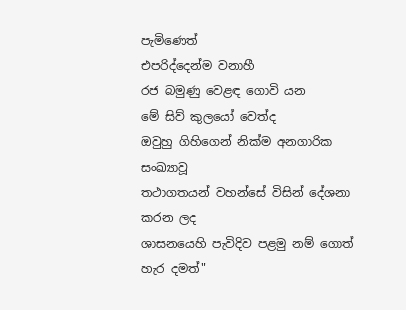පැමිණෙත්
එපරිද්දෙන්ම වනාහී
රජ බමුණු වෙළඳ ගොවි යන
මේ සිව් කුලයෝ වෙත්ද
ඔවුහු ගිහිගෙන් නික්ම අනගාරික සංඛ්‍යාවූ
තථාගතයන් වහන්සේ විසින් දේශනා කරන ලද
ශාසනයෙහි පැවිදිව පළමු නම් ගොත් හැර දමත්"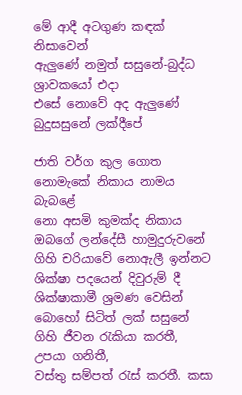මේ ආදී අටගුණ කඳක් නිසාවෙන්
ඇලුණේ නමුත් සසුනේ-බුද්ධ ශ්‍රාවකයෝ එදා
එසේ නොවේ අද ඇලුණේ බුදුසසුනේ ලක්දීපේ

ජාති වර්ග කුල ගොත නොමැකේ නිකාය නාමය බැබළේ
නො අසමි කුමක්ද නිකාය ඔබගේ ලන්දේසී හාමුදුරුවනේ
ගිහි චරියාවේ නොඇලී ඉන්නට ශික්ෂා පදයෙන් දිවුරුම් දී
ශික්ෂාකාමී ශ්‍රමණ වෙසින් බොහෝ සිටිත් ලක් සසුනේ
ගිහි ජීවන රැකියා කරතී, උපයා ගනිතී,
වස්තු සම්පත් රැස් කරතී. කසා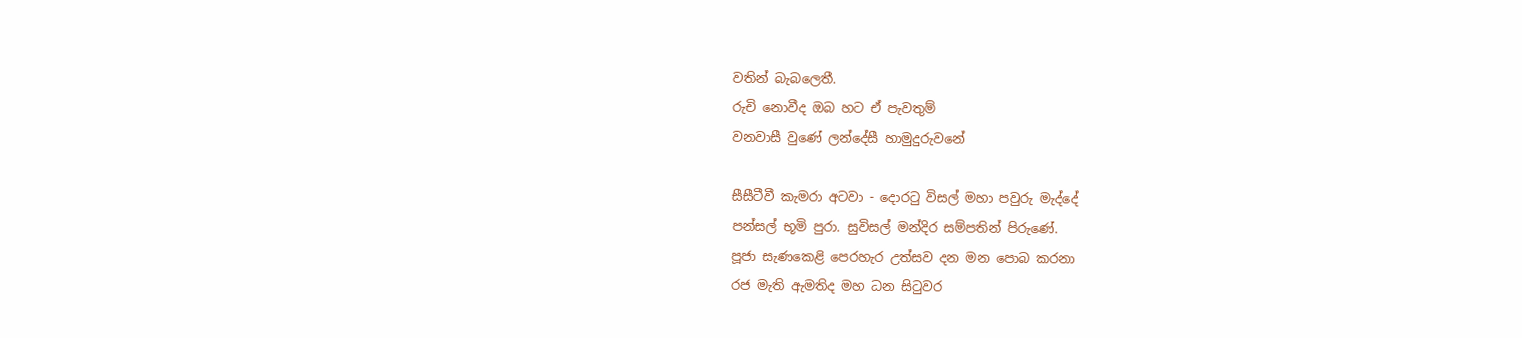වතින් බැබලෙතී.
රුචි නොවීද ඔබ හට ඒ පැවතුම්
වනවාසී වුණේ ලන්දේසී හාමුදුරුවනේ

සීසීටීවී කැමරා අටවා - දොරටු විසල් මහා පවුරු මැද්දේ
පන්සල් භූමි පුරා. සුවිසල් මන්දිර සම්පතින් පිරුණේ.
පූජා සැණකෙළි පෙරහැර උත්සව දන මන පොබ කරනා
රජ මැති ඇමතිද මහ ධන සිටුවර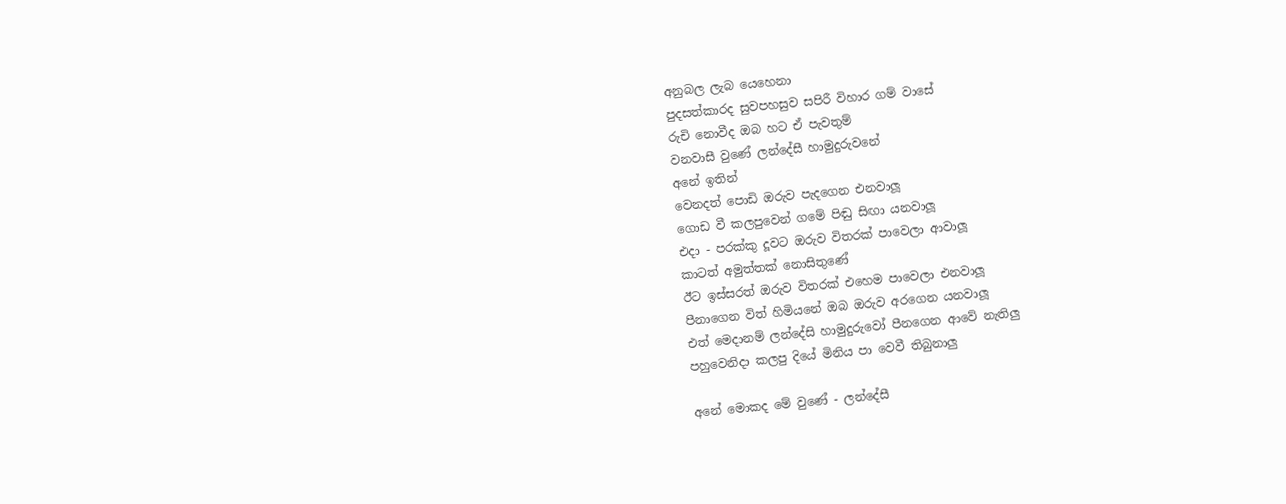අනුබල ලැබ යෙහෙනා
පුදසත්කාරද සුවපහසුව සපිරී විහාර ගම් වාසේ
රුචි නොවීද ඔබ හට ඒ පැවතුම්
වනවාසී වුණේ ලන්දේසී හාමුදුරුවනේ
අනේ ඉතින්
වෙනදත් පොඩි ඔරුව පැදගෙන එනවාලූ
ගොඩ වී කලපුවෙන් ගමේ පිඬු සිඟා යනවාලූ
එදා - පරක්කු දූවට ඔරුව විතරක් පාවෙලා ආවාලූ
කාටත් අමුත්තක් නොසිතුණේ
ඊට ඉස්සරත් ඔරුව විතරක් එහෙම පාවෙලා එනවාලූ
පීනාගෙන විත් හිමියනේ ඔබ ඔරුව අරගෙන යනවාලූ
එත් මෙදානම් ලන්දේසි හාමුදුරුවෝ පීනගෙන ආවේ නැතිලු
පහුවෙනිදා කලපු දියේ මිනිය පා වෙවී තිබුනාලු

අනේ මොකද මේ වුණේ - ලන්දේසී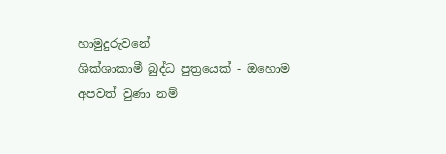හාමුදුරුවනේ
ශික්ශාකාමී බුද්ධ පුත්‍රයෙක් - ඔහොම අපවත් වුණා නම්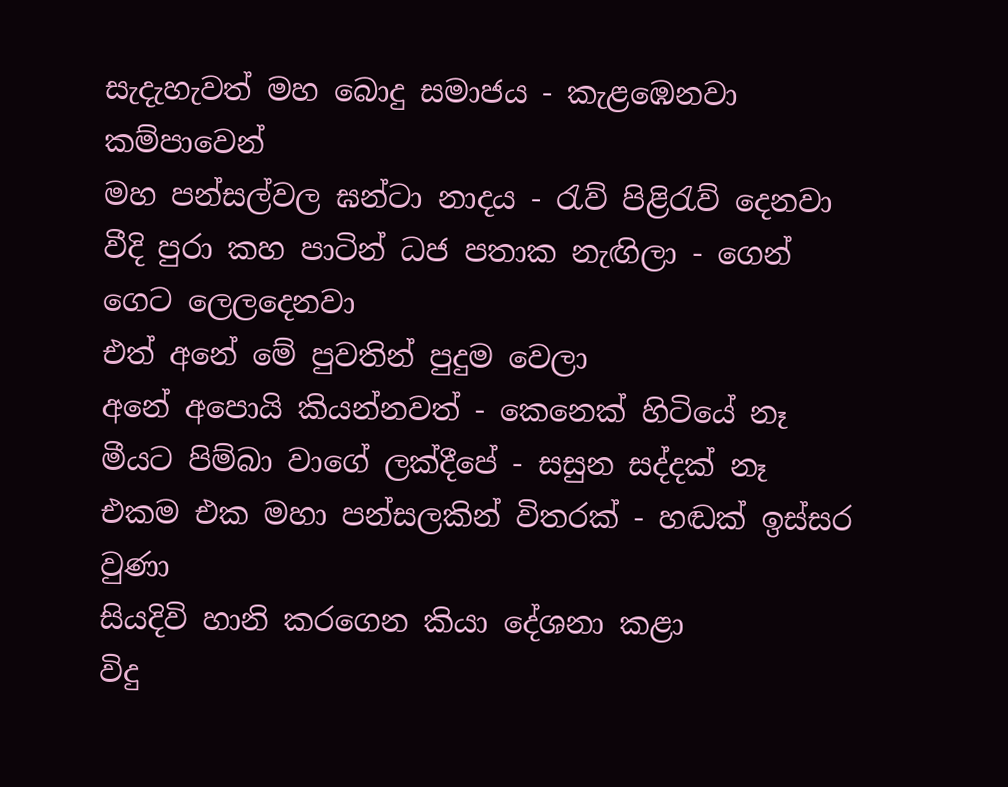සැදැහැවත් මහ බොදු සමාජය - කැළඹෙනවා කම්පාවෙන්
මහ පන්සල්වල ඝන්ටා නාදය - රැව් පිළිරැව් දෙනවා
වීදි පුරා කහ පාටින් ධජ පතාක නැඟිලා - ගෙන් ගෙට ලෙලදෙනවා
එත් අනේ මේ පුවතින් පුදුම වෙලා
අනේ අපොයි කියන්නවත් - කෙනෙක් හිටියේ නෑ
මීයට පිම්බා වාගේ ලක්දීපේ - සසුන සද්දක් නෑ
එකම එක මහා පන්සලකින් විතරක් - හඬක් ඉස්සර වුණා
සියදිවි හානි කරගෙන කියා දේශනා කළා
විදු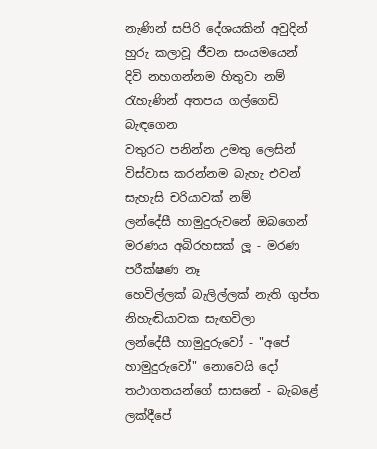නැණින් සපිරි දේශයකින් අවුදින්
හුරු කලාවූ ජීවන සංයමයෙන්
දිවි නහගන්නම හිතුවා නම්
රැහැණින් අතපය ගල්ගෙඩි බැඳගෙන
වතුරට පනින්න උමතු ලෙසින්
විස්වාස කරන්නම බැහැ එවන් සැහැසි චරියාවක් නම්
ලන්දේසී හාමුදුරුවනේ ඔබගෙන්
මරණය අබිරහසක් ලූ - මරණ පරීක්ෂණ නෑ
හෙවිල්ලක් බැලිල්ලක් නැති ගුප්ත නිහැඬියාවක සැඟවිලා
ලන්දේසී හාමුදුරුවෝ - "අපේ හාමුදුරුවෝ" නොවෙයි දෝ
තථාගතයන්ගේ සාසනේ - බැබළේ ලක්දීපේ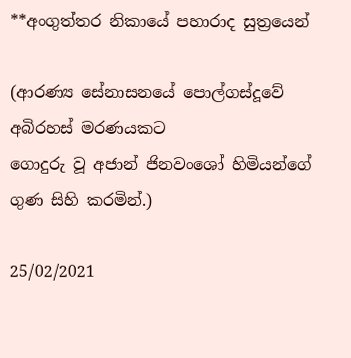**අංගුත්තර නිකායේ පහාරාද සුත්‍රයෙන්

(ආරණ්‍ය සේනාසනයේ පොල්ගස්දූවේ අබිරහස් මරණයකට
ගොදුරු වූ අජාන් ජිනවංශෝ හිමියන්ගේ ගුණ සිහි කරමින්.)

25/02/2021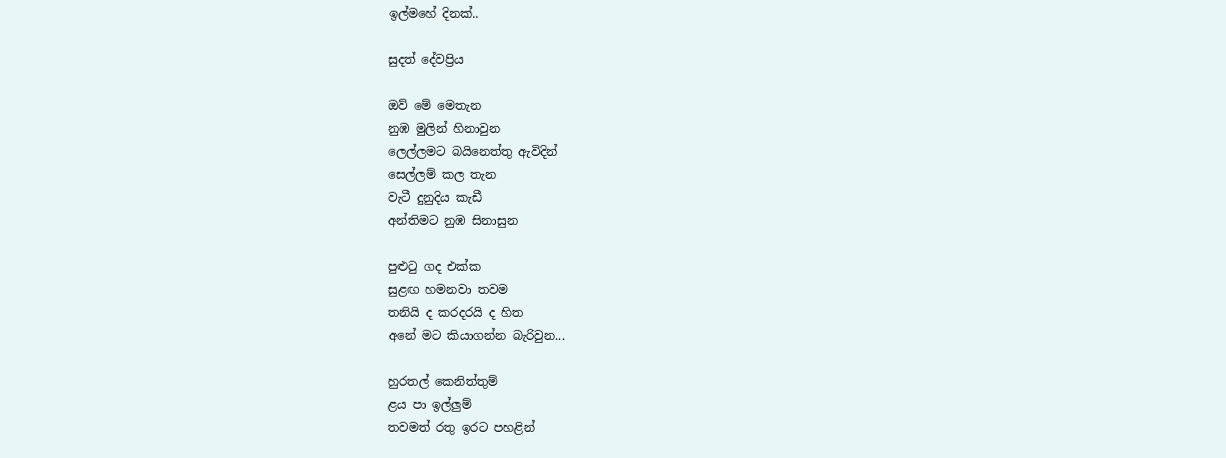ඉල්මහේ දිනක්..

සුදත් දේවප්‍රිය

ඔව් මේ මෙතැන
නුඹ මුලින් හිනාවුන
ලෙල්ලමට බයිනෙත්තු ඇවිදින්
සෙල්ලම් කල තැන
වැටී දුනුදිය කැඩී
අන්තිමට නුඹ සිනාසුන

පුළුටු ගද එක්ක
සුළඟ හමනවා තවම
තනියි ද කරදරයි ද හිත
අනේ මට කියාගන්න බැරිවුන...

හුරතල් කෙනිත්තුම්
ළය පා ඉල්ලුම්
තවමත් රතු ඉරට පහළින්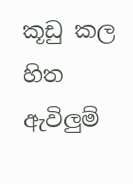කූඩු කල හිත ඇවිලුම්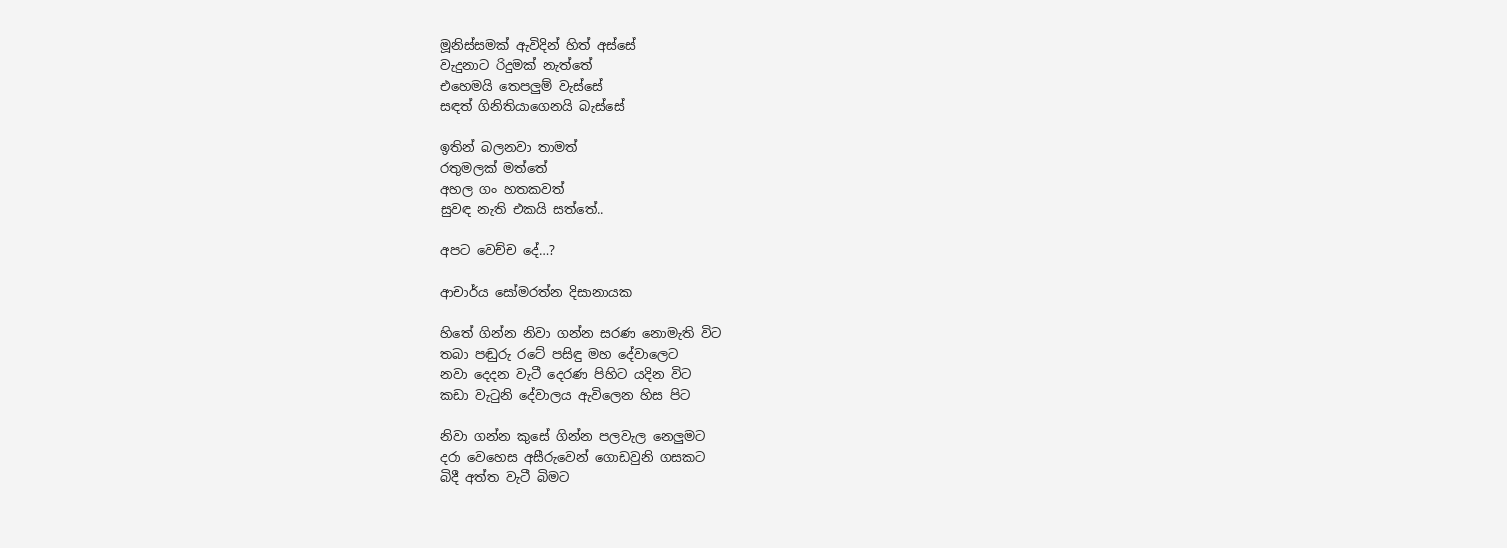මූනිස්සමක් ඇවිදින් හිත් අස්සේ
වැදුනාට රිදුමක් නැත්තේ
එහෙමයි තෙපලුම් වැස්සේ
සඳත් ගිනිතියාගෙනයි බැස්සේ

ඉතින් බලනවා තාමත්
රතුමලක් මත්තේ
අහල ගං හතකවත්
සුවඳ නැති එකයි සත්තේ..

අපට වෙච්ච දේ…?

ආචාර්ය සෝමරත්න දිසානායක

හිතේ ගින්න නිවා ගන්න සරණ නොමැති විට
තබා පඬුරු රටේ පසිඳු මහ දේවාලෙට
නවා දෙදන වැටී දෙරණ පිහිට යදින විට
කඩා වැටුනි දේවාලය ඇවිලෙන හිස පිට

නිවා ගන්න කුසේ ගින්න පලවැල නෙලුමට
දරා වෙහෙස අසීරුවෙන් ගොඩවුනි ගසකට
බිදී අත්ත වැටී බිමට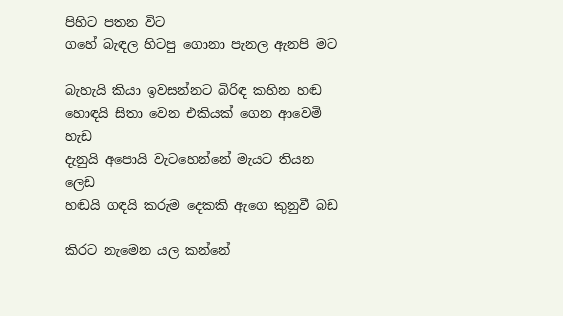පිහිට පතන විට
ගහේ බැඳල හිටපු ගොනා පැනල ඇනපි මට

බැහැයි කියා ඉවසන්නට බිරිඳ කහින හඬ
හොඳයි සිතා වෙන එකියක් ගෙන ආවෙමි හැඩ
දැනුයි අපොයි වැටහෙන්නේ මැයට තියන ලෙඩ
හඬයි ගඳයි කරුම දෙකකි ඇගෙ කුනුවී බඩ

කිරට නැමෙන යල කන්නේ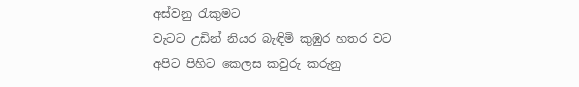අස්වනු රැකුමට
වැටට උඩින් නියර බැඳිමි කුඹුර හතර වට
අපිට පිහිට කෙලස කවුරු කරුනු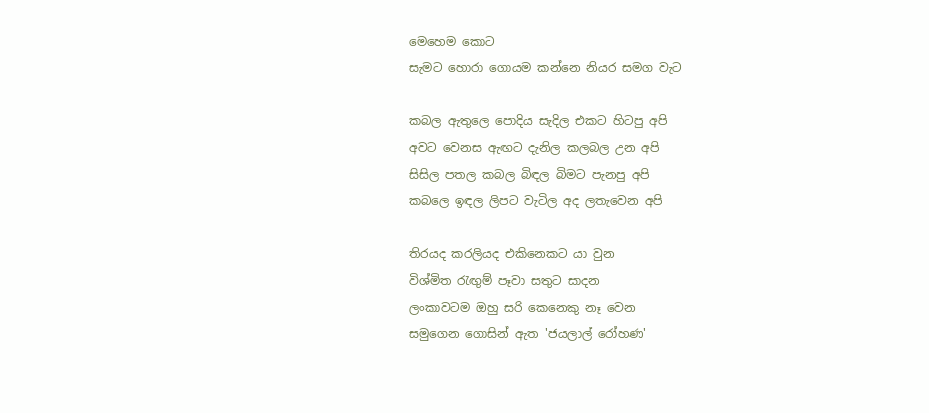මෙහෙම කොට
සැමට හොරා ගොයම කන්නෙ නියර සමග වැට

කබල ඇතුලෙ පොදිය සැදිල එකට හිටපු අපි
අවට වෙනස ඇඟට දැනිල කලබල උන අපි
සිසිල පතල කබල බිඳල බිමට පැනපු අපි
කබලෙ ඉඳල ලිපට වැටිල අද ලතැවෙන අපි

තිරයද කරලියද එකිනෙකට යා වුන
විශ්මිත රැඟුම් පෑවා සතුට සාදන
ලංකාවටම ඔහු සරි කෙනෙකු නෑ වෙන
සමුගෙන ගොසින් ඇත 'ජයලාල් රෝහණ'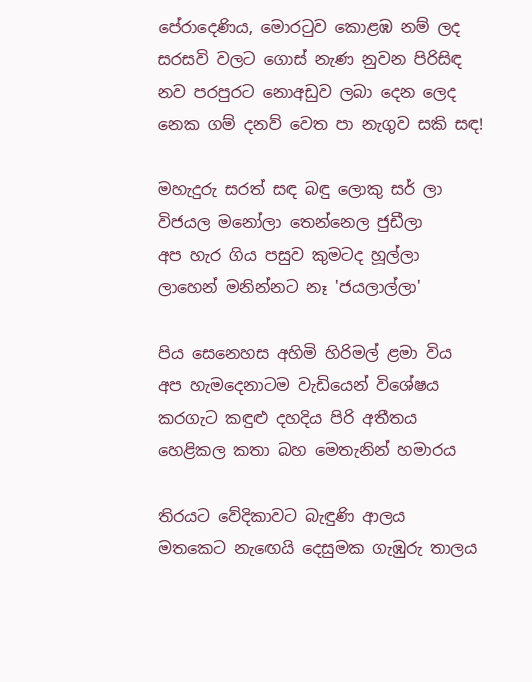පේරාදෙණිය, මොරටුව කොළඹ නම් ලද
සරසවි වලට ගොස් නැණ නුවන පිරිසිඳ
නව පරපුරට නොඅඩුව ලබා දෙන ලෙද
නෙක ගම් දනව් වෙත පා නැගුව සකි සඳ!

මහැදුරු සරත් සඳ බඳු ලොකු සර් ලා
විජයල මනෝලා තෙන්නෙල ජුඩීලා
අප හැර ගිය පසුව කුමටද හූල්ලා
ලාහෙන් මනින්නට නෑ 'ජයලාල්ලා'

පිය සෙනෙහස අහිමි හිරිමල් ළමා විය
අප හැමදෙනාටම වැඩියෙන් විශේෂය
කරගැට කඳුළු දහදිය පිරි අතීතය
හෙළිකල කතා බහ මෙතැනින් හමාරය

තිරයට වේදිකාවට බැඳුණි ආලය
මතකෙට නැඟෙයි දෙසුමක ගැඹුරු තාලය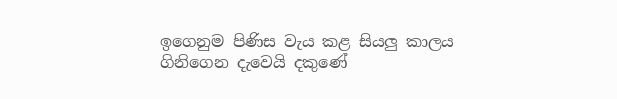ඉගෙනුම පිණිස වැය කළ සියලු කාලය
ගිනිගෙන දැවෙයි දකුණේ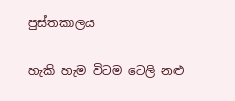පුස්තකාලය

හැකි හැම විටම ටෙලි නළු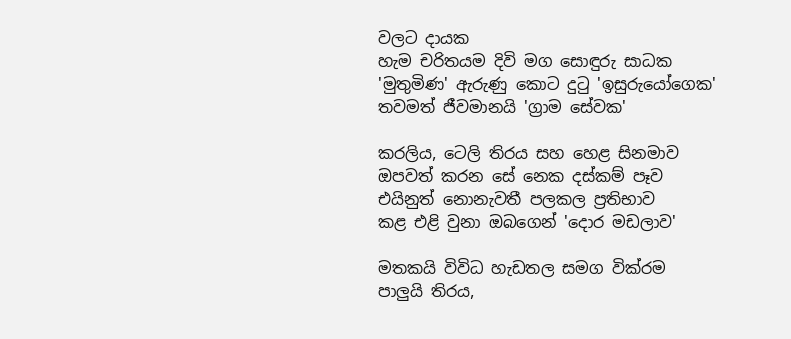වලට දායක
හැම චරිතයම දිවි මග සොඳුරු සාධක
'මුතුමිණ' ඇරුණු කොට දුටු 'ඉසුරුයෝගෙක'
තවමත් ජීවමානයි 'ග්‍රාම සේවක'

කරලිය, ටෙලි තිරය සහ හෙළ සිනමාව
ඔපවත් කරන සේ නෙක දස්කම් පෑව
එයිනුත් නොනැවතී පලකල ප්‍රතිභාව
කළ එළි වුනා ඔබගෙන් 'දොර මඩලාව'

මතකයි විවිධ හැඩතල සමග වික්රම
පාලුයි තිරය,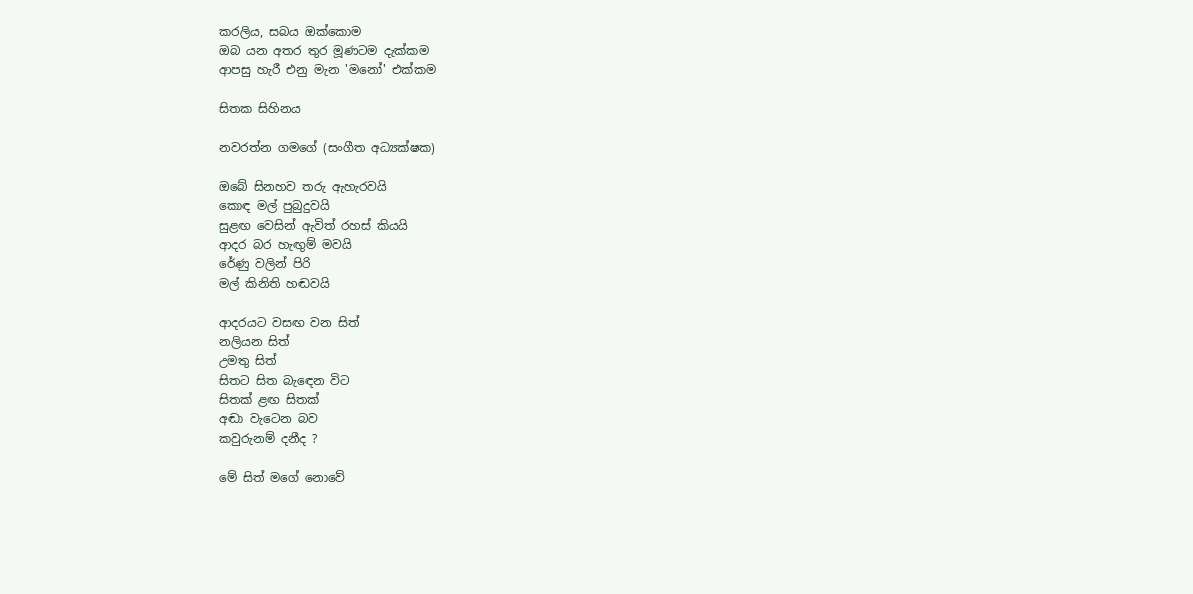කරලිය, සබය ඔක්කොම
ඔබ යන අතර තුර මූණටම දැක්කම
ආපසු හැරී එනු මැන 'මනෝ' එක්කම

සිතක සිහිනය

නවරත්න ගමගේ (සංගීත අධ්‍යක්ෂක)

ඔබේ සිනහව තරු ඇහැරවයි
කොඳ මල් පුබුදුවයි
සුළඟ වෙසින් ඇවිත් රහස් කියයි
ආදර බර හැඟුම් මවයි
රේණු වලින් පිරි
මල් කිනිති හඬවයි

ආදරයට වසඟ වන සිත්
නලියන සිත්
උමතු සිත්
සිතට සිත බැඳෙන විට
සිතක් ළඟ සිතක්
අඬා වැටෙන බව
කවුරුනම් දනීද ?

මේ සිත් මගේ නොවේ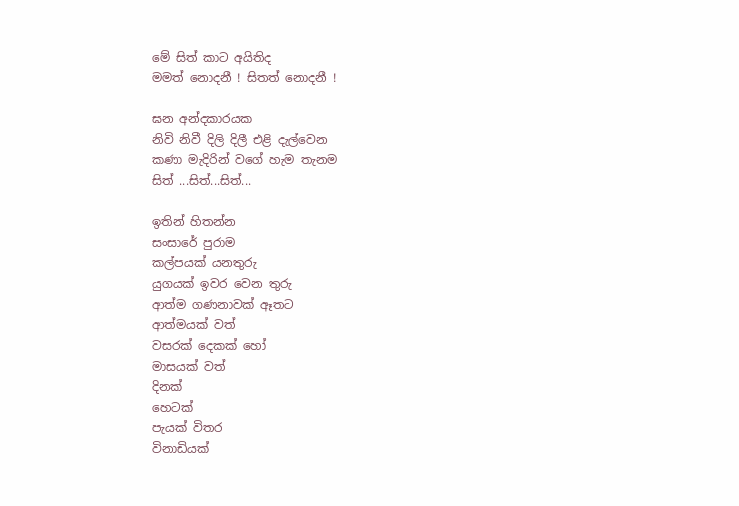මේ සිත් කාට අයිතිද
මමත් නොදනී ! සිතත් නොදනී !

ඝන අන්දකාරයක
නිවි නිවී දිලි දිලී එළි දැල්වෙන
කණා මැදිරින් වගේ හැම තැනම
සිත් ...සිත්...සිත්...

ඉතින් හිතන්න
සංසාරේ පුරාම
කල්පයක් යනතුරු
යුගයක් ඉවර වෙන තුරු
ආත්ම ගණනාවක් ඈතට
ආත්මයක් වත්
වසරක් දෙකක් හෝ
මාසයක් වත්
දිනක්
හෙටක්
පැයක් විතර
විනාඩියක්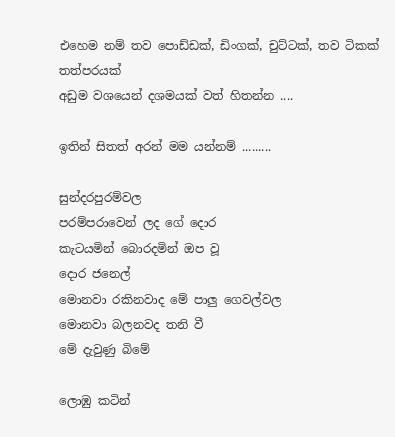එහෙම නම් තව පොඩ්ඩක්, ඩිංගක්, චුට්ටක්, තව ටිකක්
තත්පරයක්
අඩුම වශයෙන් දශමයක් වත් හිතන්න ....

ඉතින් සිතත් අරන් මම යන්නම් .........

සුන්දරපුරම්වල
පරම්පරාවෙන් ලද ගේ දොර
කැටයමින් බොරදමින් ඔප වූ
දොර ජනෙල්
මොනවා රකිනවාද මේ පාලු ගෙවල්වල
මොනවා බලනවද තනි වී
මේ දැවුණු බිමේ

ලොඹු කටින්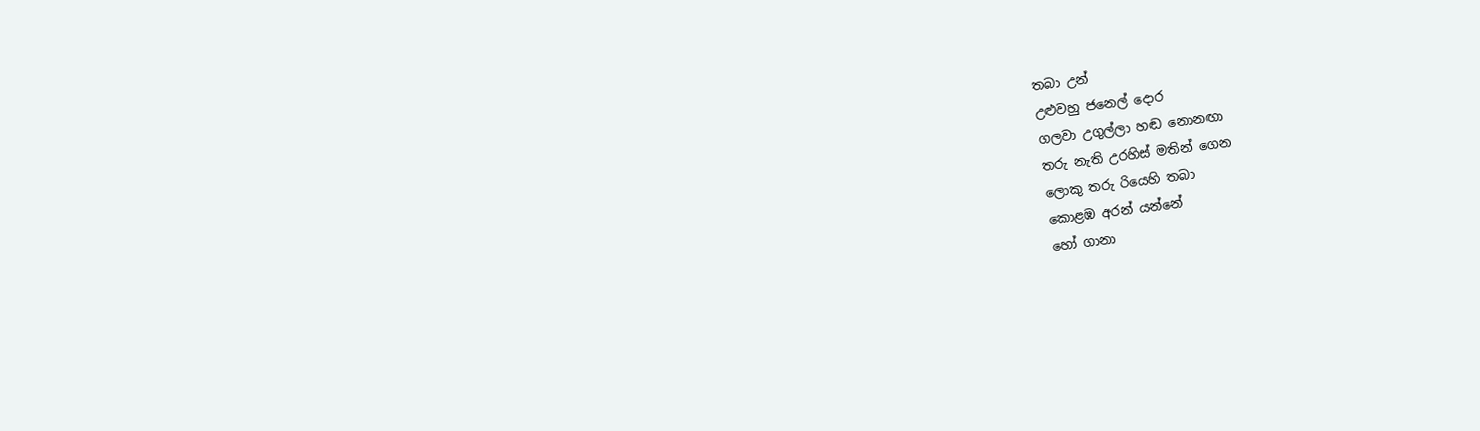තබා උන්
උළුවහු ජනෙල් දොර
ගලවා උගුල්ලා හඬ නොනඟා
තරු නැති උරහිස් මතින් ගෙන
ලොකු තරු රියෙහි තබා
කොළඹ අරන් යන්නේ
හෝ ගානා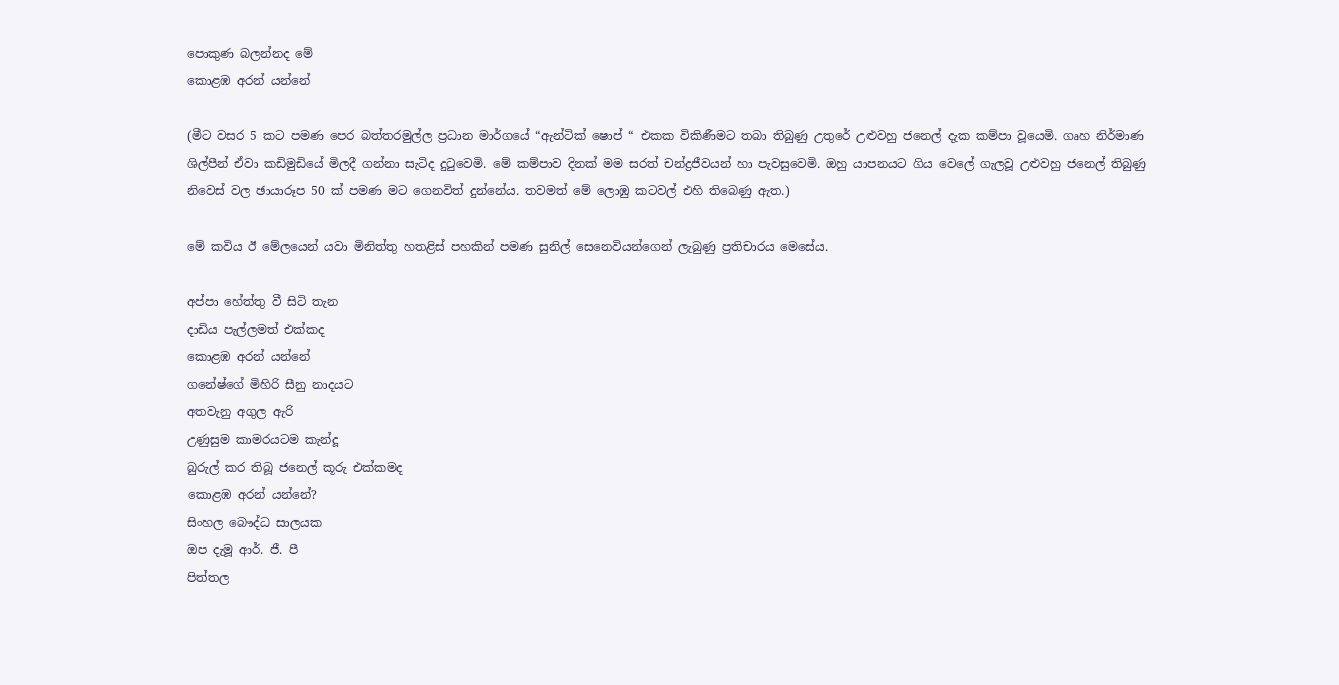පොකුණ බලන්නද මේ
කොළඹ අරන් යන්නේ

(මීට වසර 5 කට පමණ පෙර බත්තරමුල්ල ප්‍රධාන මාර්ගයේ “ඇන්ටික් ෂොප් “ එකක විකිණීමට තබා තිබුණු උතුරේ උළුවහු ජනෙල් දැක කම්පා වූයෙමි. ගෘහ නිර්මාණ ශිල්පීන් ඒවා කඩිමුඩියේ මිලදී ගන්නා සැටිද දුටුවෙමි. මේ කම්පාව දිනක් මම සරත් චන්ද්‍රජීවයන් හා පැවසුවෙමි. ඔහු යාපනයට ගිය වෙලේ ගැලවූ උළුවහු ජනෙල් තිබුණු නිවෙස් වල ඡායාරූප 50 ක් පමණ මට ගෙනවිත් දුන්නේය. තවමත් මේ ලොඹු කටවල් එහි තිබෙණු ඇත.)

මේ කවිය ඊ මේලයෙන් යවා මිනිත්තු හතළිස් පහකින් පමණ සුනිල් සෙනෙවියන්ගෙන් ලැබුණු ප්‍රතිචාරය මෙසේය.

අප්පා හේත්තු වී සිටි තැන
දාඩිය පැල්ලමත් එක්කද
කොළඹ අරන් යන්නේ
ගනේෂ්ගේ මිහිරි සීනු නාදයට
අතවැනු අගුල ඇරි
උණුසුම කාමරයටම කැන්දූ
බුරුල් කර තිබූ ජනෙල් කූරු එක්කමද
කොළඹ අරන් යන්නේ?
සිංහල බෞද්ධ සාලයක
ඔප දැමූ ආර්. ජී. පී
පිත්තල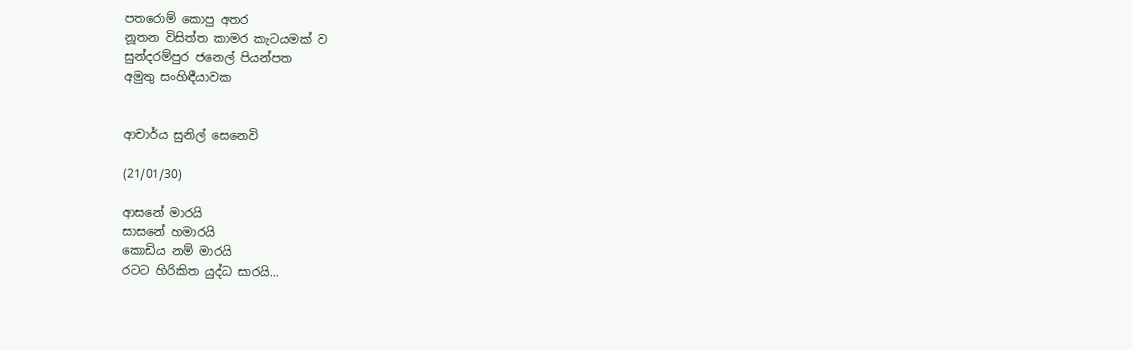පතරොම් කොපු අතර
නූතන විසිත්ත කාමර කැටයමක් ව
සුන්දරම්පුර ජනෙල් පියන්පත
අමුතු සංහිඳීයාවක


ආචාර්ය සුනිල් සෙනෙවි

(21/01/30)

ආසනේ මාරයි
සාසනේ හමාරයි
කොඩිය නම් මාරයි
රටට හිරිකිත යුද්ධ සාරයි...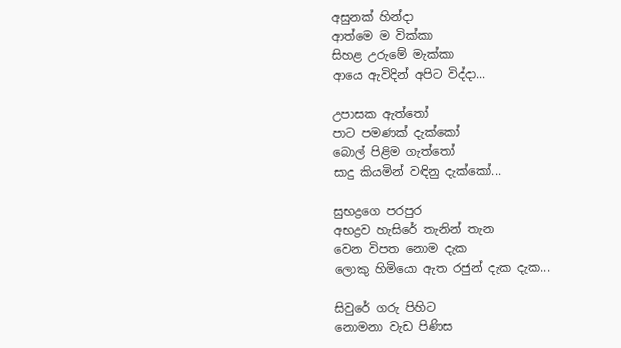අසුනක් හින්දා
ආත්මෙ ම වික්කා
සිහළ උරුමේ මැක්කා
ආයෙ ඇවිදින් අපිට විද්දා...

උපාසක ඇත්තෝ
පාට පමණක් දැක්කෝ
බොල් පිළිම ගැත්තෝ
සාදු කියමින් වඳිනු දැක්කෝ...

සුභද්‍රගෙ පරපුර
අභද්‍රව හැසිරේ තැනින් තැන
වෙන විපත නොම දැක
ලොකු හිමියො ඇත රජුන් දැක දැක...

සිවුරේ ගරු පිහිට
නොමනා වැඩ පිණිස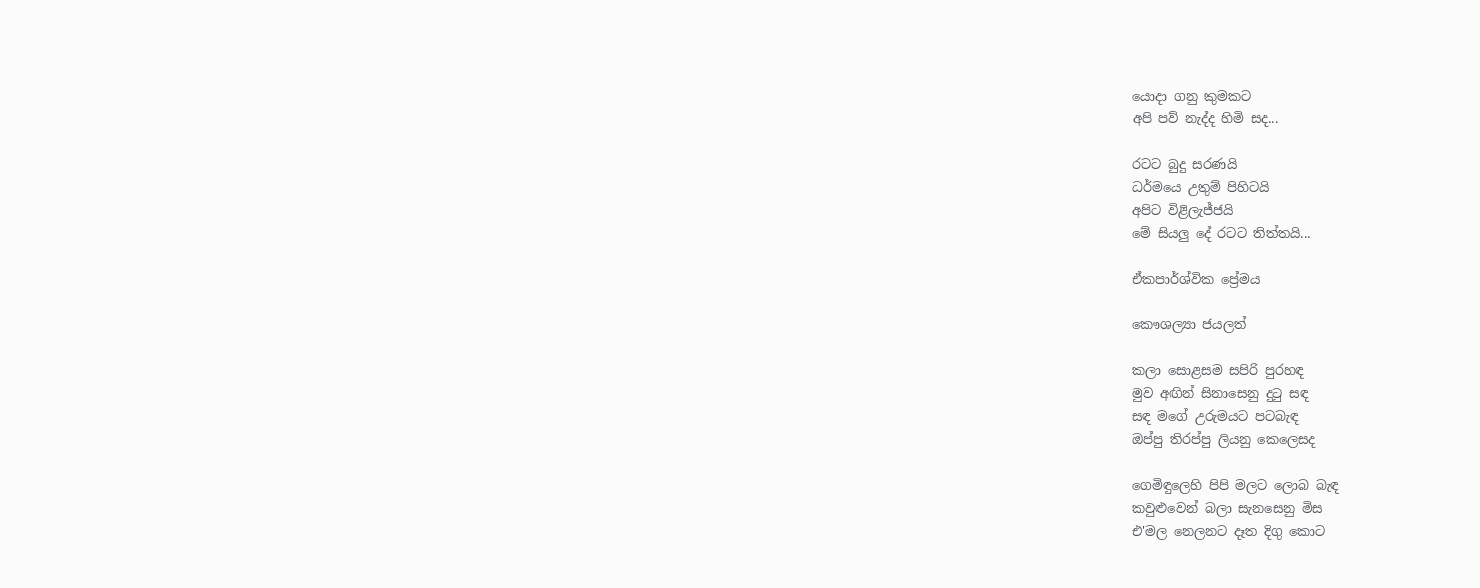යොදා ගනු කුමකට
අපි පව් නැද්ද හිමි සද...

රටට බුදු සරණයි
ධර්මයෙ උතුම් පිහිටයි
අපිට විළිලැජ්ජයි
මේ සියලු දේ රටට තිත්තයි...

ඒකපාර්ශ්වික ප්‍රේමය

කෞශල්‍යා ජයලත්

කලා සොළසම සපිරි පුරහඳ
මුව අඟින් සිනාසෙනු දුටු සඳ
සඳ මගේ උරුමයට පටබැඳ
ඔප්පු තිරප්පු ලියනු කෙලෙසද

ගෙමිඳුලෙහි පිපි මලට ලොබ බැඳ
කවුළුවෙන් බලා සැනසෙනු මිස
එ'මල නෙලනට දෑත දිගු කොට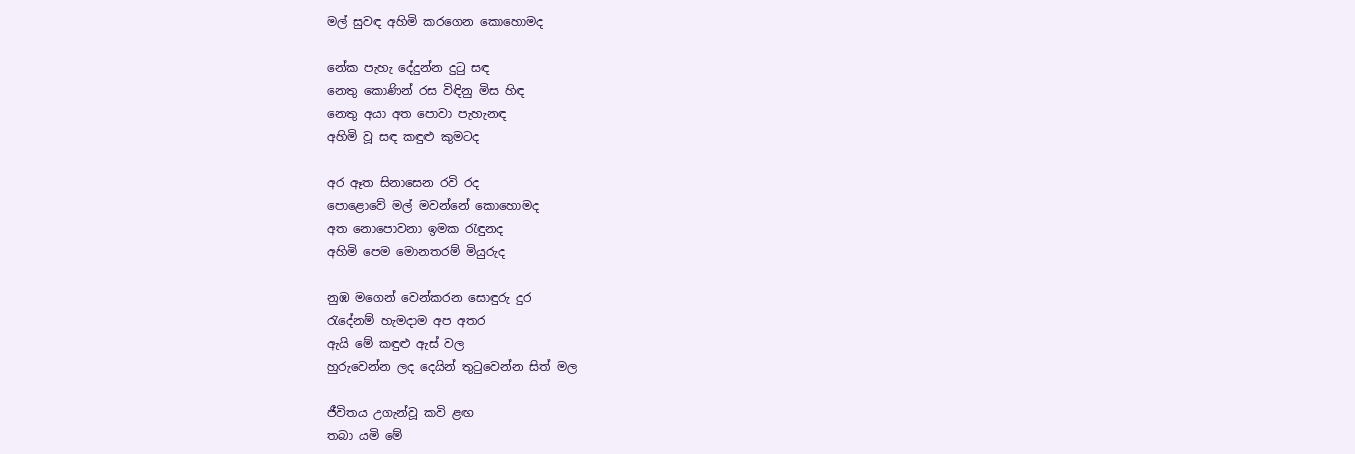මල් සුවඳ අහිමි කරගෙන කොහොමද

නේක පැහැ දේදුන්න දුටු සඳ
නෙතු කොණින් රස විඳිනු මිස හිඳ
නෙතු අයා අත පොවා පැහැනඳ
අහිමි වූ සඳ කඳුළු කුමටද

අර ඈත සිනාසෙන රවි රද
පොළොවේ මල් මවන්නේ කොහොමද
අත නොපොවනා ඉමක රැඳුනද
අහිමි පෙම මොනතරම් මියුරුද

නුඹ මගෙන් වෙන්කරන සොඳුරු දුර
රැදේනම් හැමදාම අප අතර
ඇයි මේ කඳුළු ඇස් වල
හුරුවෙන්න ලද දෙයින් තුටුවෙන්න සිත් මල

ජීවිතය උගැන්වූ කවි ළඟ
තබා යමි මේ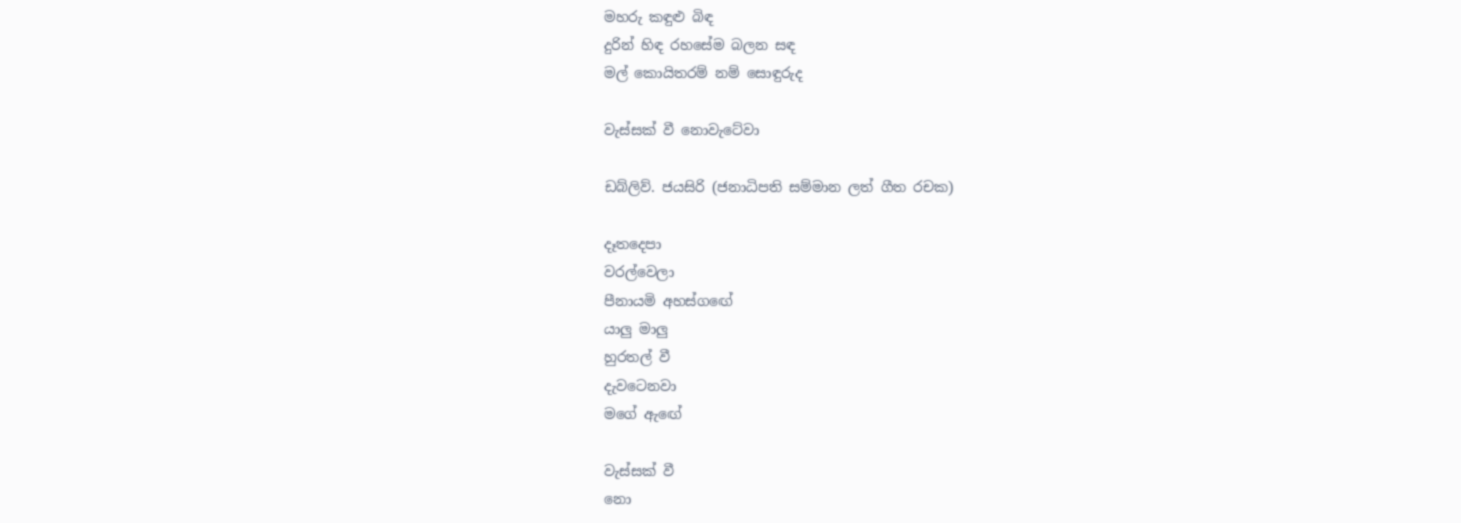මහරු කඳුළු බිඳ
දුරින් හිඳ රහසේම බලන සඳ
මල් කොයිතරම් නම් සොඳුරුද

වැස්සක් වී නොවැටේවා

ඩබ්ලිව්. ජයසිරි (ජනාධිපති සම්මාන ලත් ගීත රචක)

දෑතදෙපා
වරල්වෙලා
පීනායමි අහස්ගඟේ
යාලු මාලු
හුරතල් වී
දැවටෙනවා
මගේ ඇඟේ

වැස්සක් වී
නො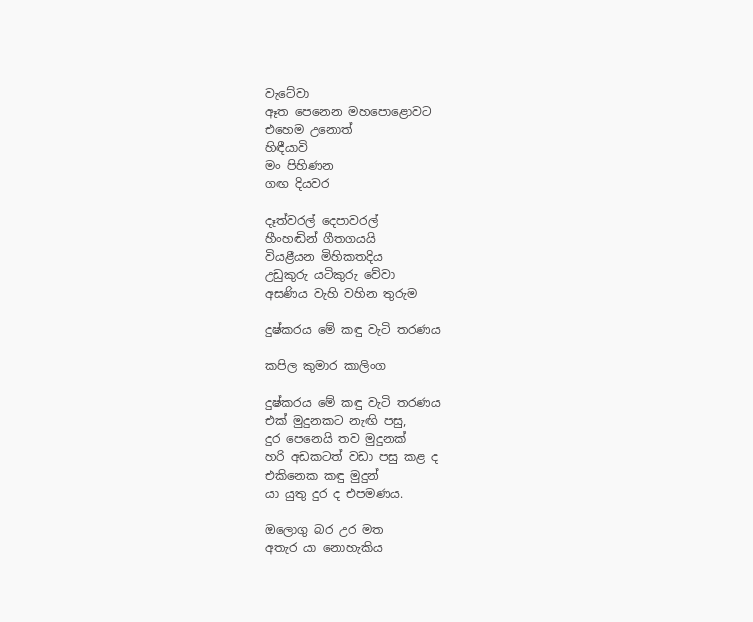වැටේවා
ඈත පෙනෙන මහපොළොවට
එහෙම උනොත්
හිඳීයාවි
මං පිහිණන
ගඟ දියවර

දෑත්වරල් දෙපාවරල්
හීංහඬින් ගීතගයයි
වියළීයන මිහිකතදිය
උඩුකුරු යටිකුරු වේවා
අසණිය වැහි වහින තුරුම

දුෂ්කරය මේ කඳු වැටි තරණය

කපිල කුමාර කාලිංග

දුෂ්කරය මේ කඳු වැටි තරණය
එක් මුදුනකට නැඟි පසු,
දුර පෙනෙයි තව මුදුනක්
හරි අඩකටත් වඩා පසු කළ ද
එකිනෙක කඳු මුදුන්
යා යුතු දුර ද එපමණය.

ඔලොගු බර උර මත
අතැර යා නොහැකිය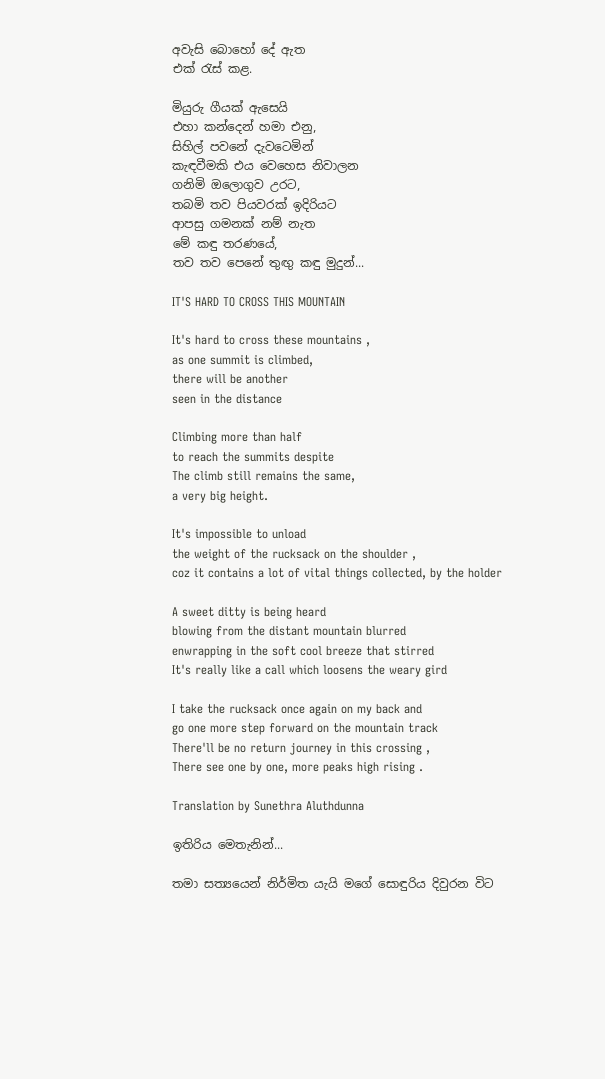අවැසි බොහෝ දේ ඇත
එක්‍ රැස් කළ.

මියුරු ගීයක් ඇසෙයි
එහා කන්දෙන් හමා එනු,
සිහිල් පවනේ දැවටෙමින්
කැඳවීමකි එය වෙහෙස නිවාලන
ගනිමි ඔලොගුව උරට,
තබමි තව පියවරක් ඉදිරියට
ආපසු ගමනක් නම් නැත
මේ කඳු තරණයේ,
තව තව පෙනේ තුඟු කඳු මුදුන්...

IT'S HARD TO CROSS THIS MOUNTAIN

It's hard to cross these mountains ,
as one summit is climbed,
there will be another
seen in the distance

Climbing more than half
to reach the summits despite
The climb still remains the same,
a very big height.

It's impossible to unload
the weight of the rucksack on the shoulder ,
coz it contains a lot of vital things collected, by the holder

A sweet ditty is being heard
blowing from the distant mountain blurred
enwrapping in the soft cool breeze that stirred
It's really like a call which loosens the weary gird

I take the rucksack once again on my back and
go one more step forward on the mountain track
There'll be no return journey in this crossing ,
There see one by one, more peaks high rising .

Translation by Sunethra Aluthdunna

ඉතිරිය මෙතැනින්...

තමා සත්‍යයෙන් නිර්මිත යැයි මගේ සොඳුරිය දිවුරන විට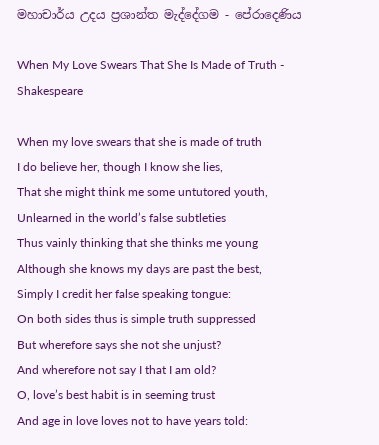මහාචාර්ය උදය ප්‍රශාන්ත මැද්දේගම - පේරාදෙණිය

When My Love Swears That She Is Made of Truth - Shakespeare

When my love swears that she is made of truth
I do believe her, though I know she lies,
That she might think me some untutored youth,
Unlearned in the world’s false subtleties
Thus vainly thinking that she thinks me young
Although she knows my days are past the best,
Simply I credit her false speaking tongue:
On both sides thus is simple truth suppressed
But wherefore says she not she unjust?
And wherefore not say I that I am old?
O, love’s best habit is in seeming trust
And age in love loves not to have years told: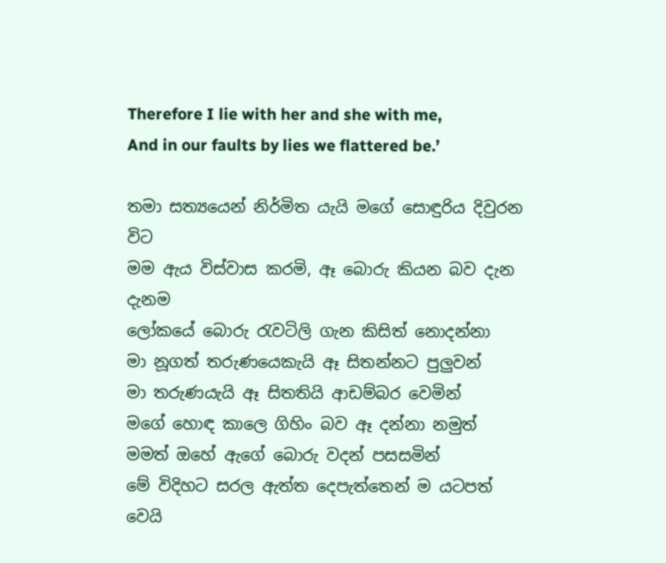Therefore I lie with her and she with me,
And in our faults by lies we flattered be.’

තමා සත්‍යයෙන් නිර්මිත යැයි මගේ සොඳුරිය දිවුරන විට
මම ඇය විස්වාස කරමි, ඈ බොරු කියන බව දැන දැනම
ලෝකයේ බොරු රැවටිලි ගැන කිසිත් නොදන්නා
මා නූගත් තරුණයෙකැයි ඈ සිතන්නට පුලුවන්
මා තරුණයැයි ඈ සිතතියි ආඩම්බර වෙමින්
මගේ හොඳ කාලෙ ගිහිං බව ඈ දන්නා නමුත්
මමත් ඔහේ ඇගේ බොරු වදන් පසසමින්
මේ විදිහට සරල ඇත්ත දෙපැත්තෙන් ම යටපත් වෙයි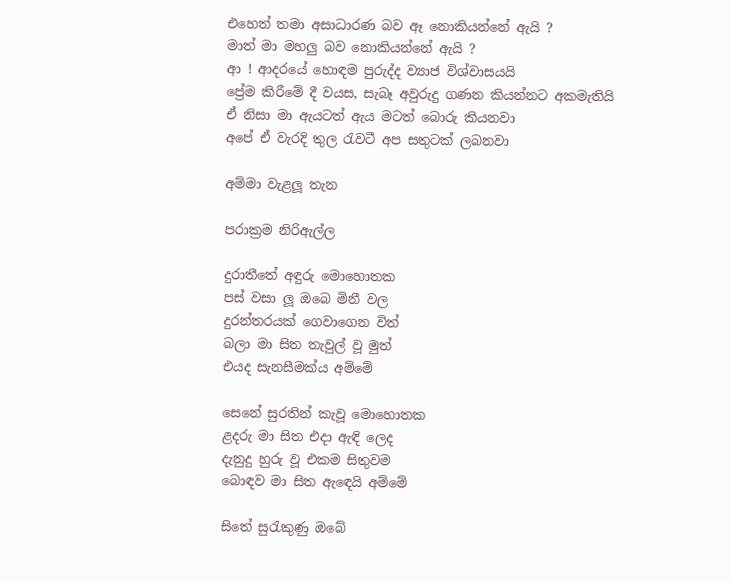එහෙත් තමා අසාධාරණ බව ඈ නොකියන්නේ ඇයි ?
මාත් මා මහලු බව නොකියන්නේ ඇයි ?
ආ ! ආදරයේ හොඳම පුරුද්ද ව්‍යාජ විශ්වාසයයි
ප්‍රේම කිරීමේ දී වයස, සැබෑ අවුරුදු ගණන කියන්නට අකමැතියි
ඒ නිසා මා ඇයටත් ඇය මටත් බොරු කියනවා
අපේ ඒ වැරදි තුල රැවටී අප සතුටක් ලබනවා

අම්මා වැළලූ තැන

පරාක්‍රම නිරිඇල්ල

දුරාතීතේ අඳුරු මොහොතක
පස් වසා ලූ ඔබෙ මිනී වල
දුරන්තරයක් ගෙවාගෙන විත්
බලා මා සිත තැවුල් වූ මුත්
එයද සැනසීමක්ය අම්මේ

සෙනේ සුරතින් කැවූ මොහොතක
ළදරු මා සිත එදා ඇඳි ලෙද
දැනුදු හුරු වූ එකම සිතුවම
බොඳව මා සිත ඇඳෙයි අම්මේ

සිතේ සුරැකුණු ඔබේ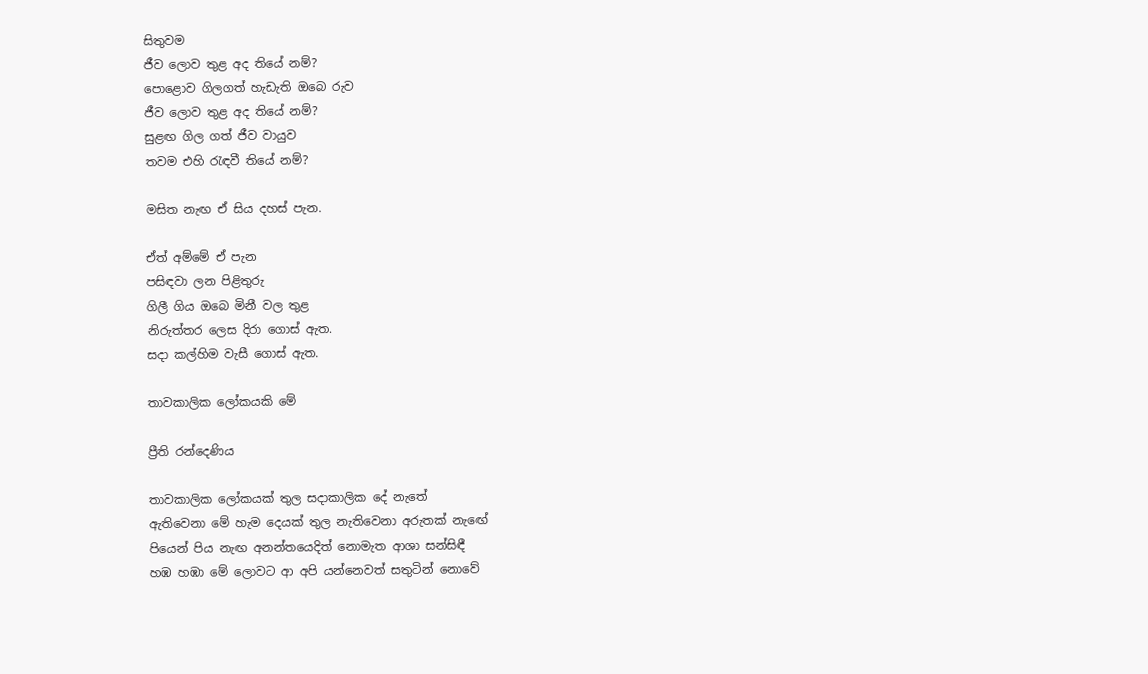සිතුවම
ජීව ලොව තුළ අද තියේ නම්?
පොළොව ගිලගත් හැඩැති ඔබෙ රුව
ජීව ලොව තුළ අද තියේ නම්?
සුළඟ ගිල ගත් ජීව වායුව
තවම එහි රැඳවී තියේ නම්?

මසිත නැඟ ඒ සිය දහස් පැන.

ඒත් අම්මේ ඒ පැන
පසිඳවා ලන පිළිතුරු
ගිලී ගිය ඔබෙ මිනී වල තුළ
නිරුත්තර ලෙස දිරා ගොස් ඇත.
සදා කල්හිම වැසී ගොස් ඇත.

තාවකාලික ලෝකයකි මේ

ප්‍රීති රන්දෙණිය

තාවකාලික ලෝකයක් තුල සදාකාලික දේ නැතේ
ඇතිවෙනා මේ හැම දෙයක් තුල නැතිවෙනා අරුතක් නැඟේ
පියෙන් පිය නැඟ අනන්තයෙදිත් නොමැත ආශා සන්සිඳී
හඹ හඹා මේ ලොවට ආ අපි යන්නෙවත් සතුටින් නොවේ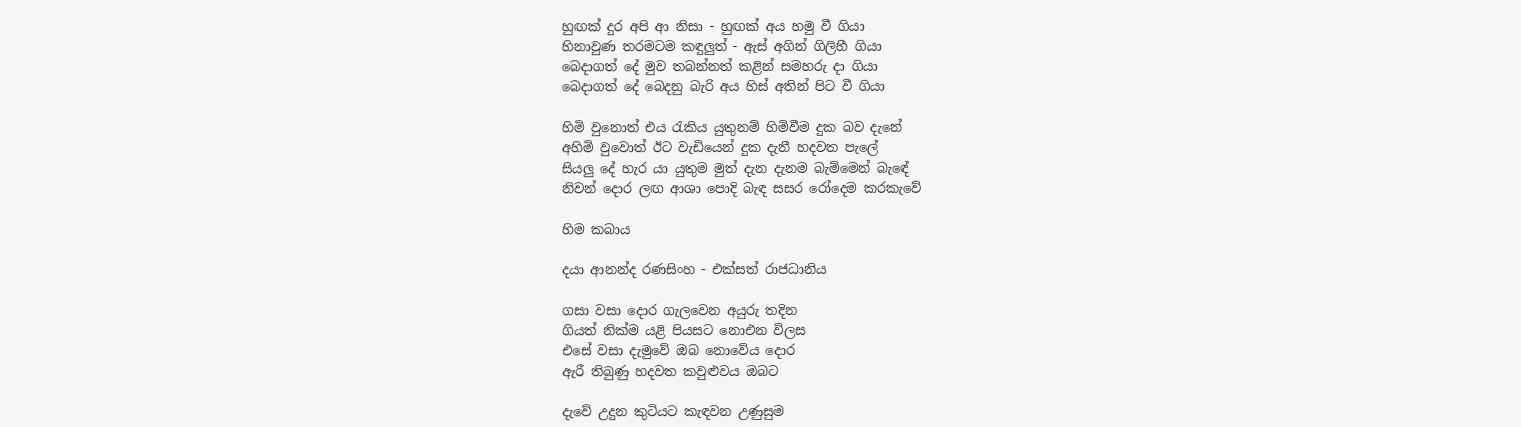හුඟක් දුර අපි ආ නිසා - හුඟක් අය හමු වී ගියා
හිනාවුණ තරමටම කඳුලුත් - ඇස් අගින් ගිලිහී ගියා
බෙදාගත් දේ මුව තබන්නත් කළින් සමහරු දා ගියා
බෙදාගත් දේ බෙදනු බැරි අය හිස් අතින් පිට වී ගියා

හිමි වුනොත් එය රැකිය යුතුනම් හිමිවීම දුක බව දැනේ
අහිමි වුවොත් ඊට වැඩියෙන් දුක දැනී හදවත පැලේ
සියලු දේ හැර යා යුතුම මුත් දැන දැනම බැම්මෙන් බැඳේ
නිවන් දොර ලඟ ආශා පොදි බැඳ සසර රෝදෙම කරකැවේ

හිම කබාය

දයා ආනන්ද රණසිංහ - එක්සත් රාජධානිය

ගසා වසා දොර ගැලවෙන අයුරු තදින
ගියත් නික්ම යළි පියසට නොඑන විලස
එසේ වසා දැමුවේ ඔබ නොවේය දොර
ඇරී තිබුණු හදවත කවුළුවය ඔබට

දැවේ උදුන කුටියට කැඳවන උණුසුම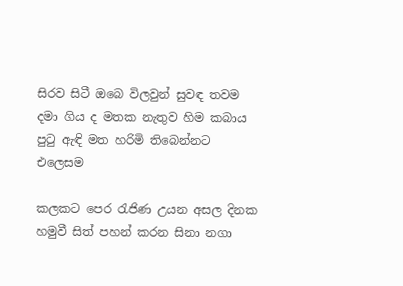සිරව සිටී ඔබෙ විලවුන් සුවඳ තවම
දමා ගිය ද මතක නැතුව හිම කබාය
පුටු ඇඳි මත හරිමි තිබෙන්නට එලෙසම

කලකට පෙර රැජිණ උයන අසල දිනක
හමුවී සිත් පහන් කරන සිනා නගා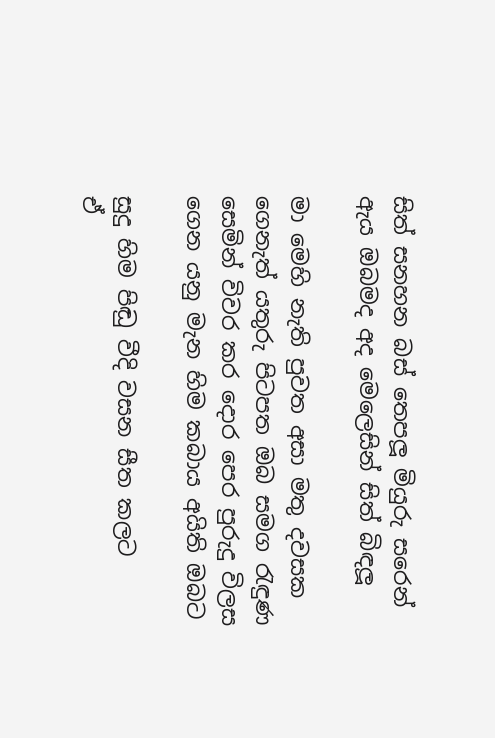සිත් සනහන බස් තෙපලූ මියුරු සරෙන්
ඇය ඔබමද අද මෙලෙසින් සිත් බිඳලූ

මා මෙහි නැති පුවත අසා මතු දවසක
ගෙනැත් යතුරු පිටපත ඔබ සමග රැඳුණ
සෙමින් විවර කර දොර පෙර පුරුදු විලස
ගෙන යනු මැන හිම කබාය අයිති ඔබට

සුදු හිම පිඬු වීදි වසන සීත කලට
ඒ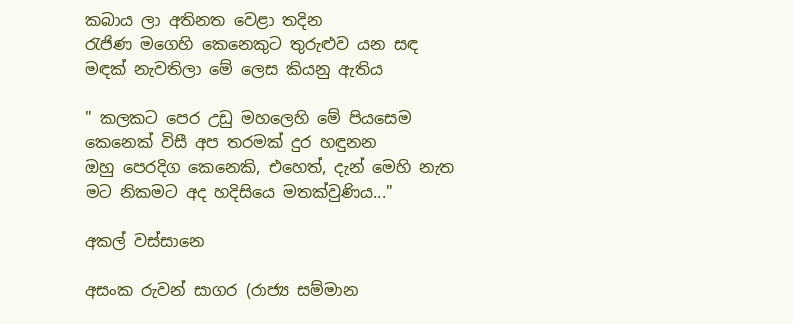කබාය ලා අතිනත වෙළා තදින
රැජිණ මගෙහි කෙනෙකුට තුරුළුව යන සඳ
මඳක් නැවතිලා මේ ලෙස කියනු ඇතිය

" කලකට පෙර උඩු මහලෙහි මේ පියසෙම
කෙනෙක් විසී අප තරමක් දුර හඳුනන
ඔහු පෙරදිග කෙනෙකි, එහෙත්, දැන් මෙහි නැත
මට නිකමට අද හදිසියෙ මතක්වුණිය..."

අකල් වස්සානෙ

අසංක රුවන් සාගර (රාජ්‍ය සම්මාන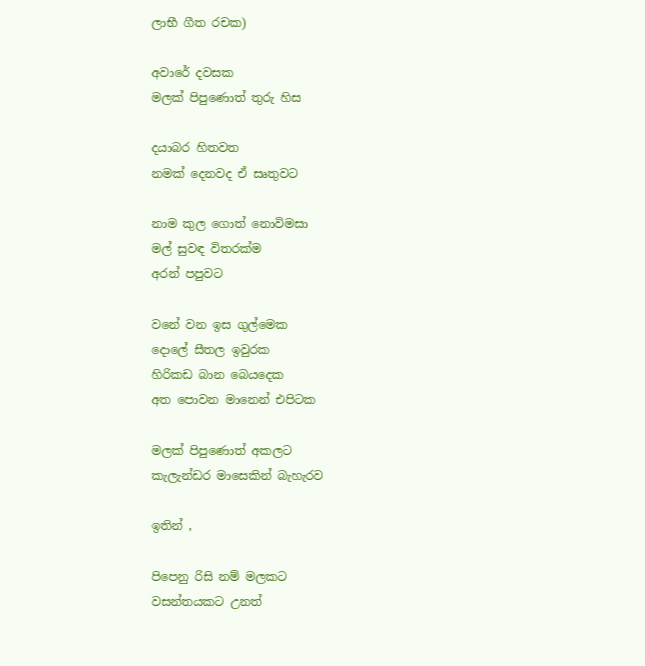ලාභී ගීත රචක)

අවාරේ දවසක
මලක් පිපුණොත් තුරු හිස

දයාබර හිතවත
නමක් දෙනවද ඒ සෘතුවට

නාම කුල ගොත් නොවිමසා
මල් සුවඳ විතරක්ම
අරන් පපුවට

වනේ වන ඉස ගුල්මෙක
දොලේ සීතල ඉවුරක
හිරිකඩ බාන බෙයදෙක
අත පොවන මානෙන් එපිටක

මලක් පිපුණොත් අකලට
කැලැන්ඩර මාසෙකින් බැහැරව

ඉතින් ,

පිපෙනු රිසි නම් මලකට
වසන්තයකට උනත්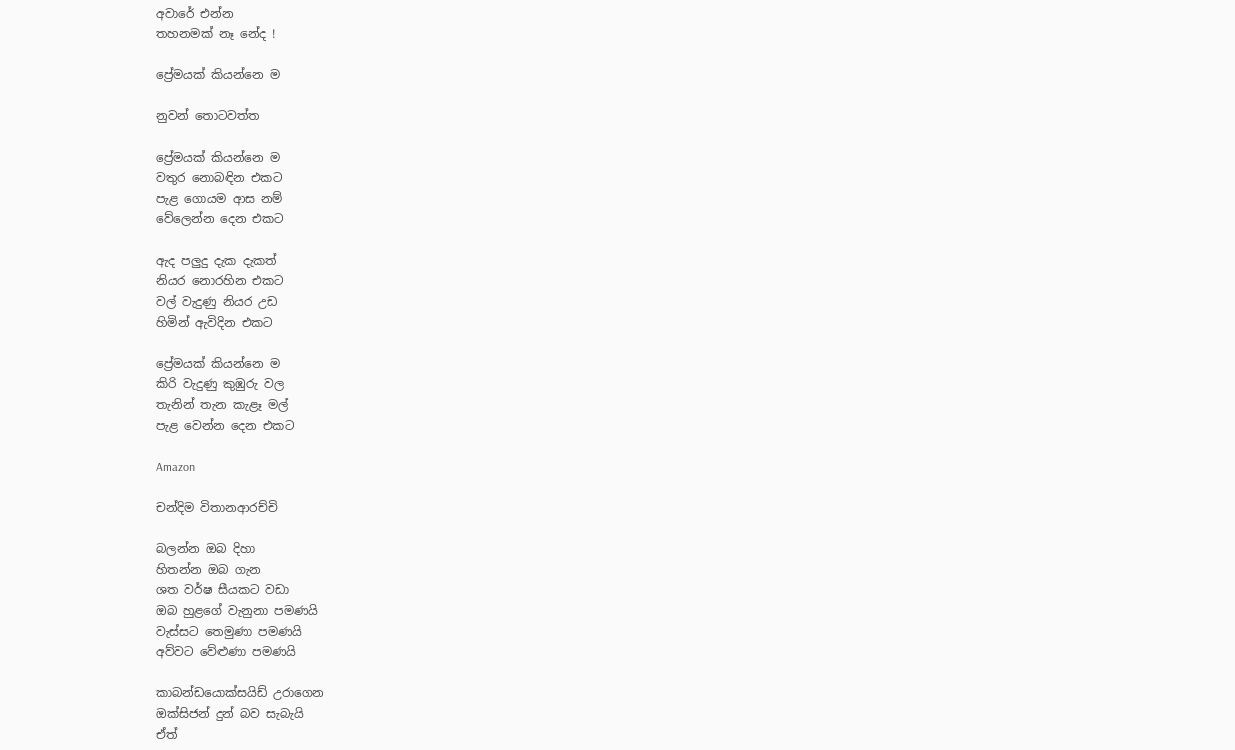අවාරේ එන්න
තහනමක් නෑ නේද !

ප්‍රේමයක් කියන්නෙ ම

නුවන් තොටවත්ත

ප්‍රේමයක් කියන්නෙ ම
වතුර නොබඳින එකට
පැළ ගොයම ආස නම්
වේලෙන්න දෙන එකට

ඇද පලුදු දැක දැකත්
නියර නොරහින එකට
වල් වැදුණු නියර උඩ
හිමින් ඇවිදින එකට

ප්‍රේමයක් කියන්නෙ ම
කිරි වැදුණු කුඹුරු වල
තැනින් තැන කැළෑ මල්
පැළ වෙන්න දෙන එකට

Amazon

චන්දිම විතානආරච්චි

බලන්න ඔබ දිහා
හිතන්න ඔබ ගැන
ශත වර්ෂ සීයකට වඩා
ඔබ හුළගේ වැනුනා පමණයි
වැස්සට තෙමුණා පමණයි
අව්වට වේළුණා පමණයි

කාබන්ඩයොක්සයිඩ් උරාගෙන
ඔක්සිජන් දුන් බව සැබැයි
ඒත්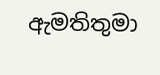ඇමතිතුමා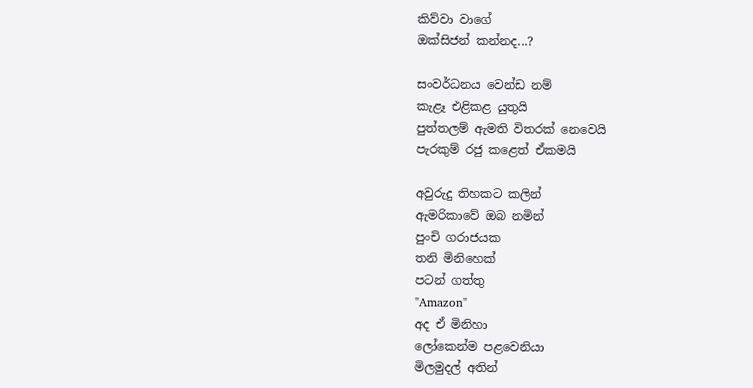කිව්වා වාගේ
ඔක්සිජන් කන්නද...?

සංවර්ධනය වෙන්ඩ නම්
කැළෑ එළිකළ යුතුයි
පුත්තලම් ඇමති විතරක් නෙවෙයි
පැරකුම් රජු කළෙත් ඒකමයි

අවුරුදු තිහකට කලින්
ඇමරිකාවේ ඔබ නමින්
පුංචි ගරාජයක
තනි මිනිහෙක්
පටන් ගත්තු
"Amazon"
අද ඒ මිනිහා
ලෝකෙන්ම පළවෙනියා
මිලමුදල් අතින්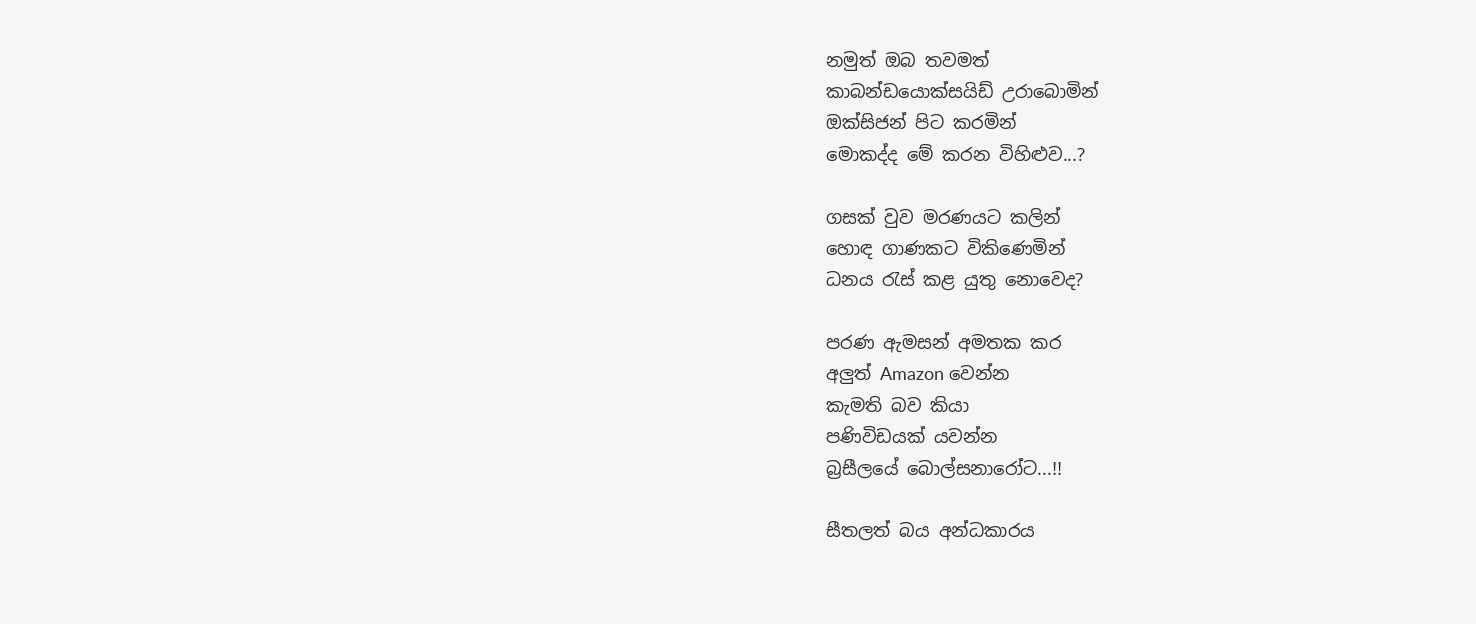නමුත් ඔබ තවමත්
කාබන්ඩයොක්සයිඩ් උරාබොමින්
ඔක්සිජන් පිට කරමින්
මොකද්ද මේ කරන විහිළුව...?

ගසක් වුව මරණයට කලින්
හොඳ ගාණකට විකිණෙමින්
ධනය රැස් කළ යුතු නොවෙද?

පරණ ඇමසන් අමතක කර
අලුත් Amazon වෙන්න
කැමති බව කියා
පණිවිඩයක් යවන්න
බ්‍රසීලයේ බොල්සනාරෝට...!!

සීතලත් බය අන්ධකාරය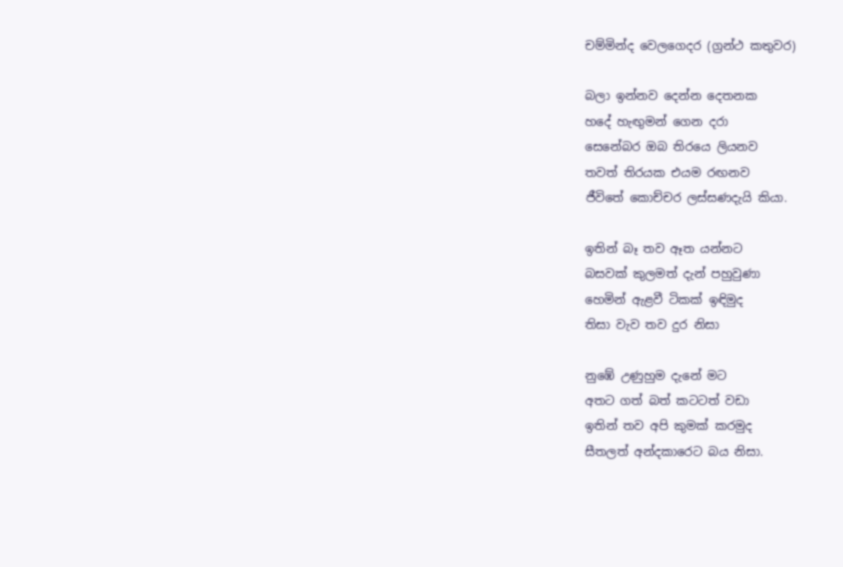චම්මින්ද වෙලගෙදර (ග්‍රන්ථ කතුවර)

බලා ඉන්නව දෙන්න දෙතනක
හදේ හැඟුමන් ගෙන දරා
සෙනේබර ඔබ තිරයෙ ලියනව
තවත් තිරයක එයම රඟනව
ජීවිතේ කොච්චර ලස්සණදැයි කියා.

ඉතින් බෑ තව ඈත යන්නට
බසවක් කුලමත් දැන් පහුවුණා
හෙමින් ඇළවී ටිකක් ඉඳිමුද
තිසා වැව තව දුර නිසා

නුඹේ උණුහුම දැනේ මට
අතට ගත් බත් කටටත් වඩා
ඉතින් තව අපි කුමක් කරමුද
සීතලත් අන්දකාරෙට බය නිසා.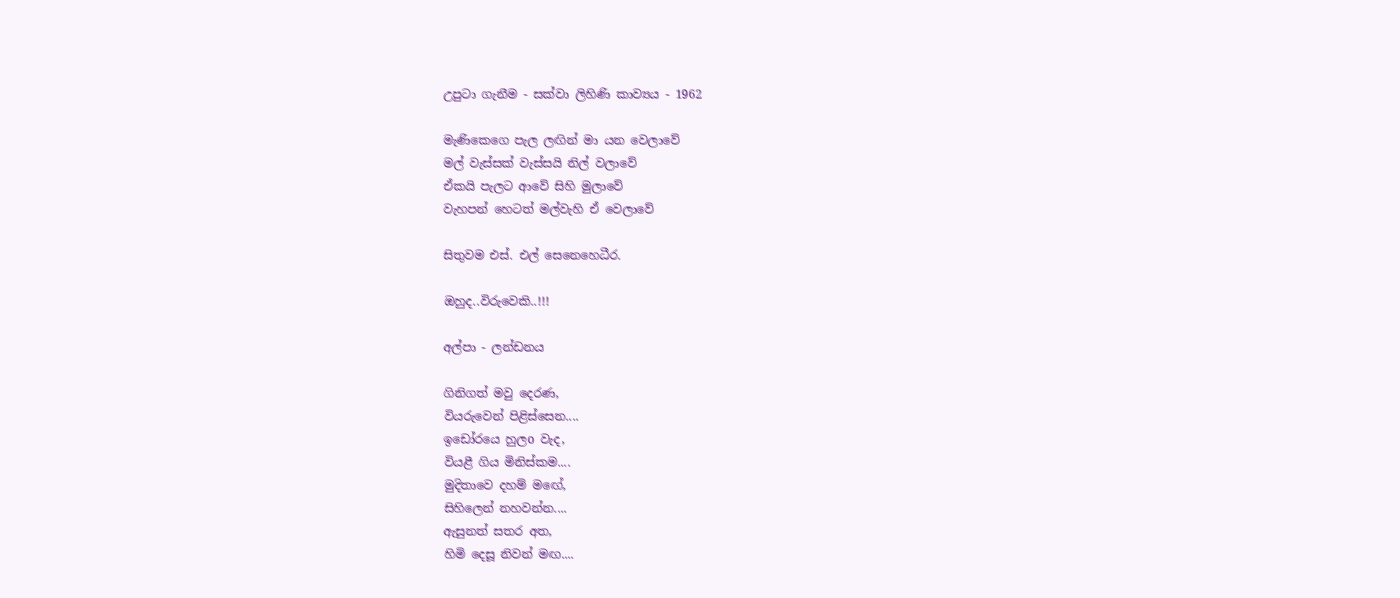උපුටා ගැනීම - සක්වා ලිහිණි කාව්‍යය - 1962

මැණිකෙගෙ පැල ලඟින් මා යන වෙලාවේ
මල් වැස්සක් වැස්සයි නිල් වලාවේ
ඒකයි පැලට ආවේ සිහි මුලාවේ
වැහපන් හෙටත් මල්වැහි ඒ වෙලාවේ

සිතුවම එස්. එල් සෙනෙහෙධීර.

ඔහුද..විරුවෙකි..!!!

අල්පා - ලන්ඩනය

ගිනිගත් මවු දෙරණ,
වියරුවෙන් පිළිස්සෙන....
ඉඩෝරයෙ හුලo වැද,
වියළී ගිය මිනිස්කම....
මුදිතාවෙ දහම් මඟේ,
සිහිලෙන් නහවන්න....
ඇසුනත් සතර අත,
හිමි දෙසූ නිවන් මඟ....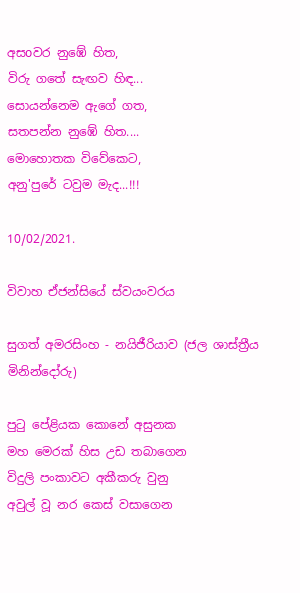අසoවර නුඹේ හිත,
විරු ගතේ සැඟව හිඳ...
සොයන්නෙම ඇගේ ගත,
සතපන්න නුඹේ හිත....
මොහොතක විවේකෙට,
අනු'පුරේ ටවුම මැද...!!!

10/02/2021.

විවාහ ඒජන්සියේ ස්වයංවරය

සුගත් අමරසිංහ - නයිජීරියාව (ජල ශාස්ත්‍රීය මිනින්දෝරු)

පුටු පේළියක කොනේ අසුනක
මහ මෙරක් හිස උඩ තබාගෙන
විදුලි පංකාවට අකීකරු වුනු
අවුල් වූ නර කෙස් වසාගෙන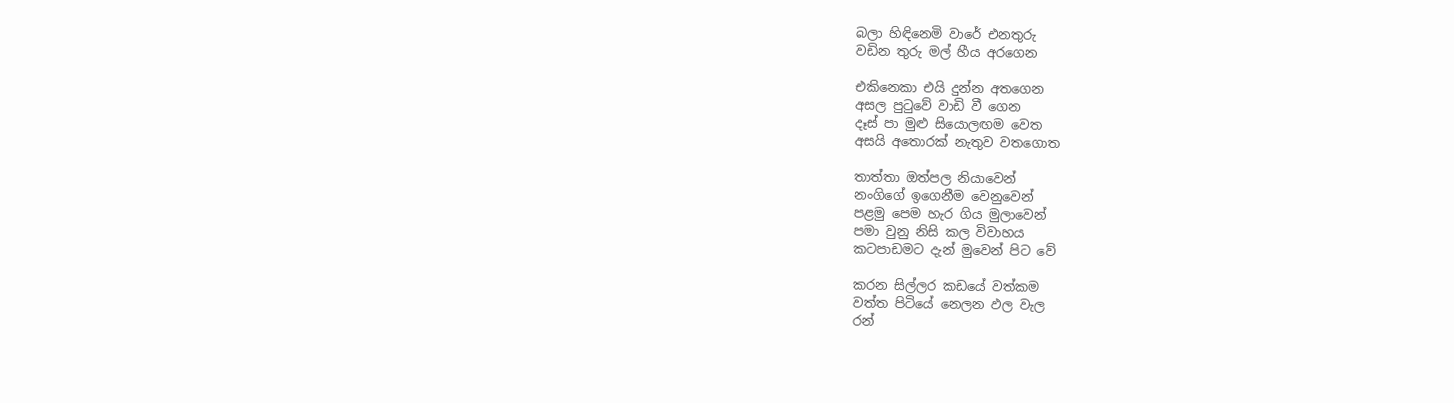බලා හිඳිනෙමි වාරේ එනතුරු
වඩින තුරු මල් හීය අරගෙන

එකිනෙකා එයි දුන්න අතගෙන
අසල පුටුවේ වාඩි වී ගෙන
දෑස් පා මුළු සියොලඟම වෙත
අසයි අතොරක් නැතුව වතගොත

තාත්තා ඔත්පල නියාවෙන්
නංගිගේ ඉගෙනීම වෙනුවෙන්
පළමු පෙම හැර ගිය මුලාවෙන්
පමා වුනු නිසි කල විවාහය
කටපාඩමට දැන් මුවෙන් පිට වේ

කරන සිල්ලර කඩයේ වත්කම
වත්ත පිටියේ නෙලන ඵල වැල
රන්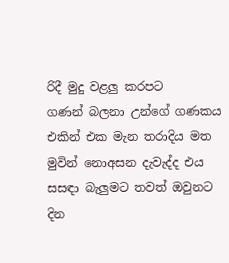රිදී මුදු වළලු කරපට
ගණන් බලනා උන්ගේ ගණකය
එකින් එක මැන තරාදිය මත
මුවින් නොඅසන දැවැද්ද එය
සසඳා බැලුමට තවත් ඔවුනට
දින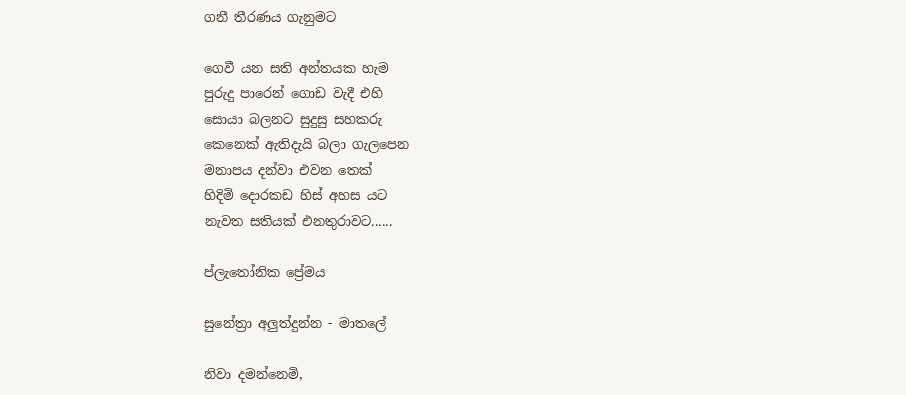ගනී තීරණය ගැනුමට

ගෙවී යන සති අන්තයක හැම
පුරුදු පාරෙන් ගොඩ වැදී එහි
සොයා බලනට සුදුසු සහකරු
කෙනෙක් ඇතිදැයි බලා ගැලපෙන
මනාපය දන්වා එවන තෙක්
හිදිමි දොරකඩ හිස් අහස යට
නැවත සතියක් එනතුරාවට......

ප්ලැතෝනික ප්‍රේමය

සුනේත්‍රා අලුත්දුන්න - මාතලේ

නිවා දමන්නෙමි,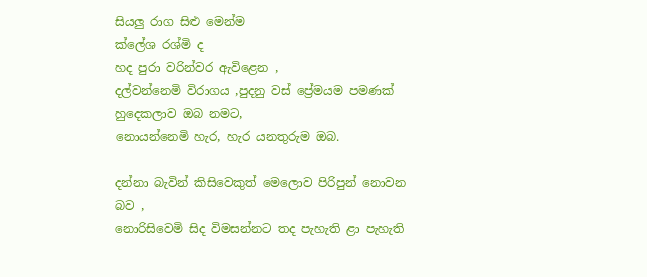සියලු රාග සිළු මෙන්ම
ක්ලේශ රශ්මි ද
හද පුරා වරින්වර ඇවිළෙන ,
දල්වන්නෙමි විරාගය ,පුදනු වස් ප්‍රේමයම පමණක් හුදෙකලාව ඔබ නමට,
නොයන්නෙමි හැර, හැර යනතුරුම ඔබ.

දන්නා බැවින් කිසිවෙකුත් මෙලොව පිරිපුන් නොවන බව ,
නොරිසිවෙමි සිද විමසන්නට තද පැහැති ළා පැහැති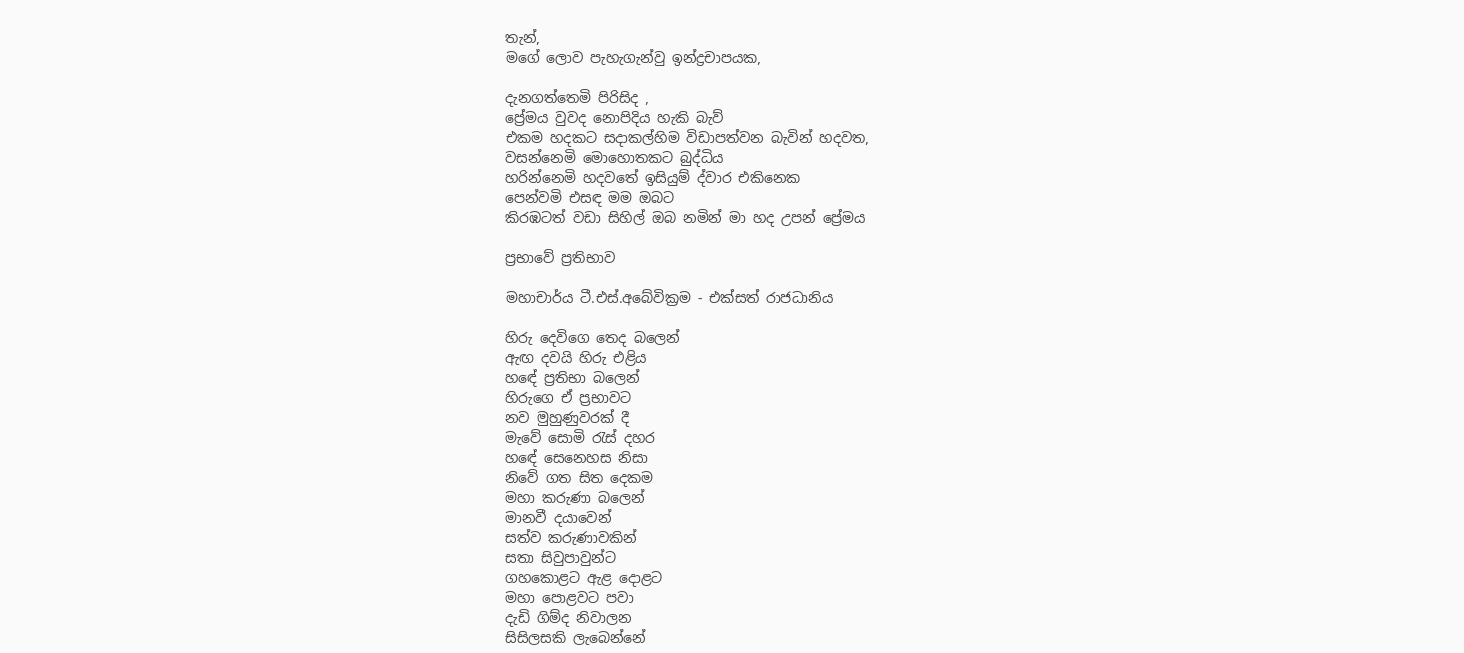තැන්,
මගේ ලොව පැහැගැන්වු ඉන්ද්‍රචාපයක,

දැනගත්තෙමි පිරිසිද ,
ප්‍රේමය වුවද නොපිදිය හැකි බැව්
එකම හදකට සදාකල්හිම විඩාපත්වන බැවින් හදවත,
වසන්නෙමි මොහොතකට බුද්ධිය
හරින්නෙමි හදවතේ ඉසියුම් ද්වාර එකිනෙක
පෙන්වමි එසඳ මම ඔබට
කිරඹටත් වඩා සිහිල් ඔබ නමින් මා හද උපන් ප්‍රේමය

ප්‍රභාවේ ප්‍රතිභාව

මහාචාර්ය ටී.එස්.අබේවික්‍රම - එක්සත් රාජධානිය

හිරු දෙවිගෙ තෙද බලෙන්
ඇඟ දවයි හිරු එළිය
හඳේ ප්‍රතිභා බලෙන්
හිරුගෙ ඒ ප්‍රභාවට
නව මුහුණුවරක් දී
මැවේ සොමි රැස් දහර
හඳේ සෙනෙහස නිසා
නිවේ ගත සිත දෙකම
මහා කරුණා බලෙන්
මානවී දයාවෙන්
සත්ව කරුණාවකින්
සතා සිවුපාවුන්ට
ගහකොළට ඇළ දොළට
මහා පොළවට පවා
දැඩි ගිම්ද නිවාලන
සිසිලසකි ලැබෙන්නේ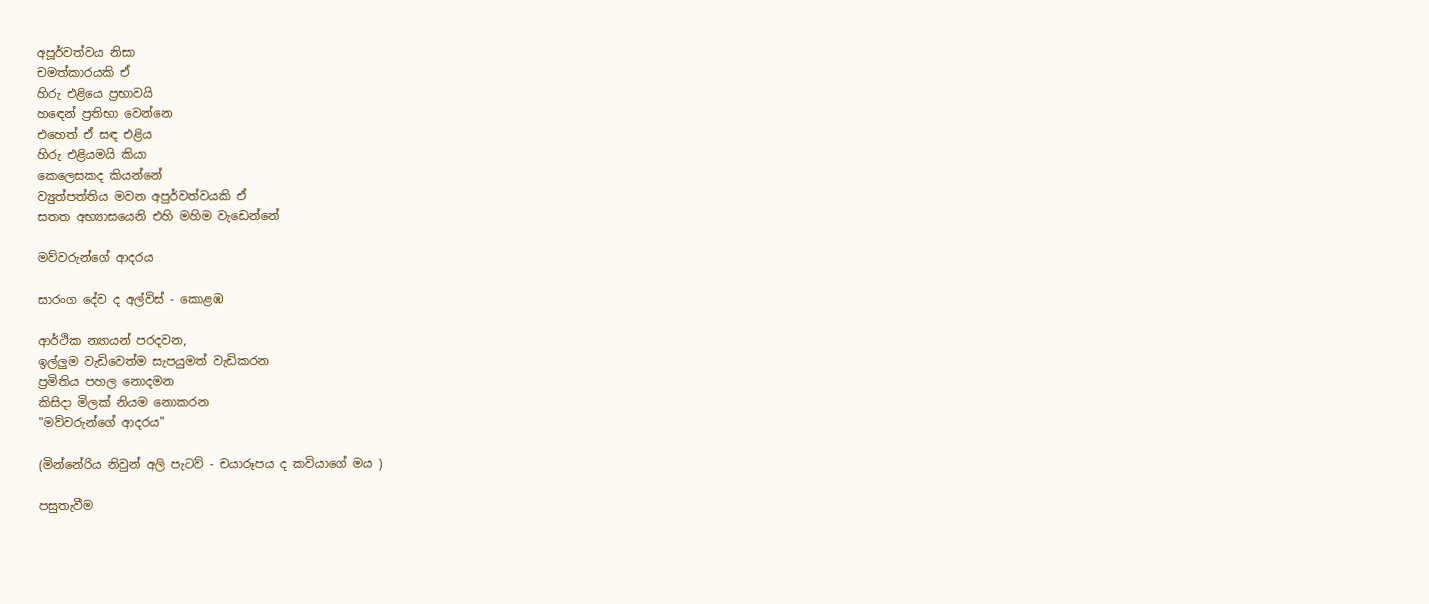අපූර්වත්වය නිසා
චමත්කාරයකි ඒ
හිරු එළියෙ ප්‍රභාවයි
හඳෙන් ප්‍රතිභා වෙන්නෙ
එහෙත් ඒ සඳ එළිය
හිරු එළියමයි කියා
කෙලෙසකද කියන්නේ
ව්‍යුත්පත්තිය මවන අපුර්වත්වයකි ඒ
සතත අභ්‍යාසයෙනි එහි මහිම වැඩෙන්නේ

මව්වරුන්ගේ ආදරය

සාරංග දේව ද අල්විස් - කොළඹ

ආර්ථික න්‍යායන් පරදවන,
ඉල්ලුම වැඩිවෙත්ම සැපයුමත් වැඩිකරන
ප්‍රමිතිය පහල නොදමන
කිසිදා මිලක් නියම නොකරන
"මව්වරුන්ගේ ආදරය"

(මින්නේරිය නිවුන් අලි පැටව් - චයාරූපය ද කවියාගේ මය )

පසුතැවීම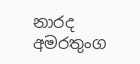නාරද අමරතුංග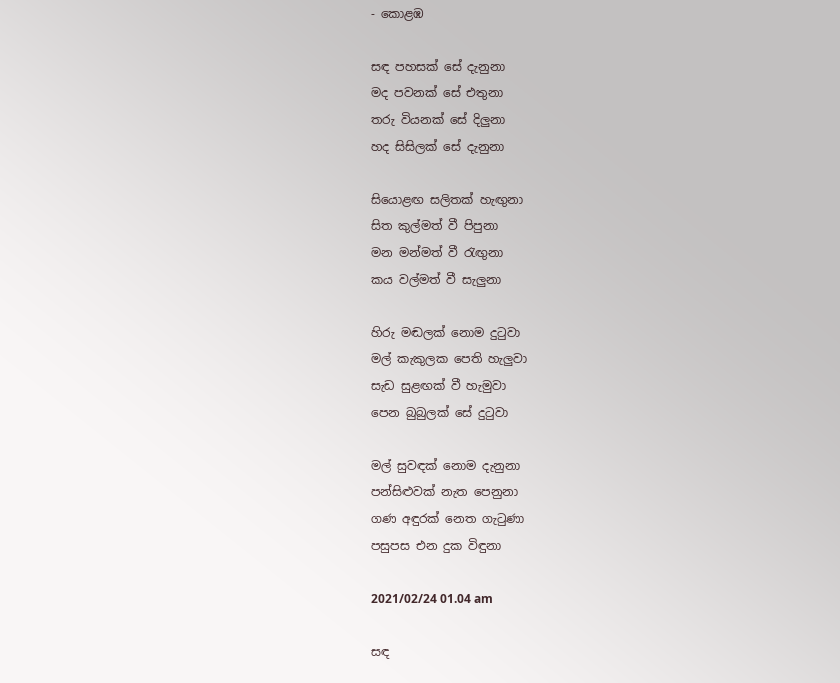- කොළඹ

සඳ පහසක් සේ දැනුනා
මද පවනක් සේ එතුනා
තරු වියනක් සේ දිලුනා
හද සිසිලක් සේ දැනුනා

සියොළඟ සලිතක් හැඟුනා
සිත කුල්මත් වී පිපුනා
මන මන්මත් වී රැඟුනා
කය වල්මත් වී සැලුනා

හිරු මඬලක් නොම දුටුවා
මල් කැකුලක පෙති හැලුවා
සැඩ සුළඟක් වී හැමුවා
පෙන බුබුලක් සේ දුටුවා

මල් සුවඳක් නොම දැනුනා
පන්සිළුවක් නැත පෙනුනා
ගණ අඳුරක් නෙත ගැටුණා
පසුපස එන දුක විඳුනා

2021/02/24 01.04 am

සඳ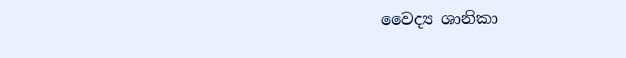වෛද්‍ය ශානිකා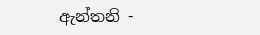ඇන්තනි -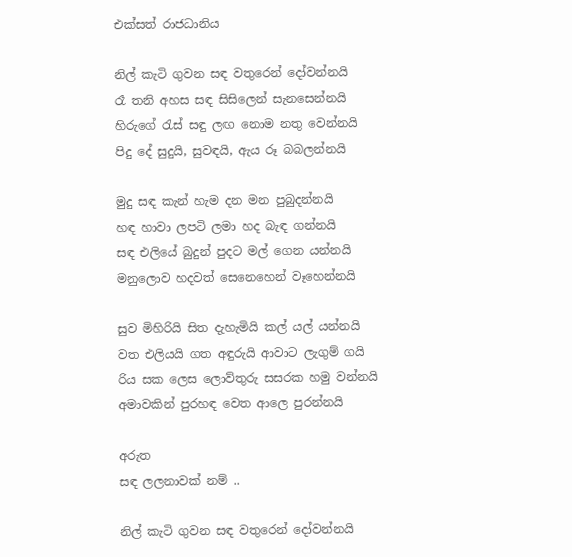එක්සත් රාජධානිය

නිල් කැටි ගුවන සඳ වතුරෙන් දෝවන්නයි
රෑ තනි අහස සඳ සිසිලෙන් සැනසෙන්නයි
හිරුගේ රැස් සඳු ලඟ නොම නතු වෙන්නයි
පිදු දේ සුදුයි, සුවඳයි, ඇය රූ බබලන්නයි

මුදු සඳ කැන් හැම දන මන පුබුදන්නයි
හඳ හාවා ලපටි ලමා හද බැඳ ගන්නයි
සඳ එලියේ බුදුන් පුදට මල් ගෙන යන්නයි
මනුලොව හදවත් සෙනෙහෙන් වෑහෙන්නයි

සුව මිහිරියි සිත දැහැමියි කල් යල් යන්නයි
වත එලියයි ගත අඳුරුයි ආවාට ලැගුම් ගයි
රිය සක ලෙස ලොව්තුරු සසරක හමු වන්නයි
අමාවකින් පුරහඳ වෙත ආලෙ පුරන්නයි

අරුත
සඳ ලලනාවක් නම් ..

නිල් කැටි ගුවන සඳ වතුරෙන් දෝවන්නයි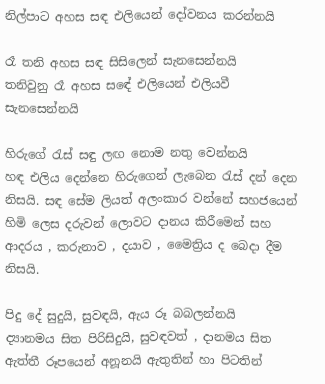නිල්පාට අහස සඳ එලියෙන් දෝවනය කරන්නයි

රෑ තනි අහස සඳ සිසිලෙන් සැනසෙන්නයි
තනිවුනු රෑ අහස සඳේ එලියෙන් එලියවී සැනසෙන්නයි

හිරුගේ රැස් සඳු ලඟ නොම නතු වෙන්නයි
හඳ එලිය දෙන්නෙ හිරුගෙන් ලැබෙන රැස් දන් දෙන නිසයි. සඳ සේම ලියත් අලංකාර වන්නේ සහජයෙන් හිමි ලෙස දරුවන් ලොවට දානය කිරීමෙන් සහ ආදරය , කරුනාව , දයාව , මෛත්‍රිය ද බෙදා දීම නිසයි.

පිදු දේ සුදුයි, සුවඳයි, ඇය රූ බබලන්නයි
ද්‍යානමය සිත පිරිසිදුයි, සුවඳවත් , දානමය සිත ඇත්තී රූපයෙන් අනූනයි ඇතුතින් හා පිටතින්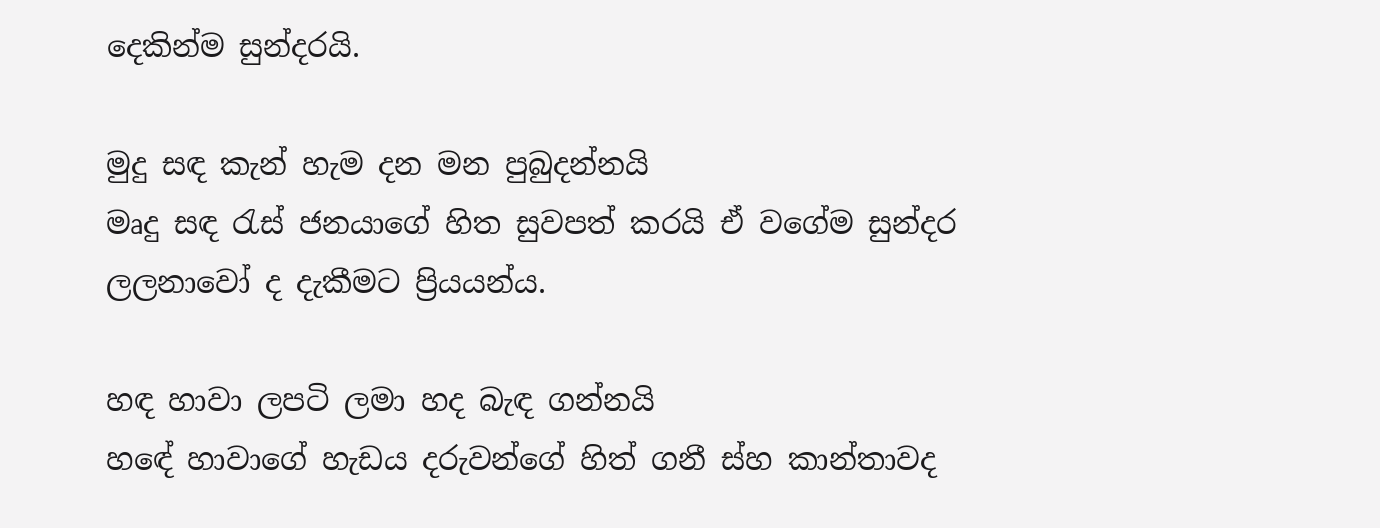දෙකින්ම සුන්දරයි.

මුදු සඳ කැන් හැම දන මන පුබුදන්නයි
මෘදු සඳ රැස් ජනයාගේ හිත සුවපත් කරයි ඒ වගේම සුන්දර ලලනාවෝ ද දැකීමට ප්‍රියයන්ය.

හඳ හාවා ලපටි ලමා හද බැඳ ගන්නයි
හඳේ හාවාගේ හැඩය දරුවන්ගේ හිත් ගනී ස්හ කාන්තාවද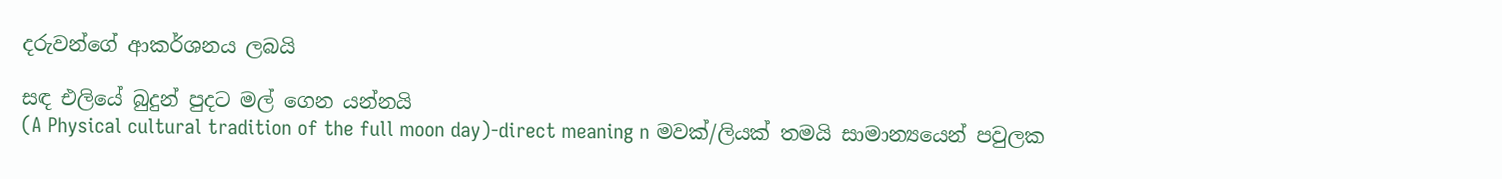දරුවන්ගේ ආකර්ශනය ලබයි

සඳ එලියේ බුදුන් පුදට මල් ගෙන යන්නයි
(A Physical cultural tradition of the full moon day)-direct meaning n මවක්/ලියක් තමයි සාමාන්‍යයෙන් පවුලක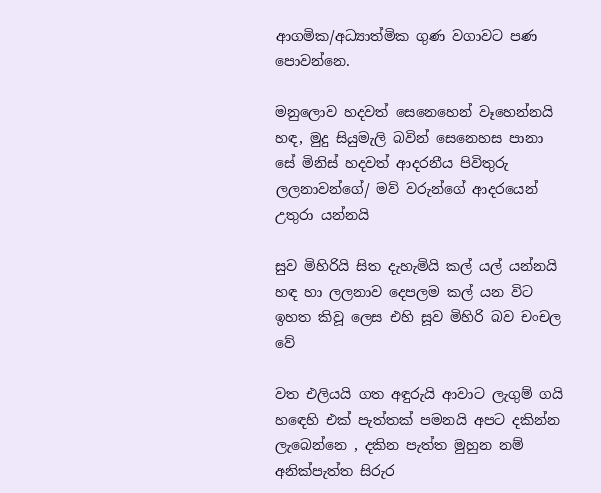ආගමික/අධ්‍යාත්මික ගුණ වගාවට පණ පොවන්නෙ.

මනුලොව හදවත් සෙනෙහෙන් වෑහෙන්නයි
හඳ, මුදු සියුමැලි බවින් සෙනෙහස පානා සේ මිනිස් හදවත් ආදරනීය පිවිතුරු ලලනාවන්ගේ/ මව් වරුන්ගේ ආදරයෙන් උතුරා යන්නයි

සුව මිහිරියි සිත දැහැමියි කල් යල් යන්නයි
හඳ හා ලලනාව දෙපලම කල් යන විට ඉහත කිවූ ලෙස එහි සූව මිහිරි බව චංචල වේ

වත එලියයි ගත අඳුරුයි ආවාට ලැගුම් ගයි
හඳෙහි එක් පැත්තක් පමනයි අපට දකින්න ලැබෙන්නෙ , දකින පැත්ත මුහුන නම් අනික්පැත්ත සිරුර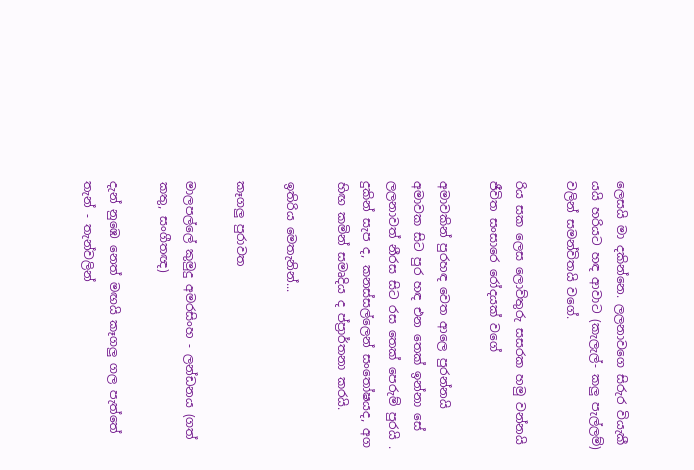ලෙසයි මා දකින්නෙ. ලලනාවගෙ සිරුර වියැකී යයි හරියට හඳ ආවාට (කැලැල්- කලු පැල්ලම්) වලින් සමන්විතයි වගේ.

රිය සක ලෙස ලොව්තුරු සසරක හමු වන්නයි
ජීවිත සංසාරෙ රෝදයක් වගේ

අමාවකින් පුරහඳ වෙත ආලෙ පුරන්නයි
අමාවක සිට පුර හඳ එන තෙක් ඉන්නා සේ ලලනාවත් නීරස සිට රස තෙක් පෙරුම් පුරයි . දුකින් සැප ද, කනස්සල්ලෙන් සංතෝෂයද, අග හිඟ කමින් සමෘදිය ද ප්ප්‍රාර්තනා කරයි.

ඉතිරිය මෙතැනින්...

කෑගලු පුරාවත

මාලපල්ලේ කුමුදු අමරසිංහ - ලන්ඩනය (ගත් කතු, සංගීතඥ)

දැන් නුඹෙ නෙත් මඟයි කෑගලු ගල පැත්තේ
තැන් - තැන්වලින්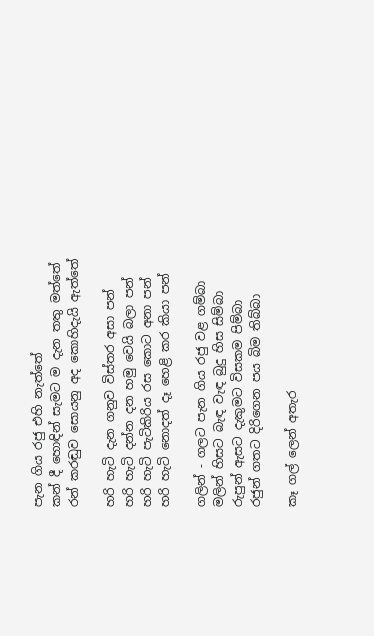පැන ගිය රජු එහි නැත්තේ
කන් දී හොඳින් සැමට ම දැන තතු මත්තේ
රන් කරඬුව සොයනු අද කොහිදැයි ඇත්තේ

හරි හැටි දැන ගනුව විස්තර අසා පන්
හරි හැටි දන්න දන හමු වෙයි බලා පන්
හරි හැටි පැටිකිරිය රස කොට අනා පන්
හරි හැටි නොදත් දෑ හෙළි කර කියා පන්

ගලින් - ගලට පැන ගිය රජු වළ ගම්බා
මලින් හිසට බැඳ වැඳ බුදු හිස සිම්බා
රුපුන් ඇසට දැකුමට විසකම පිම්බා
රජුන් ගතට දිරිගෙන පය බිම තිබ්බා

කෑ ගල් ලෙන් අතැර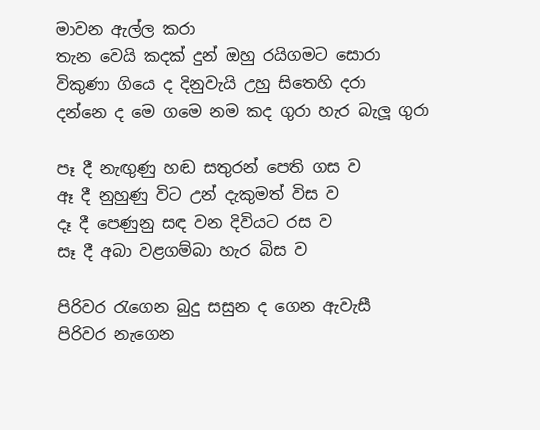මාවන ඇල්ල කරා
තැන වෙයි කදක් දුන් ඔහු රයිගමට සොරා
විකුණා ගියෙ ද දිනුවැයි උහු සිතෙහි දරා
දන්නෙ ද මෙ ගමෙ නම කද ගුරා හැර බැලූ ගුරා

පෑ දී නැඟුණු හඬ සතුරන් පෙති ගස ව
ඈ දී නුහුණු විට උන් දැකුමත් විස ව
දෑ දී පෙණුනු සඳ වන දිවියට රස ව
සෑ දී අබා වළගම්බා හැර බිස ව

පිරිවර රැගෙන බුදු සසුන ද ගෙන ඇවැසී
පිරිවර නැගෙන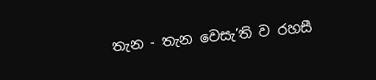තැන - තැන වෙසැ’ති ව රහසී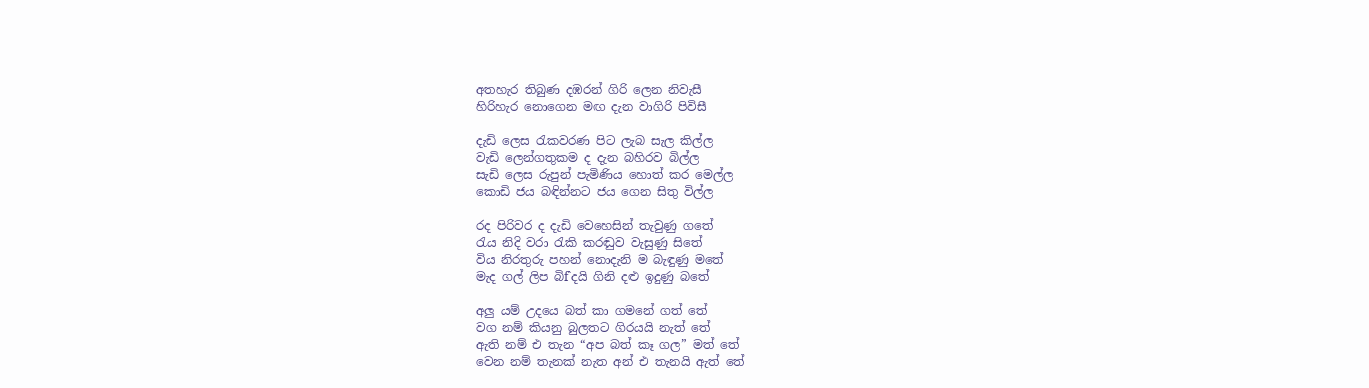අතහැර තිබුණ දඹරන් ගිරි ලෙන නිවැසී
හිරිහැර නොගෙන මඟ දැන වාගිරි පිවිසී

දැඩි ලෙස රැකවරණ පිට ලැබ සැල කිල්ල
වැඩි ලෙන්ගතුකම ද දැන බහිරව බිල්ල
සැඩි ලෙස රුපුන් පැමිණිය හොත් කර මෙල්ල
කොඩි ජය බඳින්නට ජය ගෙන සිතු විල්ල

රද පිරිවර ද දැඩි වෙහෙසින් තැවුණු ගතේ
රැය නිදි වරා රැකි කරඬුව වැසුණු සිතේ
විය නිරතුරු පහන් නොදැනි ම බැඳුණු මතේ
මැද ගල් ලිප බි‌f`දයි ගිනි දළු ඉදුණු බතේ

අලු යම් උදයෙ බත් කා ගමනේ ගත් තේ
වග නම් කියනු බුලතට ගිරයයි නැත් තේ
ඇති නම් එ තැන “අප බත් කෑ ගල” මත් තේ
වෙන නම් තැනක් නැත අන් එ තැනයි ඇත් තේ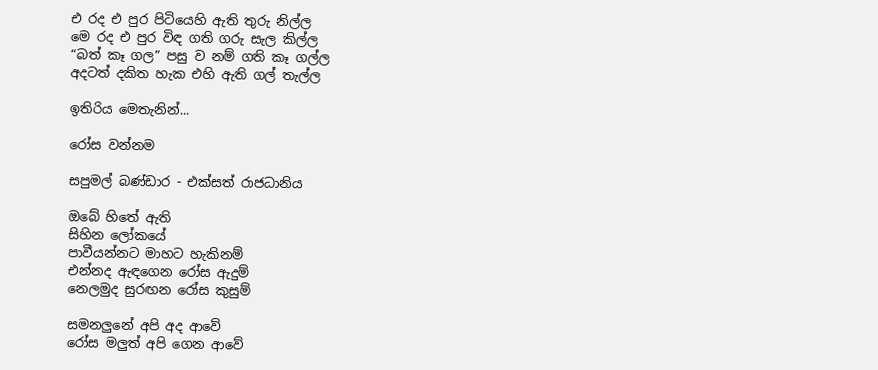එ රද එ පුර පිටියෙහි ඇති තුරු නිල්ල
මෙ රද එ පුර විඳ ගති ගරු සැල කිල්ල
“බත් කෑ ගල” පසු ව නම් ගති කෑ ගල්ල
අදටත් දකිත හැක එහි ඇති ගල් තැල්ල

ඉතිරිය මෙතැනින්...

රෝස වන්නම

සපුමල් බණ්ඩාර - එක්සත් රාජධානිය

ඔබේ හිතේ ඇති
සිහින ලෝකයේ
පාවීයන්නට මාහට හැකිනම්
එන්නද ඇඳගෙන රෝස ඇදුම්
නෙලමුද සුරඟන රෝස කුසුම්

සමනලුනේ අපි අද ආවේ
රෝස මලුත් අපි ගෙන ආවේ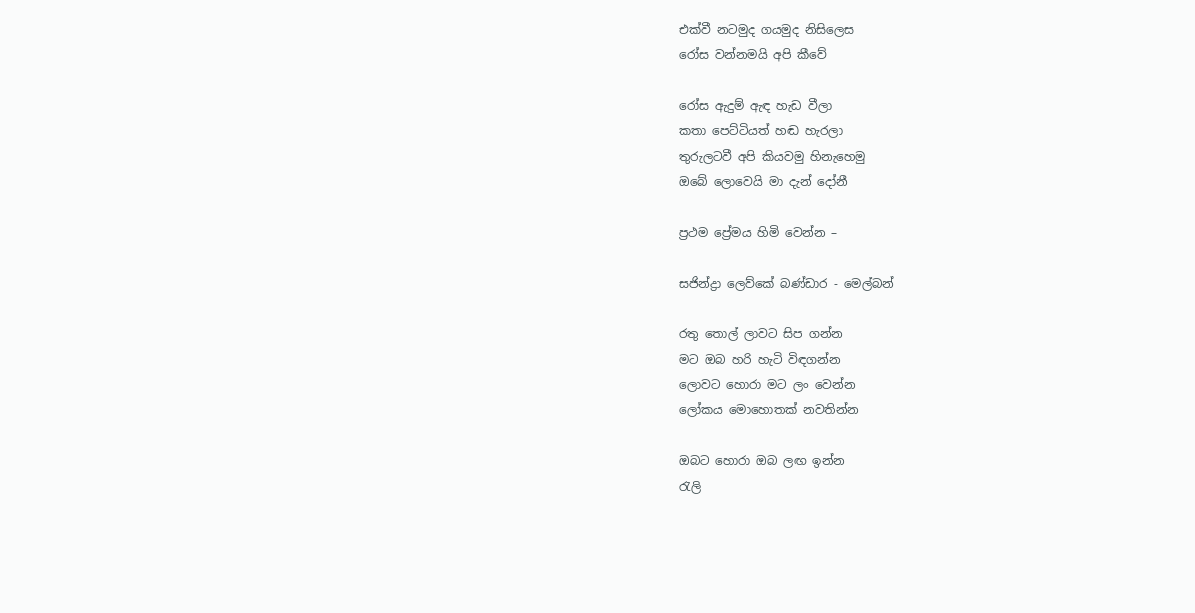එක්වී නටමුද ගයමුද නිසිලෙස
රෝස වන්නමයි අපි කීවේ

රෝස ඇදුම් ඇඳ හැඩ වීලා
කතා පෙට්ටියත් හඬ හැරලා
තුරුලටවී අපි කියවමු හිනැහෙමු
ඔබේ ලොවෙයි මා දැන් දෝනී

ප්‍රථම ප්‍රේමය හිමි වෙන්න –

සජින්ද්‍රා ලෙව්කේ බණ්ඩාර - මෙල්බන්

රතු තොල් ලාවට සිප ගන්න
මට ඔබ හරි හැටි විඳගන්න
ලොවට හොරා මට ලං වෙන්න
ලෝකය මොහොතක් නවතින්න

ඔබට හොරා ඔබ ලඟ ඉන්න
රැලි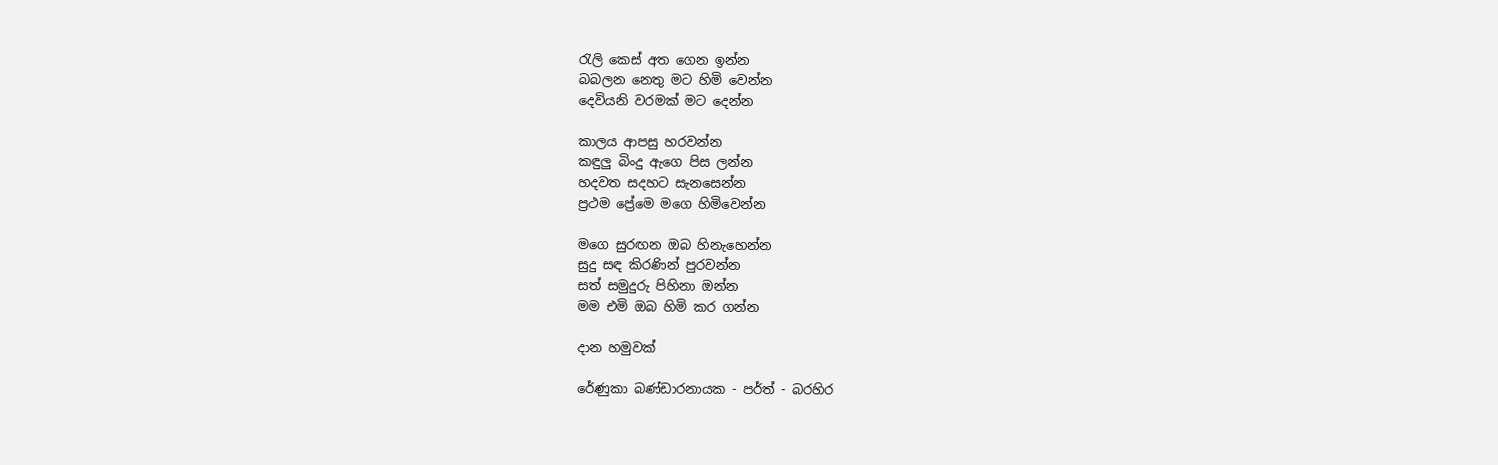රැලි කෙස් අත ගෙන ඉන්න
බබලන නෙතු මට හිමි වෙන්න
දෙවියනි වරමක් මට දෙන්න

කාලය ආපසු හරවන්න
කඳුලු බිංදු ඇගෙ පිස ලන්න
හදවත සදහට සැනසෙන්න
ප්‍රථම ප්‍රේමෙ මගෙ හිමිවෙන්න

මගෙ සුරඟන ඔබ හිනැහෙන්න
සුදු සඳ කිරණින් පුරවන්න
සත් සමුදුරු පිහිනා ඔන්න
මම එමි ඔබ හිමි කර ගන්න

දාන හමුවක්

රේණුකා බණ්ඩාරනායක - පර්ත් - බරහිර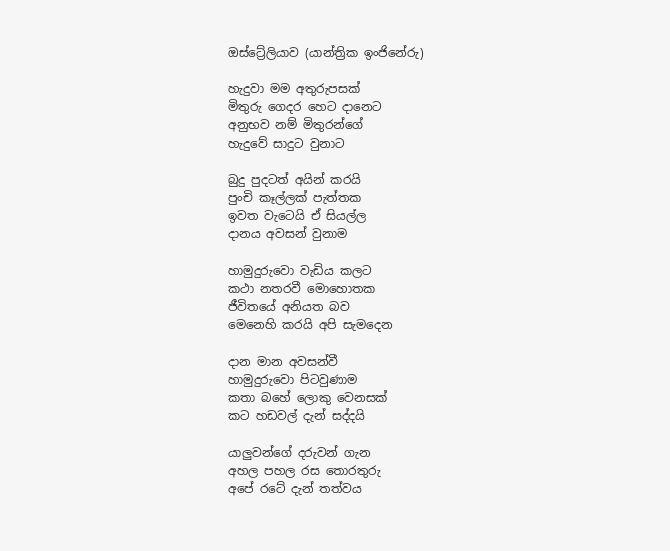ඔස්ට්‍රේලියාව (යාන්ත්‍රික ඉංජිනේරු)

හැදුවා මම අතුරුපසක්
මිතුරු ගෙදර හෙට දානෙට
අනුභව නම් මිතුරන්ගේ
හැදුවේ සාදුට වුනාට

බුදු පුදටත් අයින් කරයි
පුංචි කෑල්ලක් පැත්තක
ඉවත වැටෙයි ඒ සියල්ල
දානය අවසන් වුනාම

හාමුදුරුවො වැඩිය කලට
කථා නතරවී මොහොතක
ජීවිතයේ අනියත බව
මෙනෙහි කරයි අපි සැමදෙන

දාන මාන අවසන්වී
හාමුදුරුවො පිටවුණාම
කතා බහේ ලොකු වෙනසක්
කට හඩවල් දැන් සද්දයි

යාලුවන්ගේ දරුවන් ගැන
අහල පහල රස තොරතුරු
අපේ රටේ දැන් තත්වය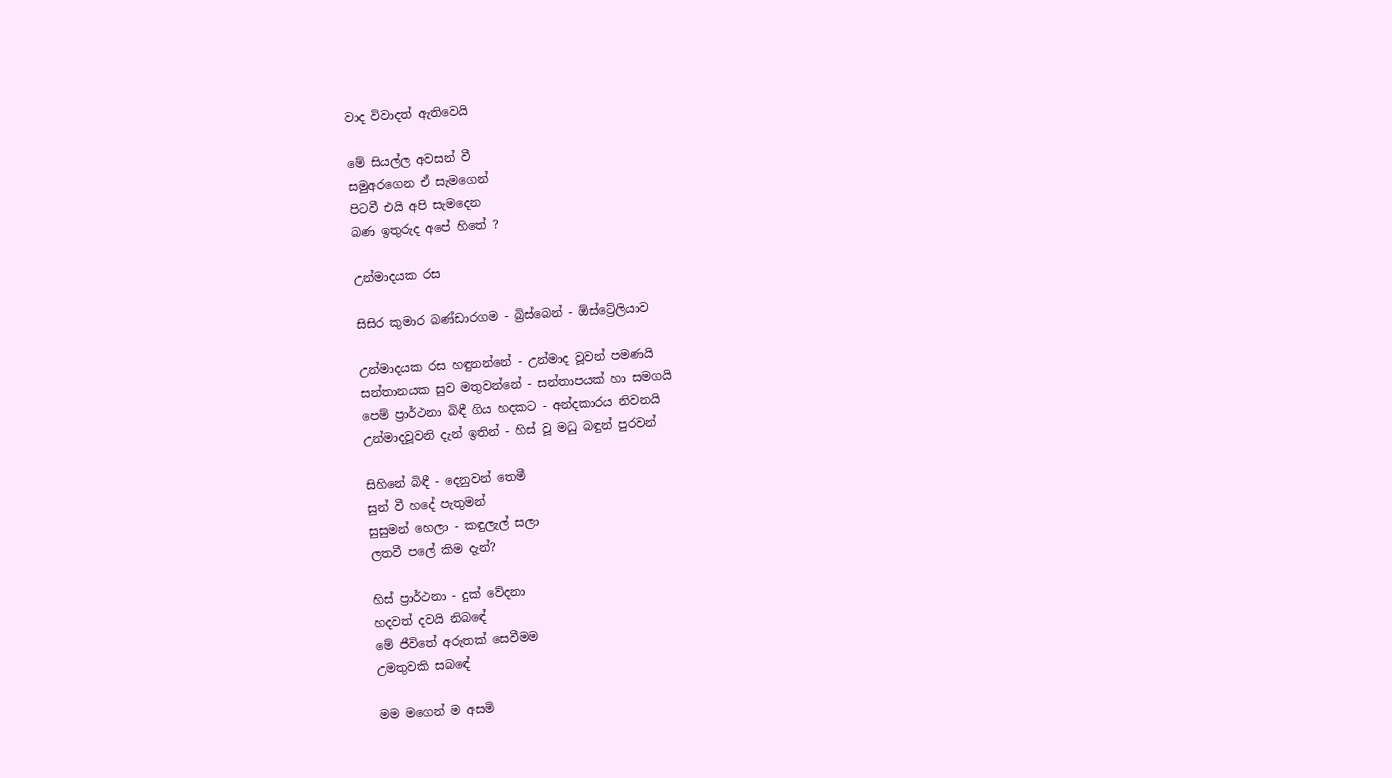වාද විවාදත් ඇතිවෙයි

මේ සියල්ල අවසන් වී
සමුඅරගෙන ඒ සැමගෙන්
පිටවී එයි අපි සැමදෙන
බණ ඉතුරුද අපේ හිතේ ?

උන්මාදයක රස

සිසිර කුමාර බණ්ඩාරගම - බ්‍රිස්බෙන් - ඕස්ට්‍රේලියාව

උන්මාදයක රස හඳුනන්නේ - උන්මාද වූවන් පමණයි
සන්තානයක සුව මතුවන්නේ - සන්තාපයක් හා සමගයි
පෙම් ප්‍රාර්ථනා බිඳී ගිය හදකට - අන්දකාරය නිවනයි
උන්මාදවූවනි දැන් ඉතින් - හිස් වූ මධු බඳුන් පුරවන්

සිහිනේ බිඳී - දෙනුවන් තෙමී
සුන් වී හදේ පැතුමන්
සුසුමන් හෙලා - කඳුලැල් සලා
ලතවී පලේ කිම දැන්?

හිස් ප්‍රාර්ථනා - දුක් වේදනා
හදවත් දවයි නිබඳේ
මේ ජීවිතේ අරුතක් සෙවීමම
උමතුවකි සබඳේ

මම මගෙන් ම අසමි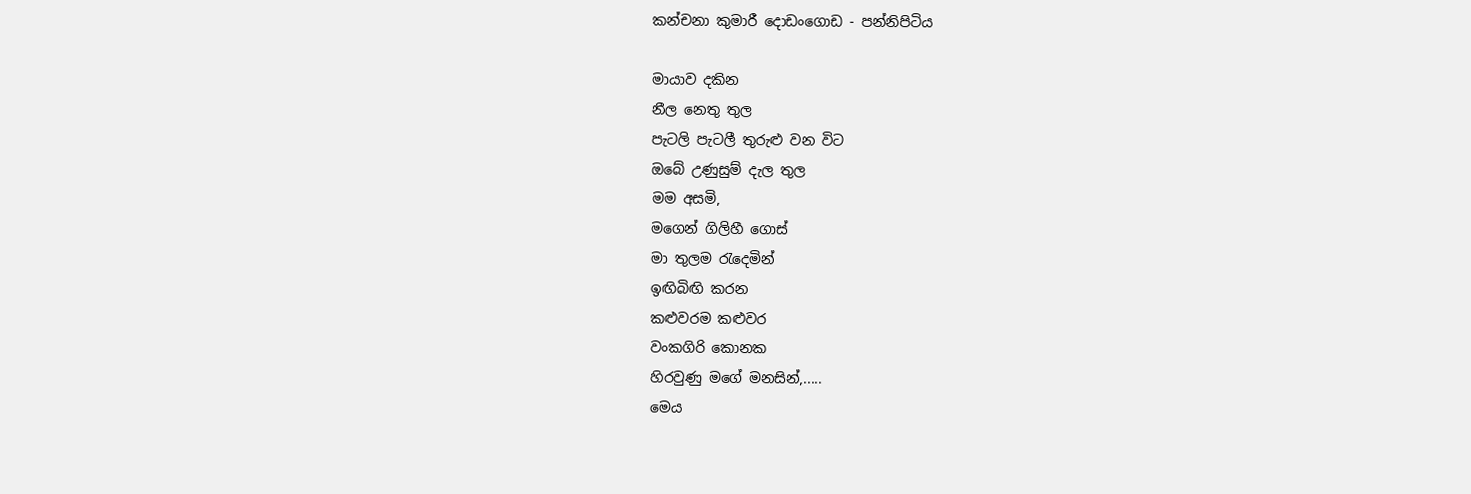කන්චනා කුමාරී දොඩංගොඩ - පන්නිපිටිය

මායාව දකින
නීල නෙතු තුල
පැටලි පැටලී තුරුළු වන විට
ඔබේ උණුසුම් දැල තුල
මම අසමි,
මගෙන් ගිලිහී ගොස්
මා තුලම රැදෙමින්
ඉඟිබිඟි කරන
කළුවරම කළුවර
වංකගිරි කොනක
හිරවුණු මගේ මනසින්,.....
මෙය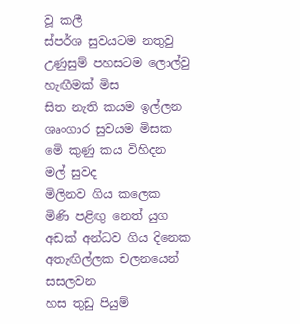වූ කලී
ස්පර්ශ සුවයටම නතුවු
උණුසුම් පහසටම ලොල්වු
හැඟීමක් මිස
සිත නැති කයම ඉල්ලන
ශෘංගාර සුවයම මිසක
මෙි කුණු කය විහිදන
මල් සුවද
මිලිනව ගිය කලෙක
මිණි පළිඟු නෙත් යුග
අඩක් අන්ධව ගිය දිනෙක
අතැඟිල්ලක චලනයෙන් සසලවන
හස තුඩු පියුම්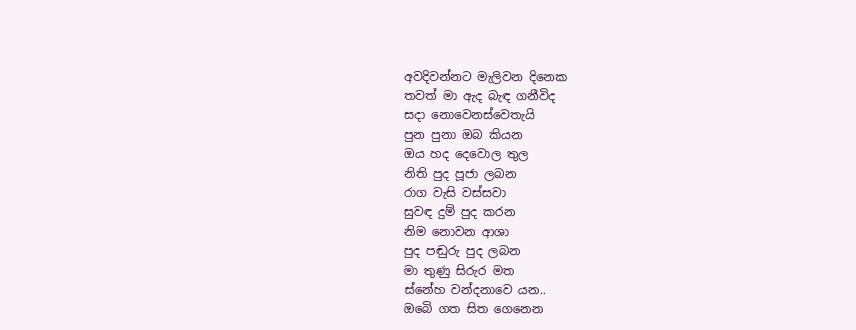අවදිවන්නට මැලිවන දිනෙක
තවත් මා ඇද බැඳ ගනීවිද
සදා නොවෙනස්වෙතැයි
පුන පුනා ඔබ කියන
ඔය හද දෙවොල තුල
නිති පුද පූජා ලබන
රාග වැසි වස්සවා
සුවඳ දුම් පුද කරන
නිම නොවන ආශා
පුද පඬුරු පුද ලබන
මා තුණු සිරුර මත
ස්නේහ වන්දනාවෙ යන..
ඔබෙි ගත සිත ගෙනෙන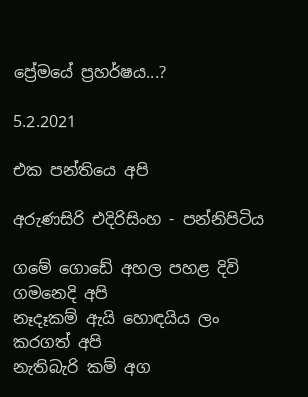ප්‍රේමයේ ප්‍රහර්ෂය...?

5.2.2021

එක පන්තියෙ අපි

අරුණසිරි එදිරිසිංහ - පන්නිපිටිය

ගමේ ගොඩේ අහල පහළ දිවි ගමනෙදි අපි
නෑදෑකම් ඇයි හොඳයිය ලං කරගත් අපි
නැතිබැරි කම් අග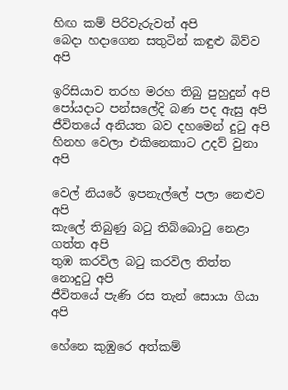හිඟ කම් පිරිවැරුවත් අපි
බෙදා හදාගෙන සතුටින් කඳුළු බිව්ව අපි

ඉරිසියාව තරහ මරහ තිබු පුහුදුන් අපි
පෝයදාට පන්සලේදි බණ පද ඇසු අපි
ජීවිතයේ අනියත බව දහමෙන් දුටු අපි
හිනහ වෙලා එකිනෙකාට උදව් වුනා අපි

වෙල් නියරේ ඉපනැල්ලේ පලා නෙළුව අපි
කැලේ තිබුණු බටු තිබ්බොටු නෙළා ගත්ත අපි
තුඹ කරවිල බටු කරවිල තිත්ත නොදුටු අපි
ජීවිතයේ පැණි රස තැන් සොයා ගියා අපි

හේනෙ කුඹුරෙ අත්කම්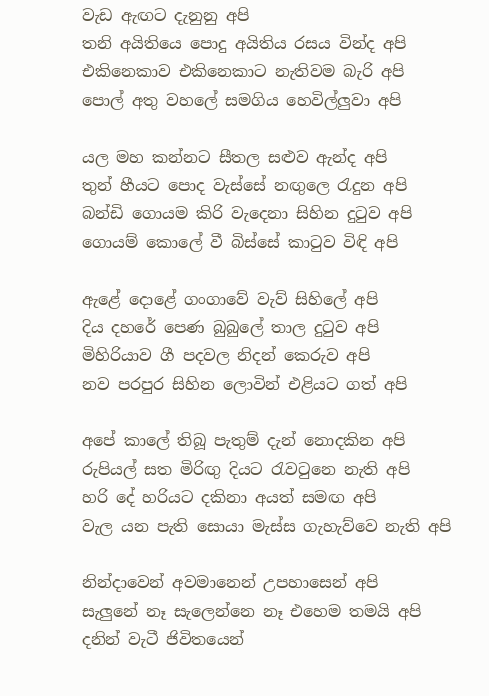වැඩ ඇඟට දැනුනු අපි
තනි අයිතියෙ පොදු අයිතිය රසය වින්ද අපි
එකිනෙකාව එකිනෙකාට නැතිවම බැරි අපි
පොල් අතු වහලේ සමගිය හෙවිල්ලුවා අපි

යල මහ කන්නට සීතල සළුව ඇන්ද අපි
තුන් හීයට පොද වැස්සේ නඟුලෙ රැදුන අපි
බන්ඩි ගොයම කිරි වැදෙනා සිහින දුටුව අපි
ගොයම් කොලේ වී බිස්සේ කාටුව විඳි අපි

ඇළේ දොළේ ගංගාවේ වැව් සිහිලේ අපි
දිය දහරේ පෙණ බුබුලේ තාල දුටුව අපි
මිහිරියාව ගී පදවල නිදන් කෙරුව අපි
නව පරපුර සිහින ලොවින් එළියට ගත් අපි

අපේ කාලේ තිබූ පැතුම් දැන් නොදකින අපි
රුපියල් සත මිරිඟු දියට රැවටුනෙ නැති අපි
හරි දේ හරියට දකිනා අයත් සමඟ අපි
වැල යන පැති සොයා මැස්ස ගැහැව්වෙ නැති අපි

නින්දාවෙන් අවමානෙන් උපහාසෙන් අපි
සැලුනේ නෑ සැලෙන්නෙ නෑ එහෙම තමයි අපි
දනින් වැටී ජිවිතයෙන්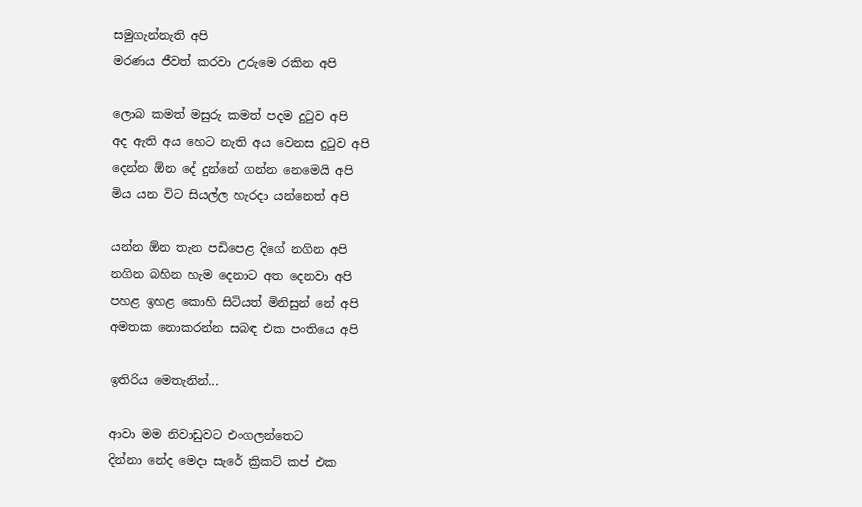සමුගැන්නැති අපි
මරණය ජීවත් කරවා උරුමෙ රකින අපි

ලොබ කමත් මසුරු කමත් පදම දුටුව අපි
අද ඇති අය හෙට නැති අය වෙනස දුටුව අපි
දෙන්න ඕන දේ දුන්නේ ගන්න නෙමෙයි අපි
මිය යන විට සියල්ල හැරදා යන්නෙත් අපි

යන්න ඕන තැන පඩිපෙළ දිගේ නගින අපි
නගින බහින හැම දෙනාට අත දෙනවා අපි
පහළ ඉහළ කොහි සිටියත් මිනිසුන් නේ අපි
අමතක නොකරන්න සබඳ එක පංතියෙ අපි

ඉතිරිය මෙතැනින්...

ආවා මම නිවාඩුවට එංගලන්තෙට
දින්නා නේද මෙදා සැරේ ක්‍රිකට් කප් එක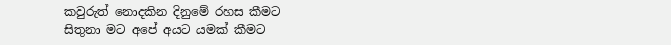කවුරුත් නොදකින දිනුමේ රහස කීමට
සිතුනා මට අපේ අයට යමක් කීමට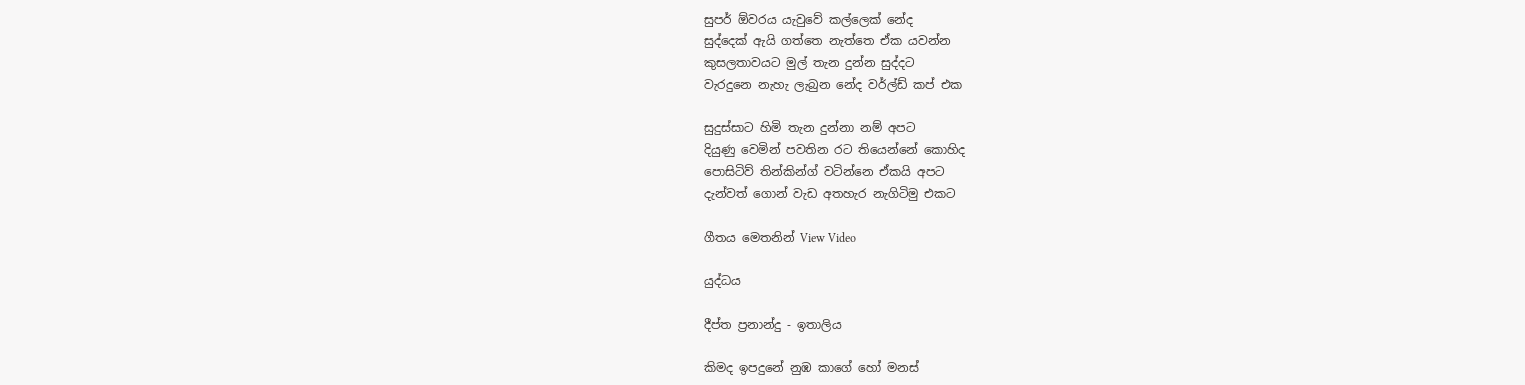සුපර් ඕවරය යැවුවේ කල්ලෙක් නේද
සුද්දෙක් ඇයි ගත්තෙ නැත්තෙ ඒක යවන්න
කුසලතාවයට මුල් තැන දුන්න සුද්දට
වැරදුනෙ නැහැ ලැබුන නේද වර්ල්ඩ් කප් එක

සුදුස්සාට හිමි තැන දුන්නා නම් අපට
දියුණු වෙමින් පවතින රට තියෙන්නේ කොහිද
පොසිටිව් තින්කින්ග් වටින්නෙ ඒකයි අපට
දැන්වත් ගොන් වැඩ අතහැර නැගිටිමු එකට

ගීතය මෙතනින් View Video

යුද්ධය

දීප්ත ප්‍රනාන්දු - ඉතාලිය

කිමද ඉපදුනේ නුඹ කාගේ හෝ මනස්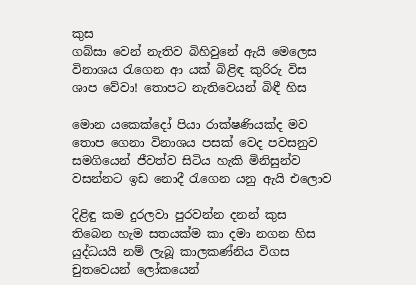කුස
ගබ්සා වෙන් නැතිව බිහිවුනේ ඇයි මෙලෙස
විනාශය රැගෙන ආ යක් බිළිඳ කුරිරු විස
ශාප වේවා! තොපට නැතිවෙයන් බිඳී හිස

මොන යකෙක්දෝ පියා රාක්ෂණියක්ද මව
තොප ගෙනා විනාශය පසක් වෙද පවසනුව
සමගියෙන් ජීවත්ව සිටිය හැකි මිනිසුන්ව
වසන්නට ඉඩ නොදී රැගෙන යනු ඇයි එලොව

දිළිඳු කම දුරලවා පුරවන්න දනන් කුස
තිබෙන හැම සතයක්ම කා දමා නගන හිස
යුද්ධයයි නම් ලැබූ කාලකණ්නිය විගස
චුතවෙයන් ලෝකයෙන්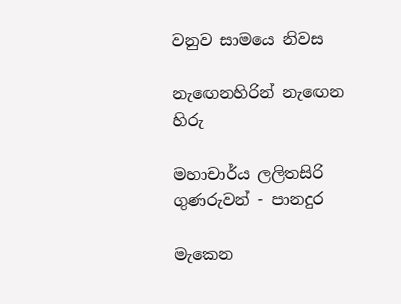වනුව සාමයෙ නිවස

නැඟෙනහිරින් නැඟෙන හිරු

මහාචාර්ය ලලිතසිරි ගුණරුවන් - පානදුර

මැකෙන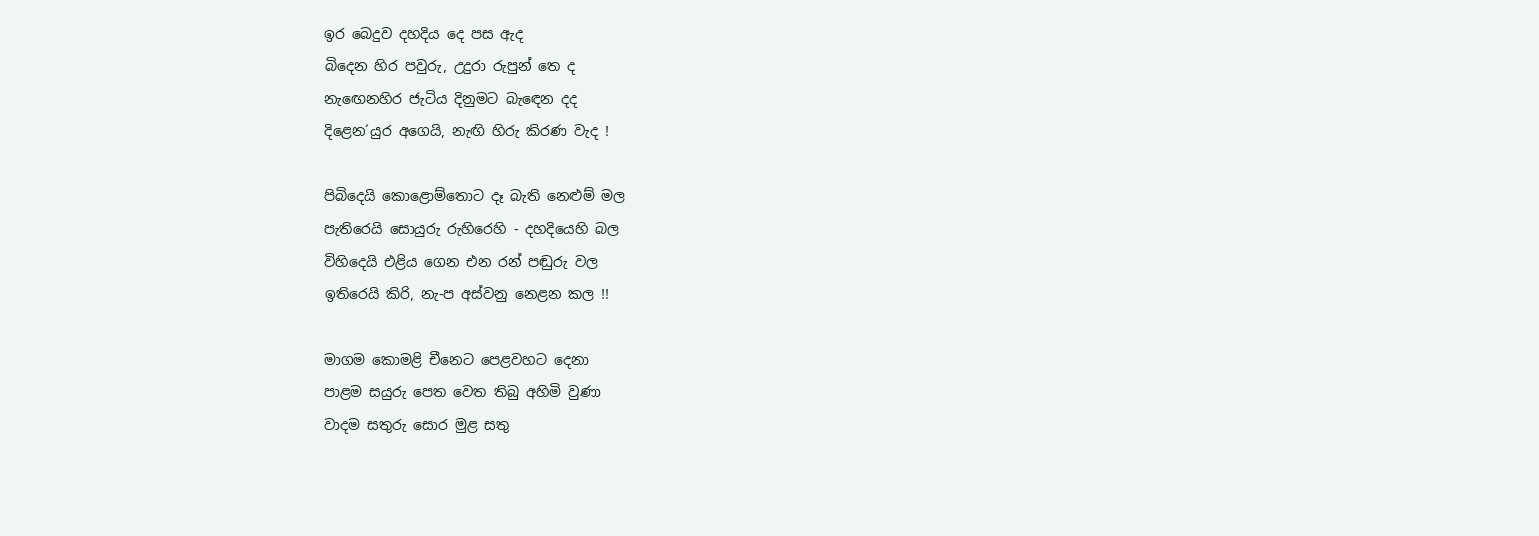ඉර බෙදුව දහදිය දෙ පස ඇද
බිදෙන හිර පවුරු, උදුරා රුපුන් තෙ ද
නැඟෙනහිර ජැටිය දිනුමට බැඳෙන දද
දිළෙන´යුර අගෙයි, නැඟි හිරු කිරණ වැද !

පිබිදෙයි කොළොම්තොට දෑ බැති නෙළුම් මල
පැතිරෙයි සොයුරු රුහිරෙහි - දහදියෙහි බල
විහිදෙයි එළිය ගෙන එන රන් පඬුරු වල
ඉතිරෙයි කිරි, නැ-ප අස්වනු නෙළන කල !!

මාගම කොමළි චීනෙට පෙළවහට දෙනා
පාළම සයුරු පෙත වෙත තිබු අහිමි වුණා
වාදම සතුරු සොර මුළ සතු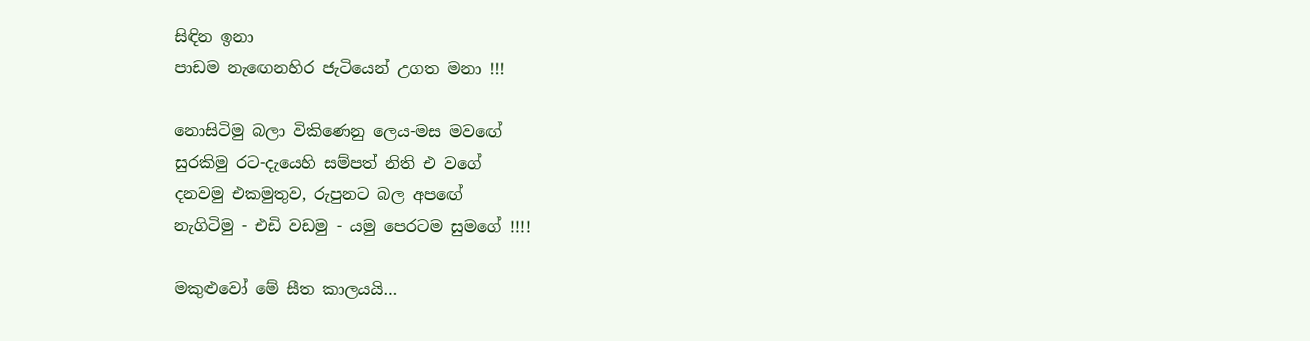සිඳින ඉනා
පාඩම නැඟෙනහිර ජැටියෙන් උගත මනා !!!

නොසිටිමු බලා විකිණෙනු ලෙය-මස මවඟේ
සුරකිමු රට-දැයෙහි සම්පත් නිති එ වගේ
දනවමු එකමුතුව, රුපුනට බල අපඟේ
නැගිටිමු - එඩි වඩමු - යමු පෙරටම සුමගේ !!!!

මකුළුවෝ මේ සීත කාලයයි…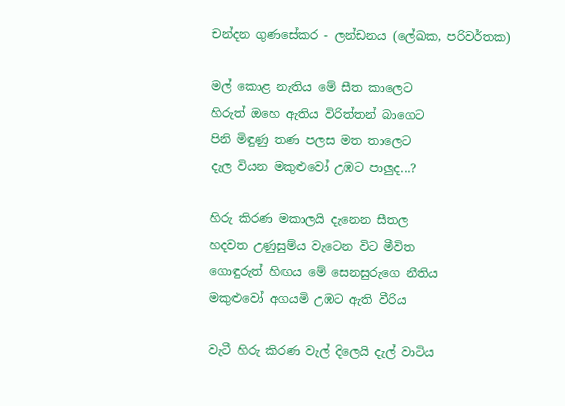චන්දන ගුණසේකර - ලන්ඩනය (ලේඛක, පරිවර්තක)

මල් කොළ නැතිය මේ සීත කාලෙට
හිරුත් ඔහෙ ඇතිය විරිත්තන් බාගෙට
පිනි මිඳුණු තණ පලස මත තාලෙට
දැල වියන මකුළුවෝ උඹට පාලුද...?

හිරු කිරණ මකාලයි දැනෙන සීතල
හදවත උණුසුම්ය වැටෙන විට මීවිත
ගොඳුරුත් හිඟය මේ සෙනසුරුගෙ නීතිය
මකුළුවෝ අගයමි උඹට ඇති වීරිය

වැටී හිරු කිරණ වැල් දිලෙයි දැල් වාටිය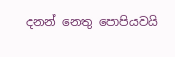දනන් නෙතු පොපියවයි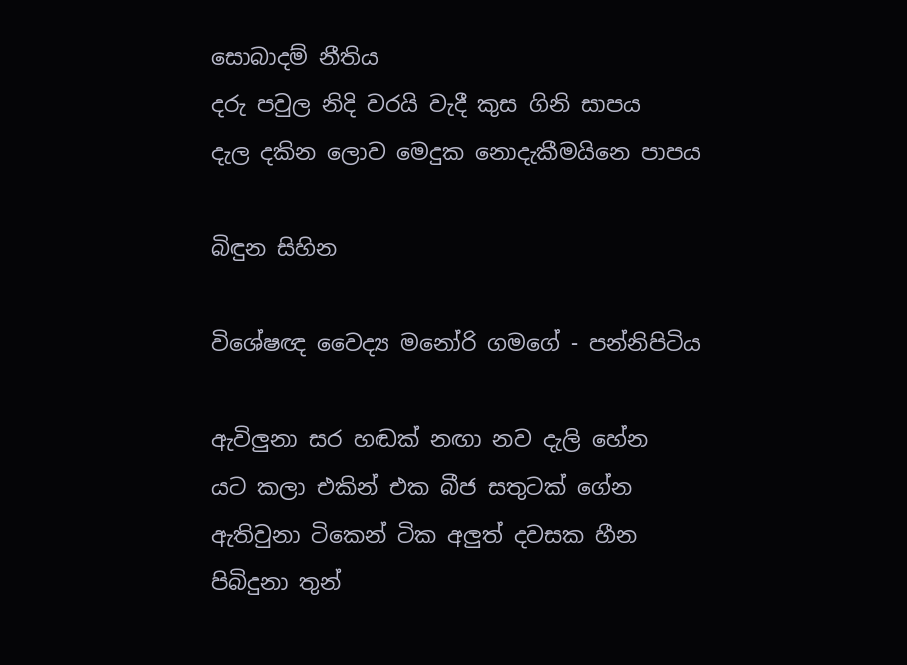සොබාදම් නීතිය
දරු පවුල නිදි වරයි වැදී කුස ගිනි සාපය
දැල දකින ලොව මෙදුක නොදැකීමයිනෙ පාපය

බිඳුන සිහින

විශේෂඥ වෛද්‍ය මනෝරි ගමගේ - පන්නිපිටිය

ඇවිලුනා සර හඬක් නඟා නව දැලි හේන
යට කලා එකින් එක බීජ සතුටක් ගේන
ඇතිවුනා ටිකෙන් ටික අලුත් දවසක හීන
පිබිදුනා තුන්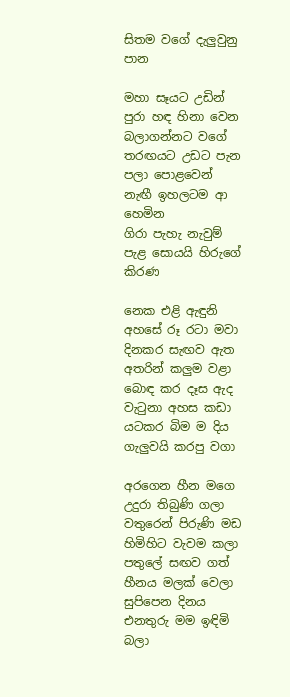සිතම වගේ දැලුවුනු පාන

මහා සෑයට උඩින් පුරා හඳ හිනා වෙන
බලාගන්නට වගේ තරඟයට උඩට පැන
පලා පොළවෙන් නැඟී ඉහලටම ආ හෙමින
ගිරා පැහැ නැවුම් පැළ සොයයි හිරුගේ කිරණ

නෙක එළි ඇඳුනි අහසේ රූ රටා මවා
දිනකර සැඟව ඇත අතරින් කලුම වළා
බොඳ කර දෑස ඇද වැටුනා අහස කඩා
යටකර බිම ම දිය ගැලුවයි කරපු වගා

අරගෙන හීන මගෙ උදුරා තිබුණි ගලා
වතුරෙන් පිරුණි මඩ හිමිහිට වැවම කලා
පතුලේ සඟව ගත් හීනය මලක් වෙලා
සුපිපෙන දිනය එනතුරු මම ඉඳිමි බලා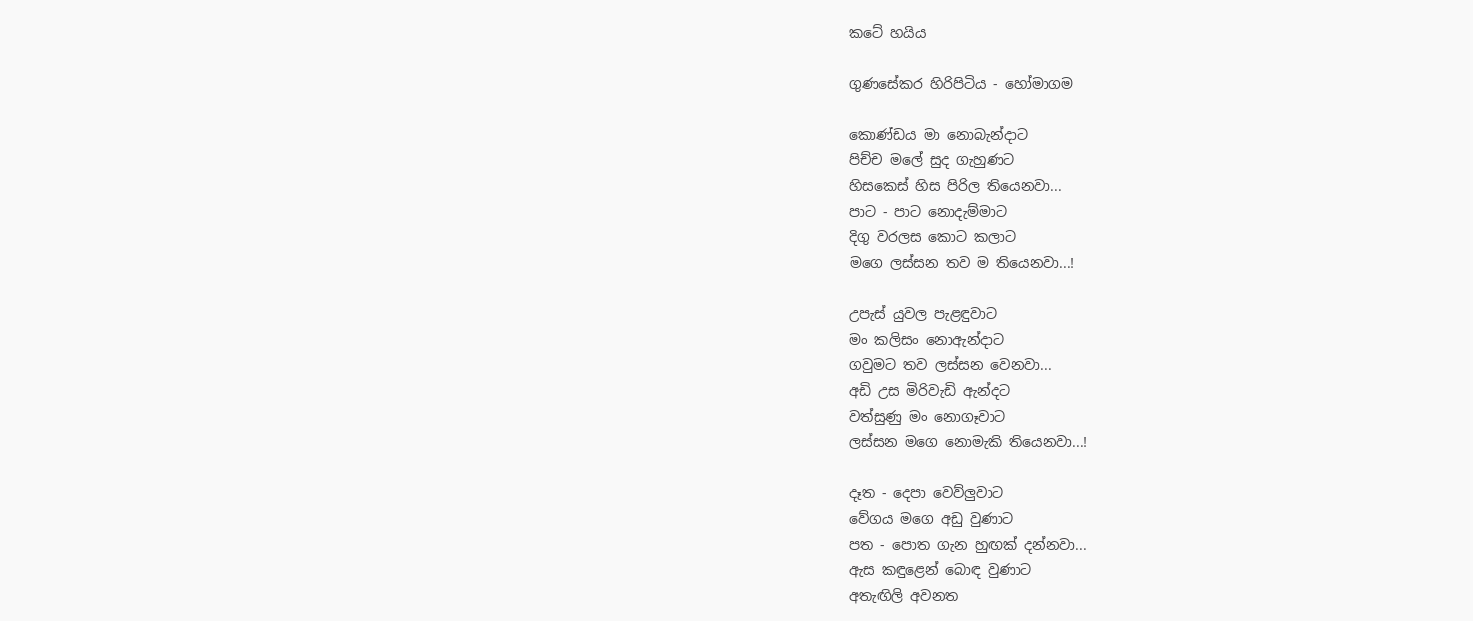කටේ හයිය

ගුණසේකර හිරිපිටිය - හෝමාගම

කොණ්ඩය මා නොබැන්දාට
පිච්ච මලේ සුද ගැහුණට
හිසකෙස් හිස පිරිල තියෙනවා...
පාට - පාට නොදැම්මාට
දිගු වරලස කොට කලාට
මගෙ ලස්සන තව ම තියෙනවා...!

උපැස් යුවල පැළඳුවාට
මං කලිසං නොඇන්දාට
ගවුමට තව ලස්සන වෙනවා...
අඩි උස මිරිවැඩි ඇන්දට
වත්සුණු මං නොගෑවාට
ලස්සන මගෙ නොමැකි තියෙනවා...!

දෑත - දෙපා වෙව්ලුවාට
වේගය මගෙ අඩු වුණාට
පත - පොත ගැන හුඟක් දන්නවා...
ඇස කඳුළෙන් බොඳ වුණාට
අතැඟිලි අවනත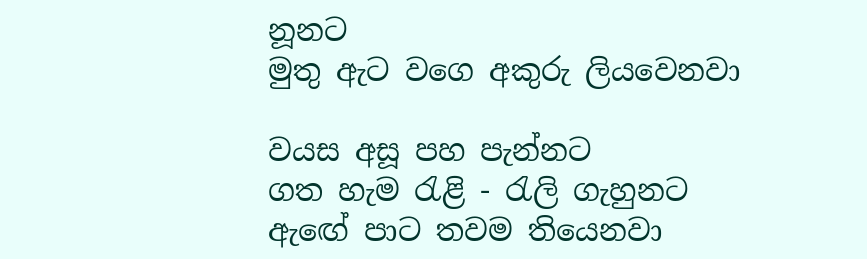නූනට
මුතු ඇට වගෙ අකුරු ලියවෙනවා

වයස අසූ පහ පැන්නට
ගත හැම රැළි - රැලි ගැහුනට
ඇඟේ පාට තවම තියෙනවා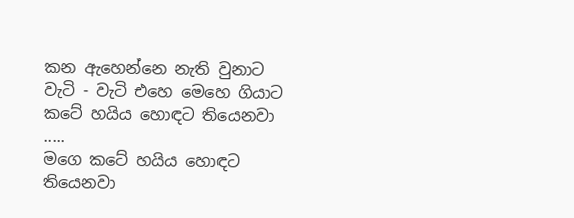කන ඇහෙන්නෙ නැති වුනාට
වැටි - වැටි එහෙ මෙහෙ ගියාට
කටේ හයිය හොඳට තියෙනවා .....
මගෙ කටේ හයිය හොඳට තියෙනවා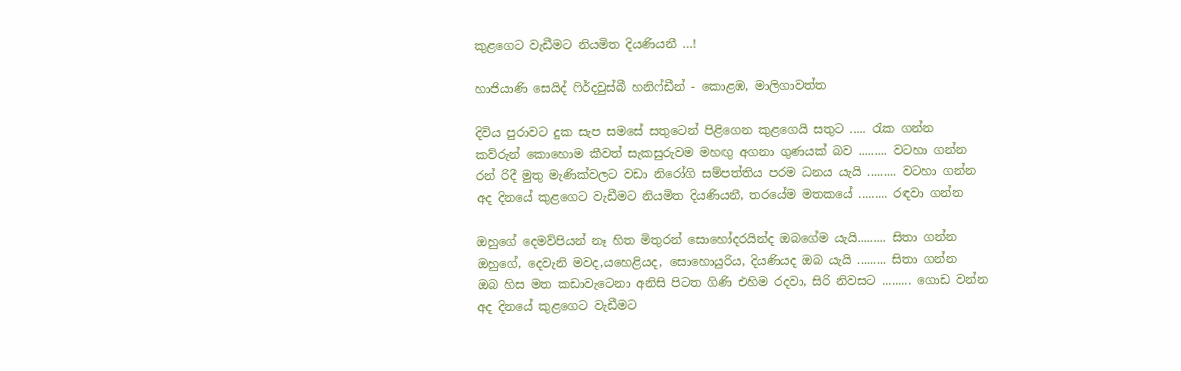කුළගෙට වැඩීමට නියමිත දියණියනී …!

හාජියාණි සෙයිද් ෆිර්දවුස්බී හනිෆ්ඩීන් - කොළඹ, මාලිගාවත්ත

දිවිය පුරාවට දුක සැප සමසේ සතුටෙන් පිළිගෙන කුළගෙයි සතුට ..... රැක ගන්න
කව්රුන් කොහොම කීවත් සැකසුරුවම මහඟු අගනා ගුණයක් බව ......... වටහා ගන්න
රන් රිදී මුතු මැණික්වලට වඩා නිරෝගි සම්පත්තිය පරම ධනය යැයි ......... වටහා ගන්න
අද දිනයේ කුළගෙට වැඩීමට නියමිත දියණියනී, තරයේම මතකයේ ......... රඳවා ගන්න

ඔහුගේ දෙමව්පියන් නෑ හිත මිතුරන් සොහෝදරයින්ද ඔබගේම යැයි......... සිතා ගන්න
ඔහුගේ, දෙවැනි මවද,යහෙළියද, සොහොයුරිය, දියණියද ඔබ යැයි ......... සිතා ගන්න
ඔබ හිස මත කඩාවැටෙනා අනිසි පිටත ගිණි එහිම රදවා, සිරි නිවසට ......... ගොඩ වන්න
අද දිනයේ කුළගෙට වැඩීමට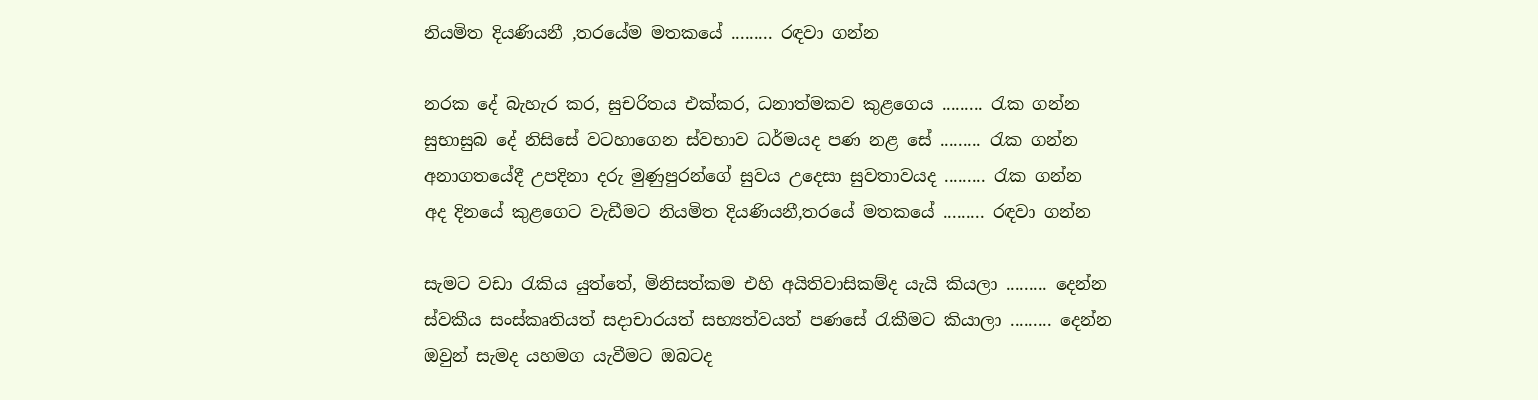නියමිත දියණියනී ,තරයේම මතකයේ ......... රඳවා ගන්න

නරක දේ බැහැර කර, සුචරිතය එක්කර, ධනාත්මකව කුළගෙය ......... රැක ගන්න
සුභාසුබ දේ නිසිසේ වටහාගෙන ස්වභාව ධර්මයද පණ නළ සේ ......... රැක ගන්න
අනාගතයේදී උපදිනා දරු මුණුපුරන්ගේ සුවය උදෙසා සුවතාවයද ......... රැක ගන්න
අද දිනයේ කුළගෙට වැඩීමට නියමිත දියණියනී,තරයේ මතකයේ ......... රඳවා ගන්න

සැමට වඩා රැකිය යුත්තේ, මිනිසත්කම එහි අයිතිවාසිකම්ද යැයි කියලා ......... දෙන්න
ස්වකීය සංස්කෘතියත් සදාචාරයත් සභ්‍යත්වයත් පණසේ රැකීමට කියාලා ......... දෙන්න
ඔවුන් සැමද යහමග යැවීමට ඔබටද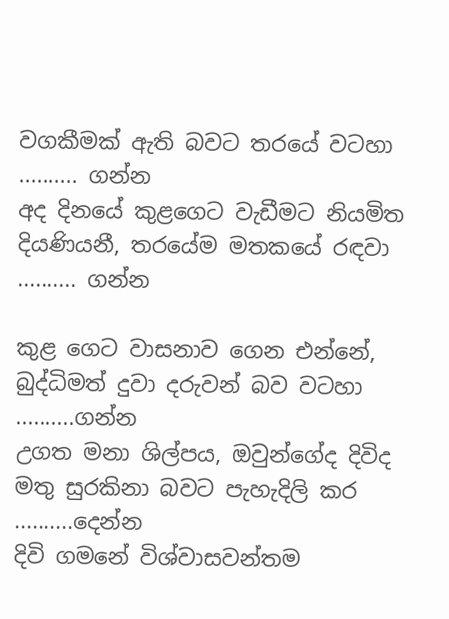වගකීමක් ඇති බවට තරයේ වටහා .......... ගන්න
අද දිනයේ කුළගෙට වැඩීමට නියමිත දියණියනී, තරයේම මතකයේ රඳවා .......... ගන්න

කුළ ගෙට වාසනාව ගෙන එන්නේ, බුද්ධිමත් දුවා දරුවන් බව වටහා ..........ගන්න
උගත මනා ශිල්පය, ඔවුන්ගේද දිවිද මතු සුරකිනා බවට පැහැදිලි කර ..........දෙන්න
දිවි ගමනේ විශ්වාසවන්තම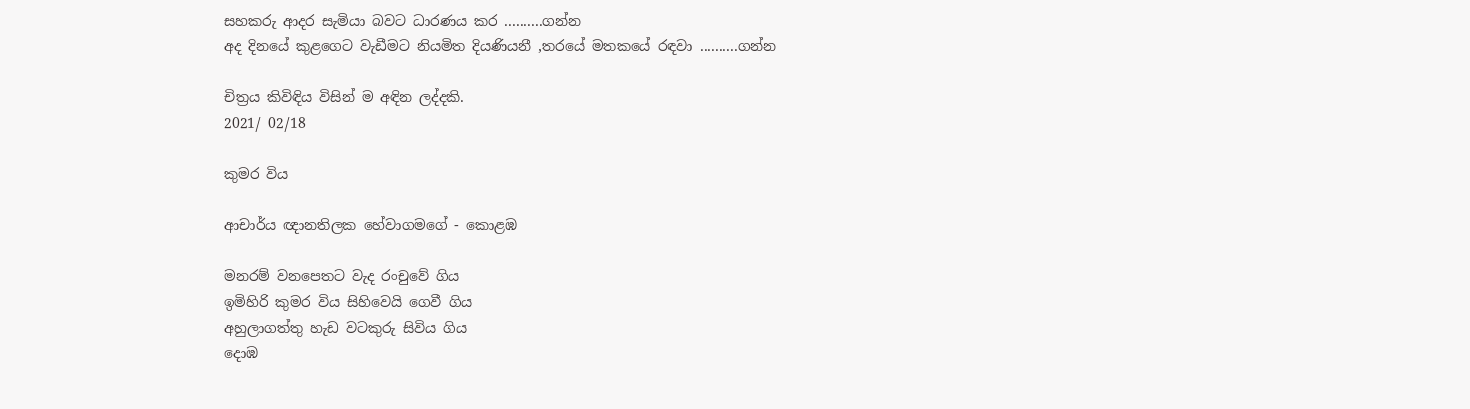සහකරු ආදර සැමියා බවට ධාරණය කර ..........ගන්න
අද දිනයේ කුළගෙට වැඩීමට නියමිත දියණියනී ,තරයේ මතකයේ රඳවා ..........ගන්න

චිත්‍රය කිවිඳිය විසින් ම අඳින ලද්දකි.
2021/ 02/18

කුමර විය

ආචාර්ය ඥානතිලක හේවාගමගේ - කොළඹ

මනරම් වනපෙතට වැද රංචුවේ ගිය
ඉමිහිරි කුමර විය සිහිවෙයි ගෙවී ගිය
අහුලාගත්තු හැඩ වටකුරු සිවිය ගිය
දොඹ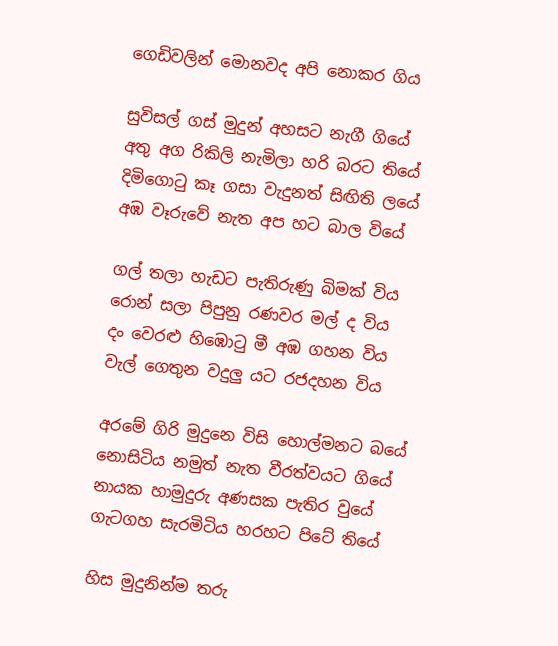ගෙඩිවලින් මොනවද අපි නොකර ගිය

සුවිසල් ගස් මුදුන් අහසට නැගී ගියේ
අතු අග රිකිලි නැමිලා හරි බරට තියේ
දිමිගොටු කෑ ගසා වැදුනත් සිඟිති ලයේ
අඹ වෑරුවේ නැත අප හට බාල වියේ

ගල් තලා හැඩට පැතිරුණු බිමක් විය
රොන් සලා පිපුනු රණවර මල් ද විය
දං වෙරළු හිඹොටු මී අඹ ගහන විය
වැල් ගෙතුන වදුලු යට රජදහන විය

අරමේ ගිරි මුදුනෙ විසි හොල්මනට බයේ
නොසිටිය නමුත් නැත වීරත්වයට ගියේ
නායක හාමුදුරු අණසක පැතිර වුයේ
ගැටගහ සැරමිටිය හරහට පිටේ තියේ

හිස මුදුනින්ම තරු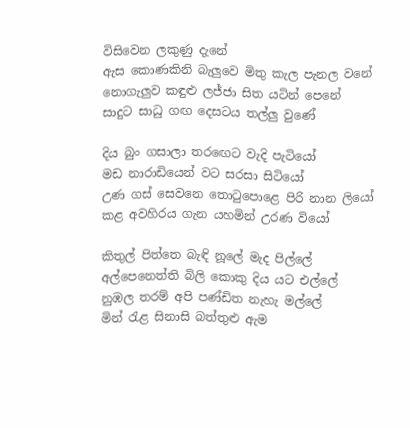විසිවෙන ලකුණු දැනේ
ඇස කොණකිනි බැලුවෙ මිතු කැල පැනල වනේ
නොගැලුව කඳුළු ලජ්ජා සිත යටින් පෙනේ
සාදුට සාධු ගඟ දෙසටය තල්ලු වුණේ

දිය බුං ගසාලා තරඟෙට වැදි පැටියෝ
මඩ නාරාඩියෙන් වට සරසා සිටියෝ
උණ ගස් සෙවනෙ තොටුපොළෙ පිරි නාන ලියෝ
කළ අවහිරය ගැන යහමින් උරණ වියෝ

කිතුල් පිත්තෙ බැඳි නූලේ මැද පිල්ලේ
අල්පෙනෙත්ති බිලි කොකු දිය යට එල්ලේ
නුඹල තරම් අපි පණ්ඩිත නැහැ මල්ලේ
මින් රැළ සිනාසි බත්තුළු ඇම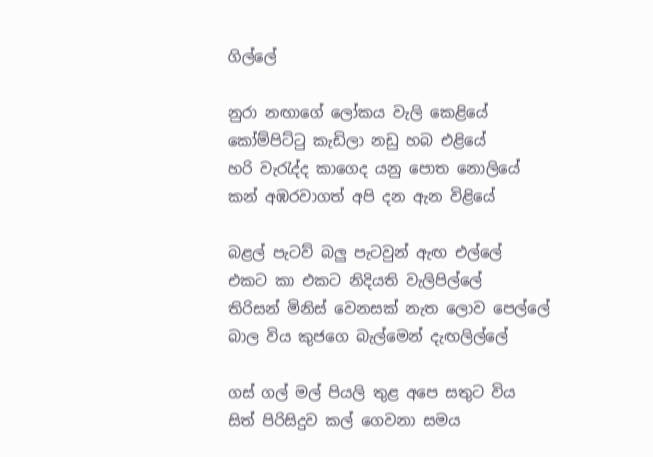ගිල්ලේ

නුරා නඟාගේ ලෝකය වැලි කෙළියේ
කෝම්පිට්ටු කැඩිලා නඩු හබ එළියේ
හරි වැරැද්ද කාගෙද යනු පොත නොලියේ
කන් අඹරවාගත් අපි දන ඇන විළියේ

බළල් පැටව් බලු පැටවුන් ඇඟ එල්ලේ
එකට කා එකට නිදියති වැලිපිල්ලේ
තිරිසන් මිනිස් වෙනසක් නැත ලොව පෙල්ලේ
බාල විය කුජගෙ බැල්මෙන් දැඟලිල්ලේ

ගස් ගල් මල් පියලි තුළ අපෙ සතුට විය
සිත් පිරිසිදුව කල් ගෙවනා සමය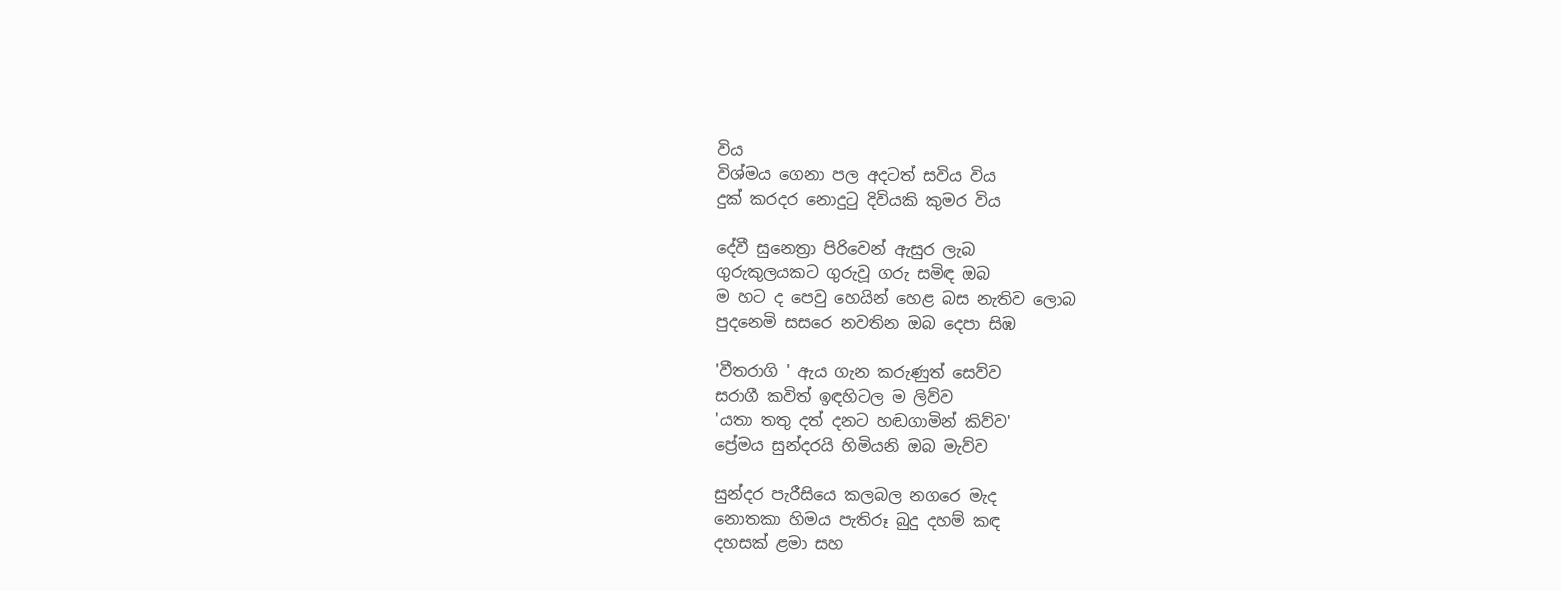විය
විශ්මය ගෙනා පල අදටත් සවිය විය
දුක් කරදර නොදුටු දිවියකි කුමර විය

දේවී සුනෙත්‍රා පිරිවෙන් ඇසුර ලැබ
ගුරුකුලයකට ගුරුවූ ගරු සමිඳ ඔබ
ම හට ද පෙවු හෙයින් හෙළ බස නැතිව ලොබ
පුදනෙමි සසරෙ නවතින ඔබ දෙපා සිඹ

'වීතරාගි ' ඇය ගැන කරුණුත් සෙව්ව
සරාගී කවිත් ඉඳහිටල ම ලිව්ව
'යතා තතු දත් දනට හඬගාමින් කිව්ව'
ප්‍රේමය සුන්දරයි හිමියනි ඔබ මැව්ව

සුන්දර පැරීසියෙ කලබල නගරෙ මැද
නොතකා හිමය පැතිරූ බුදු දහම් කඳ
දහසක් ළමා සහ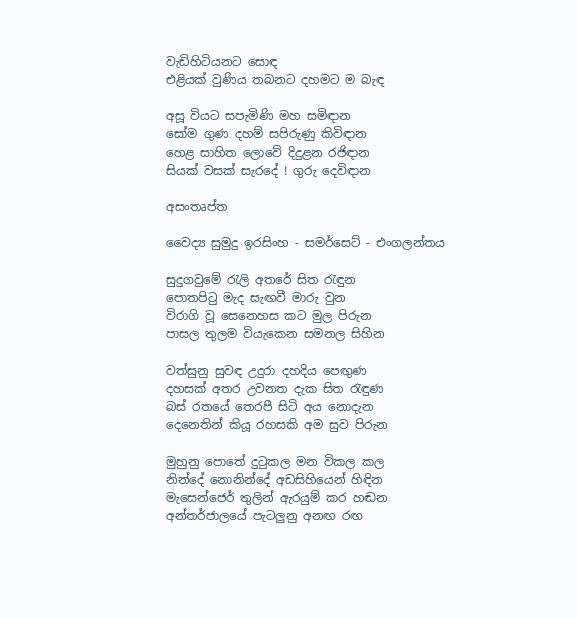වැඩිහිටියනට සොඳ
එළියක් වුණිය තබනට දහමට ම බැඳ

අසූ වියට සපැමිණි මහ සමිඳාන
සෝම ගුණ දහම් සපිරුණු කිවිඳාන
හෙළ සාහිත ලොවේ දිදුළන රජිඳාන
සියක් වසක් සැරදේ ! ගුරු දෙවිඳාන

අසංතෘප්ත

වෛද්‍ය සුමුදු ඉරසිංහ - සමර්සෙට් - එංගලන්තය

සුදුගවුමේ රැලි අතරේ සිත රැඳුන
පොතපිටු මැද සැඟවී මාරු වුන
විරාගි වූ සෙනෙහස කට මුල පිරුන
පාසල තුලම වියැකෙන සමනල සිහින

වත්සුනු සුවඳ උදුරා දහදිය පෙඟුණ
දහසක් අතර උවනත දැක සිත රැඳුණ
බස්‍ රතයේ තෙරපී සිටි අය නොදැන
දෙනෙතින් කියූ රහසකි අම සුව පිරුන

මුහුනු පොතේ දුටුකල මන විකල කල
නින්දේ නොනින්දේ අඩසිහියෙන් හිඳින
මැසෙන්ජෙර් තුලින් ඇරයුම් කර හඬන
අන්තර්ජාලයේ පැටලුනු අනඟ රඟ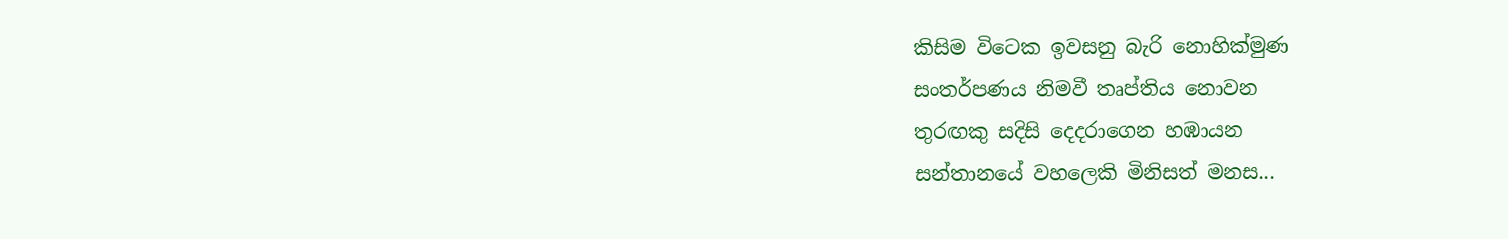කිසිම විටෙක ඉවසනු බැරි නොහික්මුණ
සංතර්පණය නිමවී තෘප්තිය නොවන
තුරඟකු සදිසි දෙදරාගෙන හඹායන
සන්තානයේ වහලෙකි මිනිසත් මනස...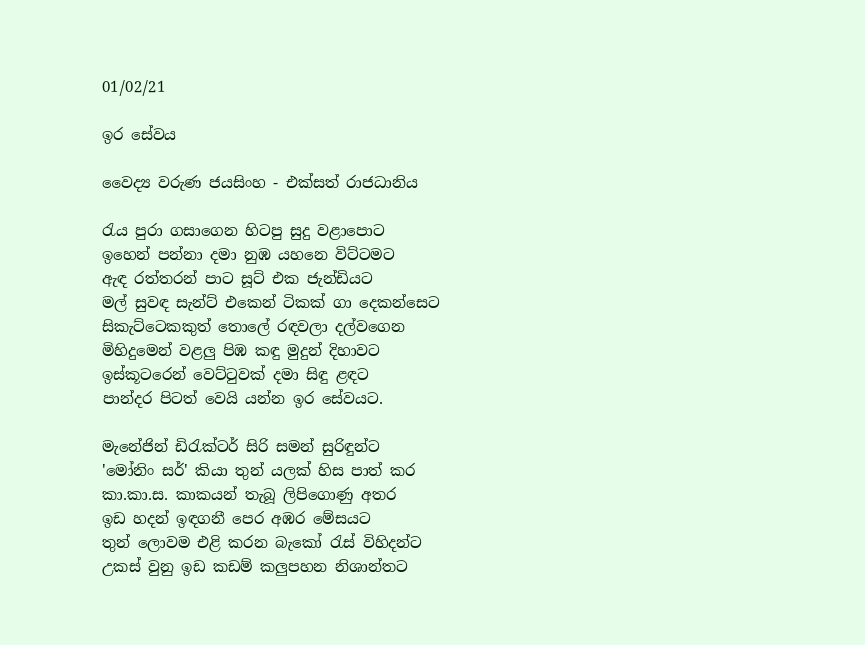01/02/21

ඉර සේවය

වෛද්‍ය වරුණ ජයසිංහ - එක්සත් රාජධානිය

රැය පුරා ගසාගෙන හිටපු සුදු වළාපොට
ඉහෙන් පන්නා දමා නුඹ යහනෙ විට්ටමට
ඇඳ රත්තරන් පාට සූට් එක ජැන්ඩියට
මල් සුවඳ සැන්ට් එකෙන් ටිකක් ගා දෙකන්සෙට
සිකැට්ටෙකකුත් තොලේ රඳවලා දල්වගෙන
මිහිදුමෙන් වළලු පිඹ කඳු මුදුන් දිහාවට
ඉස්කූටරෙන් වෙට්ටුවක් දමා සිඳු ළඳට
පාන්දර පිටත් වෙයි යන්න ඉර සේවයට.

මැනේජින් ඩිරැක්ටර් සිරි සමන් සුරිඳුන්ට
'මෝනිං සර්' කියා තුන් යලක් හිස පාත් කර
කා.කා.ස. කාකයන් තැබූ ලිපිගොණු අතර
ඉඩ හදන් ඉඳගනී පෙර අඹර මේසයට
තුන් ලොවම එළි කරන බැකෝ රැස් විහිදන්ට
උකස් වුනු ඉඩ කඩම් කලුපහන නිශාන්තට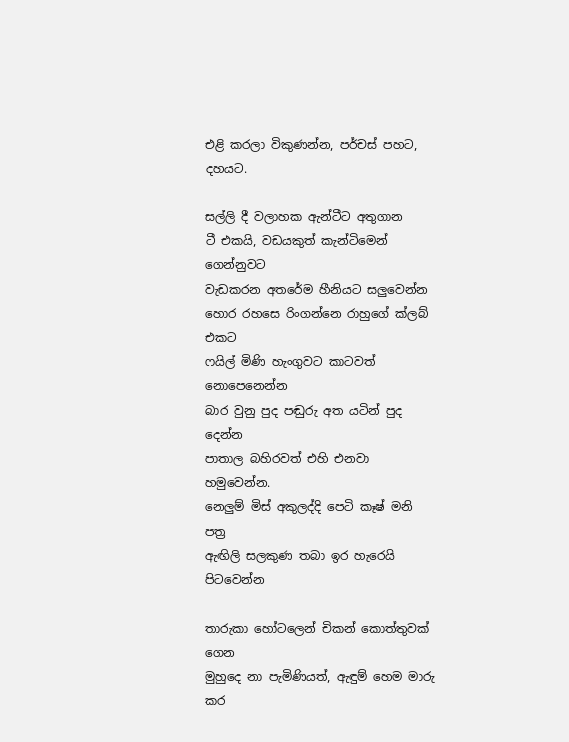එළි කරලා විකුණන්න, පර්චස් පහට, දහයට.

සල්ලි දී වලාහක ඇන්ටීට අතුගාන
ටී එකයි, වඩයකුත් කැන්ටිමෙන් ගෙන්නුවට
වැඩකරන අතරේම හීනියට සලුවෙන්න
හොර රහසෙ රිංගන්නෙ රාහුගේ ක්ලබ් එකට
ෆයිල් මිණි හැංගුවට කාටවත් නොපෙනෙන්න
බාර වුනු පුද පඬුරු අත යටින් පුද දෙන්න
පාතාල බහිරවත් එහි එනවා හමුවෙන්න.
නෙලුම් මිස් අකුලද්දි පෙටි කෑෂ් මනි පත්‍ර
ඇඟිලි සලකුණ තබා ඉර හැරෙයි පිටවෙන්න

තාරුකා හෝටලෙන් චිකන් කොත්තුවක් ගෙන
මුහුදෙ නා පැමිණියත්, ඇඳුම් හෙම මාරු කර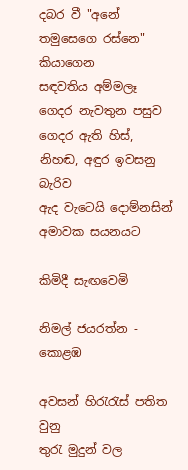දබර වී "අනේ තමුසෙගෙ රස්නෙ" කියාගෙන
සඳවතිය අම්මලෑ ගෙදර නැවතුන පසුව
ගෙදර ඇති හිස්, නිහඬ, අඳුර ඉවසනු බැරිව
ඇද වැටෙයි දොම්නසින් අමාවක සයනයට

කිමිදී සැඟවෙමි

නිමල් ජයරත්න - කොළඹ

අවසන් හිරැරැස් පතිත වුනු
තුරැ මුදුන් වල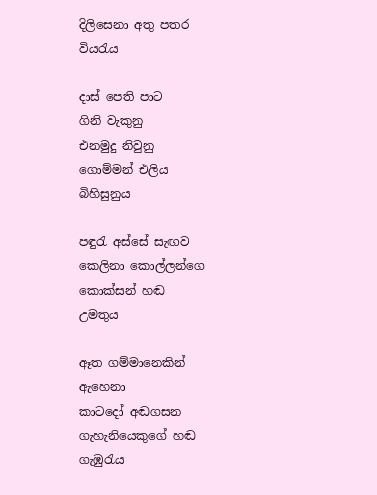දිලිසෙනා අතු පතර
වියරැය

දාස් පෙති පාට
ගිනි වැකුනු
එනමුදු නිවුනු
ගොම්මන් එලිය
බිහිසුනුය

පඳුරැ අස්සේ සැඟව
කෙලිනා කොල්ලන්ගෙ
කොක්සන් හඬ
උමතුය

ඈත ගම්මානෙකින් ඇහෙනා
කාටදෝ අඬගසන
ගැහැනියෙකුගේ හඬ
ගැඹුරැය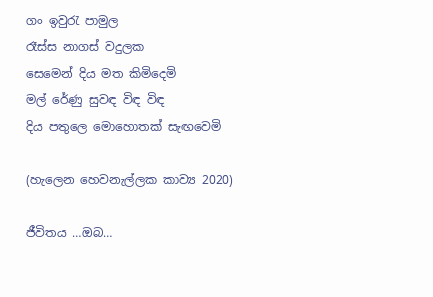ගං ඉවුරැ පාමුල
රෑස්ස නාගස් වදුලක
සෙමෙන් දිය මත කිමිදෙමි
මල් රේණු සුවඳ විඳ විඳ
දිය පතුලෙ මොහොතක් සැඟවෙමි

(හැලෙන හෙවනැල්ලක කාව්‍ය 2020)

ජීවිතය …ඔබ…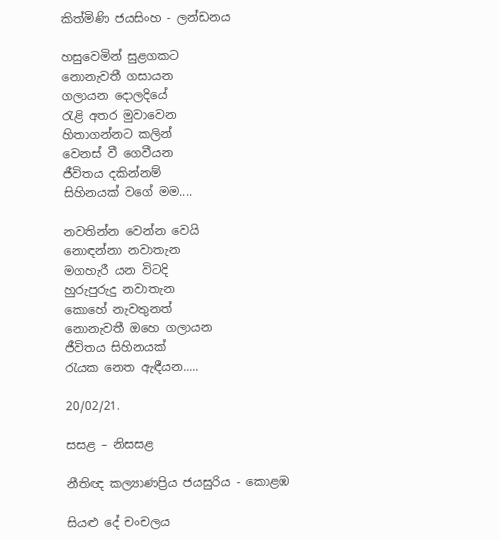කිත්මිණි ජයසිංහ - ලන්ඩනය

හසුවෙමින් සුළගකට
නොනැවතී ගසායන
ගලායන දොලදියේ
රැළි අතර මුවාවෙන
හිතාගන්නට කලින්
වෙනස් වී ගෙවීයන
ජීවිතය දකින්නම්
සිහිනයක් වගේ මම....

නවතින්න වෙන්න වෙයි
නොඳන්නා නවාතැන
මගහැරී යන විටදි
හුරුපුරුදු නවාතැන
කොහේ නැවතුනත්
නොනැවතී ඔහෙ ගලායන
ජීවිතය සිහිනයක්
රැයක නෙත ඇඳීයන.....

20/02/21.

සසළ – නිසසළ

නීතිඥ කල්‍යාණප්‍රිය ජයසුරිය - කොළඹ

සියළු දේ චංචලය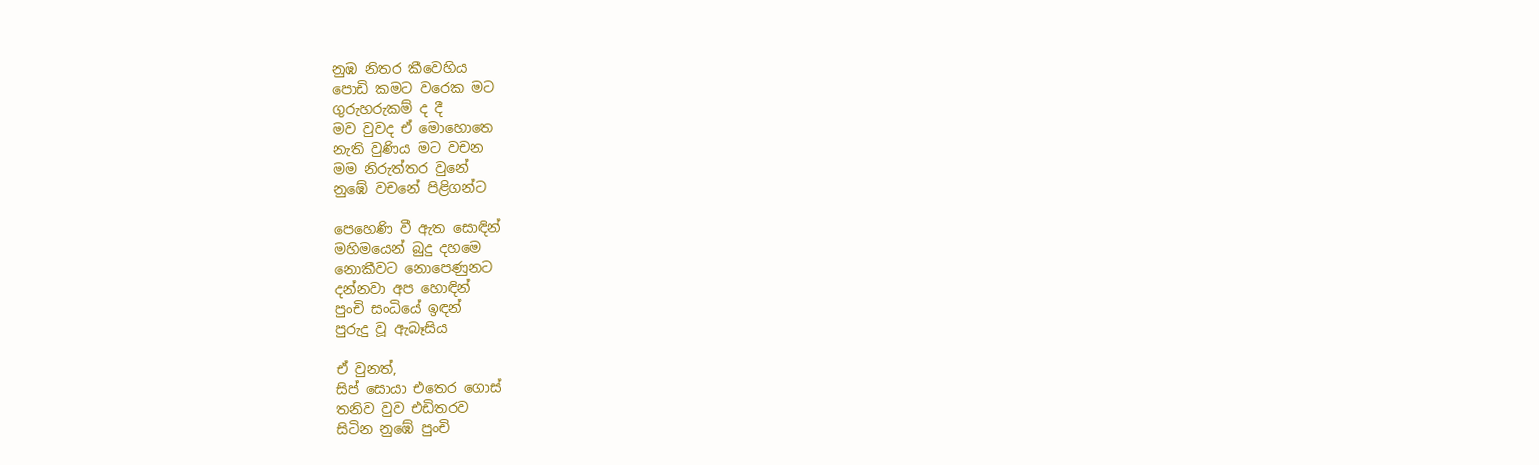නුඹ නිතර කීවෙහිය
පොඩි කමට වරෙක මට
ගුරුහරුකම් ද දී
මව වුවද ඒ මොහොතෙ
නැති වුණිය මට වචන
මම නිරුත්තර වුනේ
නුඹේ වචනේ පිළිගන්ට

පෙහෙණි වී ඇත සොඳින්
මහිමයෙන් බුදු දහමෙ
නොකීවට නොපෙණුනට
දන්නවා අප හොඳින්
පුංචි සංධියේ ඉඳන්
පුරුදු වූ ඇබෑසිය

ඒ වුනත්,
සිප් සොයා එතෙර ගොස්
තනිව වුව එඩිතරව
සිටින නුඹේ පුංචි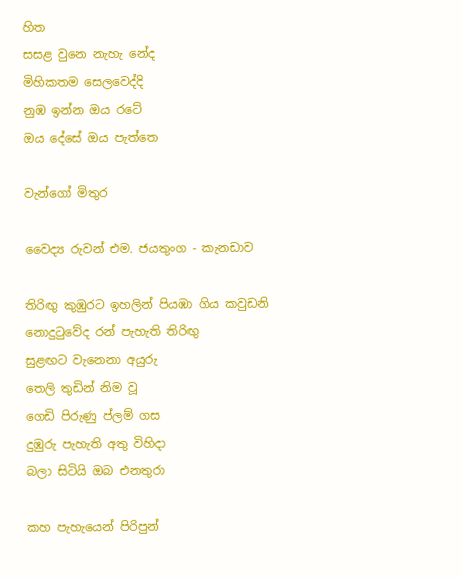හිත
සසළ වුනෙ නැහැ නේද
මිහිකතම සෙලවෙද්දි
නුඹ ඉන්න ඔය රටේ
ඔය දේසේ ඔය පැත්තෙ

වැන්ගෝ මිතුර

වෛද්‍ය රුවන් එම. ජයතුංග - කැනඩාව

තිරිඟු කුඹුරට ඉහලින් පියඹා ගිය කවුඩනි
නොදුටුවේද රන් පැහැති තිරිඟු
සුළඟට වැනෙනා අයුරු
තෙලි තුඩින් නිම වූ
ගෙඩි පිරුණු ප්ලම් ගස
දුඹුරු පැහැති අතු විහිදා
බලා සිටියි ඔබ එනතුරා

කහ පැහැයෙන් පිරිපුන්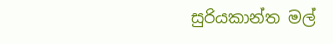සුරියකාන්ත මල්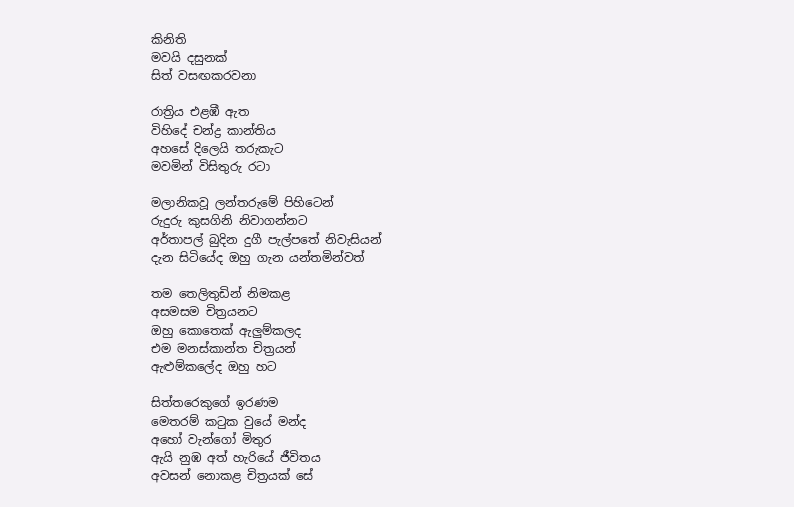කිනිති
මවයි දසුනක්
සිත් වසඟකරවනා

රාත්‍රිය එළඹී ඇත
විහිදේ චන්ද්‍ර කාන්තිය
අහසේ දිලෙයි තරුකැට
මවමින් විසිතුරු රටා

මලානිකවූ ලන්තරුමේ පිහිටෙන්
රුදුරු කුසගිනි නිවාගන්නට
අර්තාපල් බුදින දුගී පැල්පතේ නිවැසියන්
දැන සිටියේද ඔහු ගැන යන්තමින්වත්

තම තෙලිතුඩින් නිමකළ
අසමසම චිත්‍රයනට
ඔහු කොතෙක් ඇලුම්කලද
එම මනස්කාන්ත චිත්‍රයන්
ඇළුම්කලේද ඔහු හට

සිත්තරෙකුගේ ඉරණම
මෙතරම් කටුක වුයේ මන්ද
අහෝ වැන්ගෝ මිතුර
ඇයි නුඹ අත් හැරියේ ජීවිතය
අවසන් නොකළ චිත්‍රයක් සේ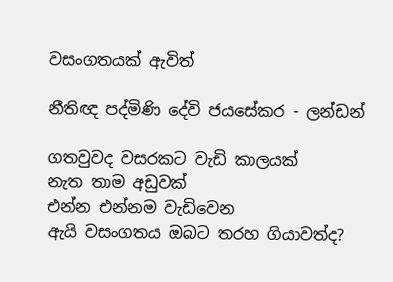වසංගතයක් ඇවිත්

නීතිඥ පද්මිණි දේවි ජයසේකර - ලන්ඩන්

ගතවුවද වසරකට වැඩි කාලයක්
නැත තාම අඩුවක්
එන්න එන්නම වැඩිවෙන
ඇයි වසංගතය ඔබට තරහ ගියාවත්ද?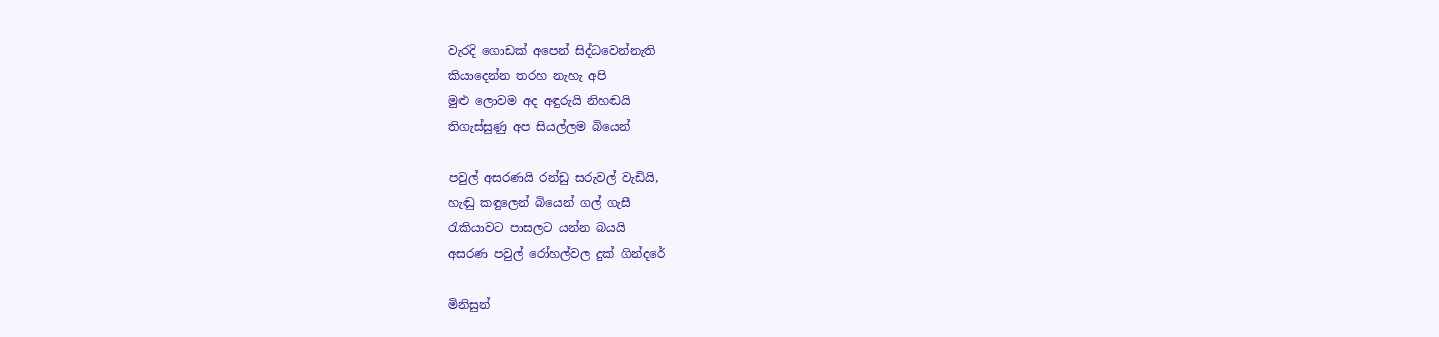වැරදි ගොඩක් අපෙන් සිද්ධවෙන්නැති
කියාදෙන්න තරහ නැහැ අපි
මුළු ලොවම අද අඳුරුයි නිහඬයි
තිගැස්සුණු අප සියල්ලම බියෙන්

පවුල් අසරණයි රන්ඩු සරුවල් වැඩියි,
හැඬු කඳුලෙන් බියෙන් ගල් ගැසී
රැකියාවට පාසලට යන්න බයයි
අසරණ පවුල් රෝහල්වල දුක් ගින්දරේ

මිනිසුන්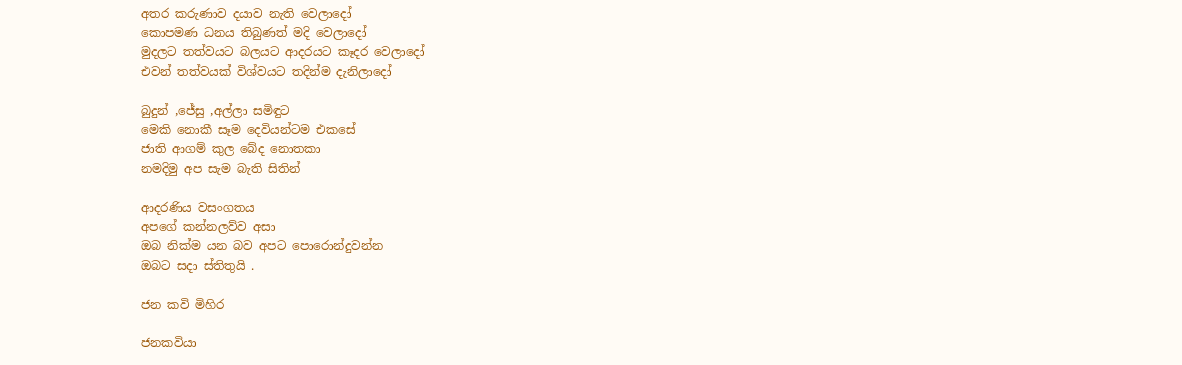අතර කරුණාව දයාව නැති වෙලාදෝ
කොපමණ ධනය තිබුණත් මදි වෙලාදෝ
මුදලට තත්වයට බලයට ආදරයට කෑදර වෙලාදෝ
එවන් තත්වයක් විශ්වයට තදින්ම දැනිලාදෝ

බුදුන් ,ජේසු ,අල්ලා සමිඳුට
මෙකි නොකී සෑම දෙවියන්ටම එකසේ
ජාති ආගම් කුල බේද නොතකා
නමදිමු අප සැම බැති සිතින්

ආදරණිය වසංගතය
අපගේ කන්නලව්ව අසා
ඔබ නික්ම යන බව අපට පොරොන්දුවන්න
ඔබට සදා ස්තිතුයි .

ජන කවි මිහිර

ජනකවියා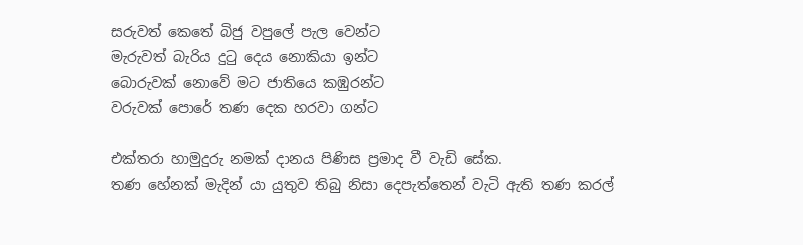සරුවත් කෙතේ බිජු වපුලේ පැල වෙන්ට
මැරුවත් බැරිය දුටු දෙය නොකියා ඉන්ට
බොරුවක් නොවේ මට ජාතියෙ කඹුරන්ට
වරුවක් පොරේ තණ දෙක හරවා ගන්ට

එක්තරා හාමුදුරු නමක් දානය පිණිස ප්‍රමාද වී වැඩි සේක.
තණ හේනක් මැදින් යා යුතුව තිබු නිසා දෙපැත්තෙන් වැටි ඇති තණ කරල්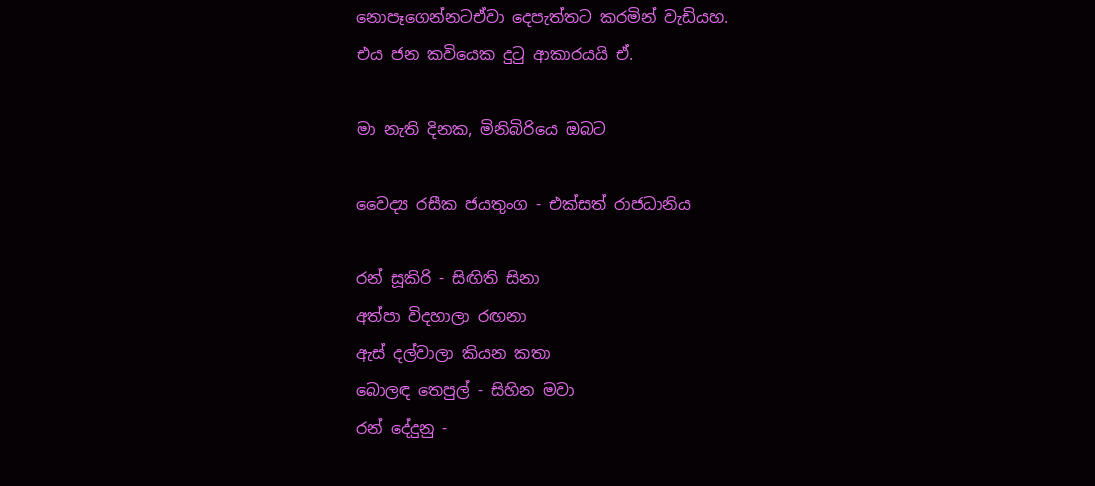නොපෑගෙන්නටඒවා දෙපැත්තට කරමින් වැඩියහ.
එය ජන කවියෙක දුටු ආකාරයයි ඒ.

මා නැති දිනක, මිනිබිරියෙ ඔබට

වෛද්‍ය රසීක ජයතුංග - එක්සත් රාජධානිය

රන් සූකිරි - සිඟිති සිනා
අත්පා විදහාලා රඟනා
ඇස් දල්වාලා කියන කතා
බොලඳ තෙපුල් - සිහින මවා
රන් දේදුනු -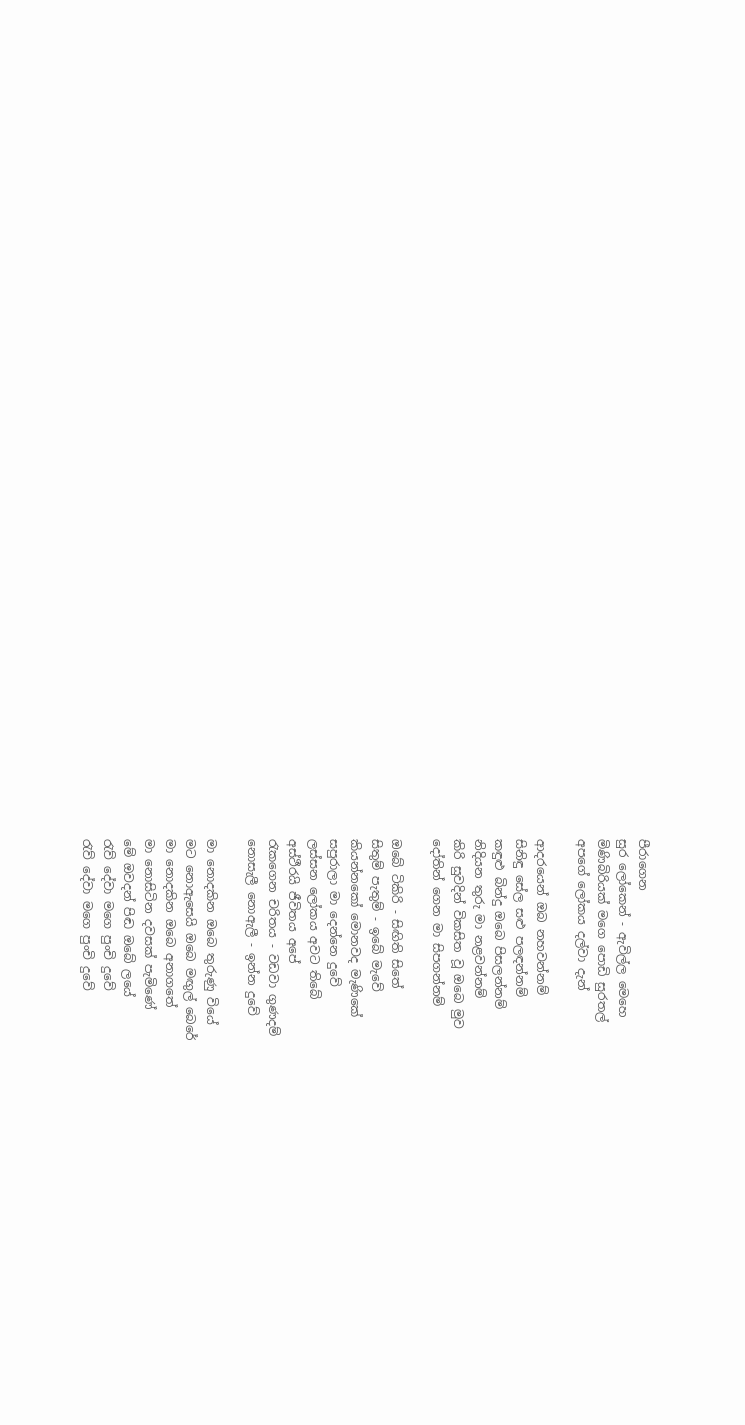පීරාගෙන
සුර ලෝකෙන් - ඇවිල්ල මෙහෙ
මිණිබිරියක් මගෙ පොඩි සුරතල්
අපගේ ලෝකය දල්වා දැන්

ආදරයෙන් ඔබ නහවන්නම්
සිනිඳු සේල සළු පලඳන්නම්
කඳුළු බින්දු ඔබෙ පිසලන්නම්
නිදියන තුරු මා නළවන්නම්
කිරි සුවදින් විකසිත වූ ඔබෙ මුව
දෝතින් ගෙන මා සිපගන්නම්

ඔබේ ටිකිරි - සිඟිති සිතේ
සිතුම් පැතුම් - ඉබේ මැවේ
කියන්නකෝ මොනවද මැණිකේ
සපුරාලා මා දෙන්නෙ දුවේ
ලස්සන ලෝකය අවට තිබේ
අස්ථීරයි ජීවිතය අපේ
රැකගෙන චරිතය - වඩවා ගුණදම්
නොසැලී නොඇලී - ඉන්න දුවේ

මා නොදකින ඔබෙ තුරුණු වියේ
මට නොඇසෙයි ඔබෙ මඟුල් බෙරේ
මා නොදකින ඔබෙ අනාගතේ
මා නොසිටින දවසක් පැමිණේ
මේ ඔවදන් පිඬ ඔබේ ලයේ
රැව් දේවා මගෙ පුංචි දුවේ
රැව් දේවා මගෙ පුංචි දුවේ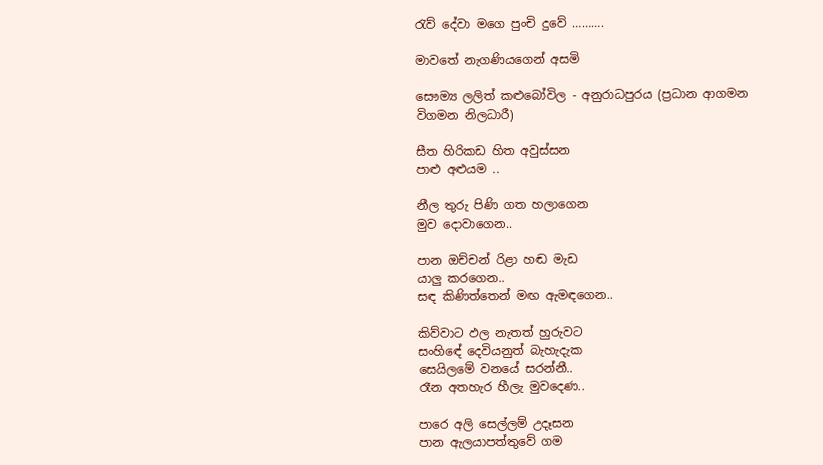රැව් දේවා මගෙ පුංචි දුවේ ……….

මාවතේ නැගණියගෙන් අසමි

සෞම්‍ය ලලිත් කළුබෝවිල - අනුරාධපුරය (ප්‍රධාන ආගමන විගමන නිලධාරී)

සීත හිරිකඩ හිත අවුස්සන
පාළු අළුයම ..

නීල තුරු පිණි ගත හලාගෙන
මුව දොවාගෙන..

පාන ඔච්චන් රිළා හඬ මැඩ
යාලු කරගෙන..
සඳ කිණිත්තෙන් මඟ ඇමඳගෙන..

කිව්වාට ඵල නැතත් හුරුවට
සංහිඳේ දෙවියනුත් බැහැදැක
සෙයිලමේ වනයේ සරන්නී..
රෑන අතහැර හීලැ මුවදෙණ..

පාරෙ අලි සෙල්ලම් උදෑසන
පාන ඇලයාපත්තුවේ ගම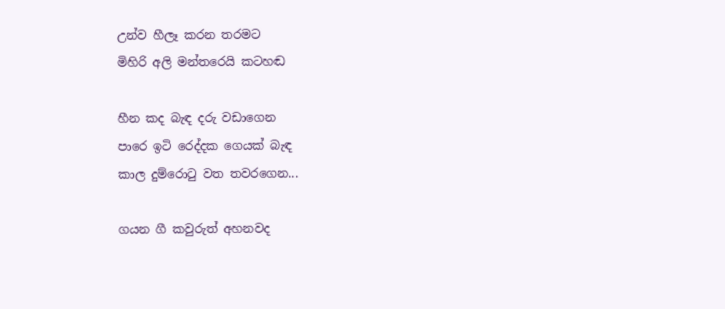උන්ව හීලෑ කරන තරමට
මිහිරි අලි මන්තරෙයි කටහඬ

හීන කද බැඳ දරු වඩාගෙන
පාරෙ ඉටි රෙද්දක ගෙයක් බැඳ
කාල දුම්රොටු වත තවරගෙන...

ගයන ගී කවුරුත් අහනවද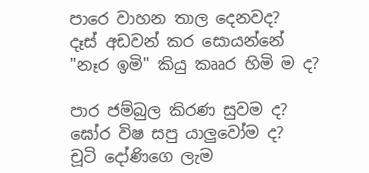පාරෙ වාහන තාල දෙනවද?
දෑස් අඩවන් කර සොයන්නේ
"නෑර ඉමි" කියු කෲර හිමි ම ද?

පාර ජම්බුල කිරණ සුවම ද?
ඝෝර විෂ සපු යාලුවෝම ද?
චූටි දෝණිගෙ ලැම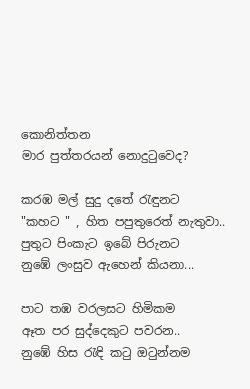කොනිත්තන
මාර පුත්තරයන් නොදුටුවෙද?

කරඹ මල් සුදු දතේ රැඳුනට
"කහට " , හිත පපුතුරෙත් නැතුවා..
පුතුට පිංකැට ඉබේ පිරුනට
නුඹේ ලංසුව ඇහෙන් කියනා...

පාට තඹ වරලසට හිමිකම
ඈත පර සුද්දෙකුට පවරන..
නුඹේ හිස රැඳි කටු ඔටුන්නම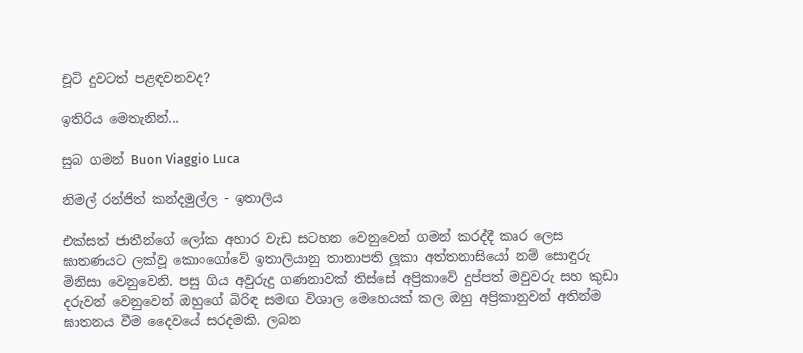චූටි දුවටත් පළඳවනවද?

ඉතිරිය මෙතැනින්...

සුබ ගමන් Buon Viaggio Luca

නිමල් රන්ජිත් කන්දමුල්ල - ඉතාලිය

එක්සත් ජාතීන්ගේ ලෝක අහාර වැඩ සටහන වෙනුවෙන් ගමන් කරද්දී කෘර ලෙස ඝාතණයට ලක්වූ කොංගෝවේ ඉතාලියානු තානාපති ලූකා අත්තනාසියෝ නම් සොඳුරු මිනිසා වෙනුවෙනි. පසු ගිය අවුරුදු ගණනාවක් තිස්සේ අප්‍රිකාවේ දුප්පත් මවුවරු සහ කුඩා දරුවන් වෙනුවෙන් ඔහුගේ බිරිඳ සමඟ විශාල මෙහෙයක් කල ඔහු අප්‍රිකානුවන් අතින්ම ඝාතනය වීම දෛවයේ සරදමකි. ලබන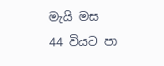මැයි මස 44 වියට පා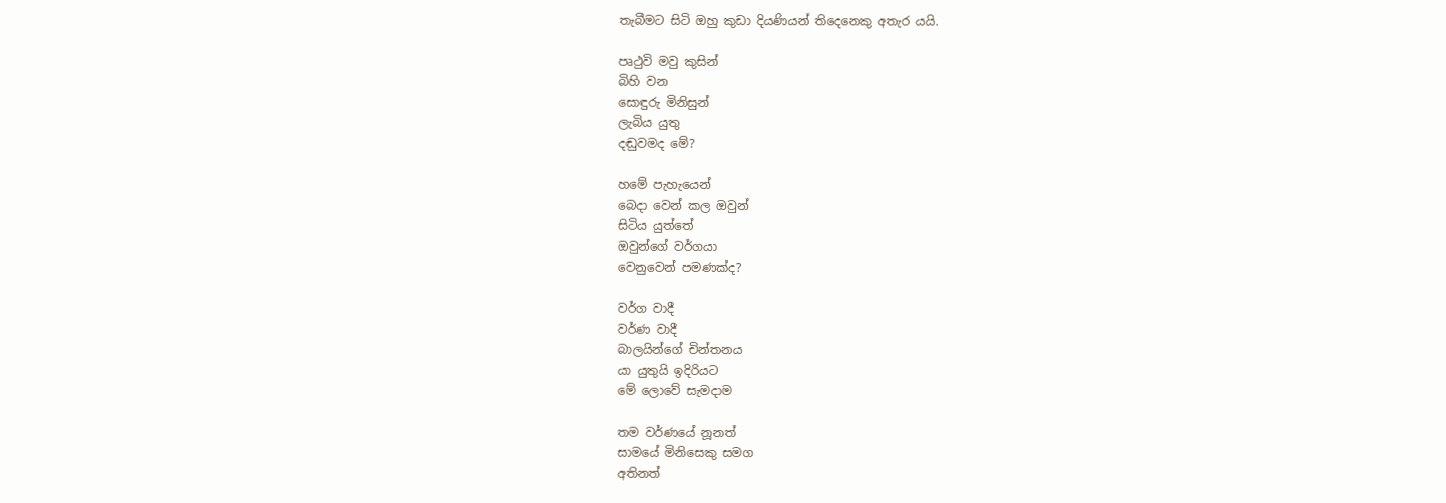තැබීමට සිටි ඔහු කුඩා දියණියන් තිදෙනෙකු අතැර යයි.

පෘථුවි මවු කුසින්
බිහි වන
සොඳුරු මිනිසුන්
ලැබිය යුතු
දඬුවමද මේ?

හමේ පැහැයෙන්
බෙදා වෙන් කල ඔවුන්
සිටිය යුත්තේ
ඔවුන්ගේ වර්ගයා
වෙනුවෙන් පමණක්ද?

වර්ග වාදී
වර්ණ වාදී
බාලයින්ගේ චින්තනය
යා යුතුයි ඉදිරියට
මේ ලොවේ සැමදාම

තම වර්ණයේ නූනත්
සාමයේ මිනිසෙකු සමග
අතිනත්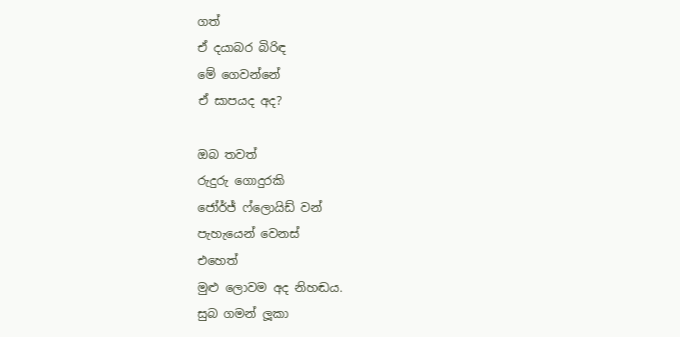ගත්
ඒ දයාබර බිරිඳ
මේ ගෙවන්නේ
ඒ සාපයද අද?

ඔබ තවත්
රුදුරු ගොදුරකි
ජෝර්ජ් ෆ්ලොයිඩ් වන්
පැහැයෙන් වෙනස්
එහෙත්
මුළු ලොවම අද නිහඬය.
සුබ ගමන් ලූකා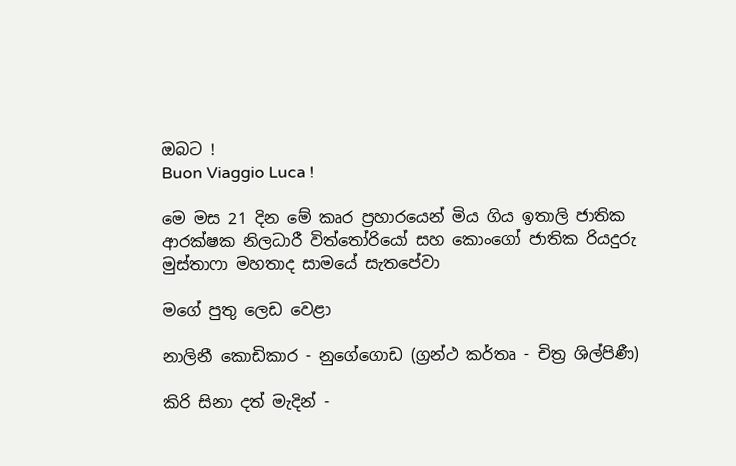ඔබට !
Buon Viaggio Luca !

මෙ මස 21 දින මේ කෘර ප්‍රහාරයෙන් මිය ගිය ඉතාලි ජාතික ආරක්ෂක නිලධාරී විත්තෝරියෝ සහ කොංගෝ ජාතික රියදුරු මුස්තාෆා මහතාද සාමයේ සැතපේවා

මගේ පුතු ලෙඩ වෙළා

නාලිනී කොඩිකාර - නුගේගොඩ (ග්‍රන්ථ කර්තෘ - චිත්‍ර ශිල්පිණී)

කිරි සිනා දත් මැදින් -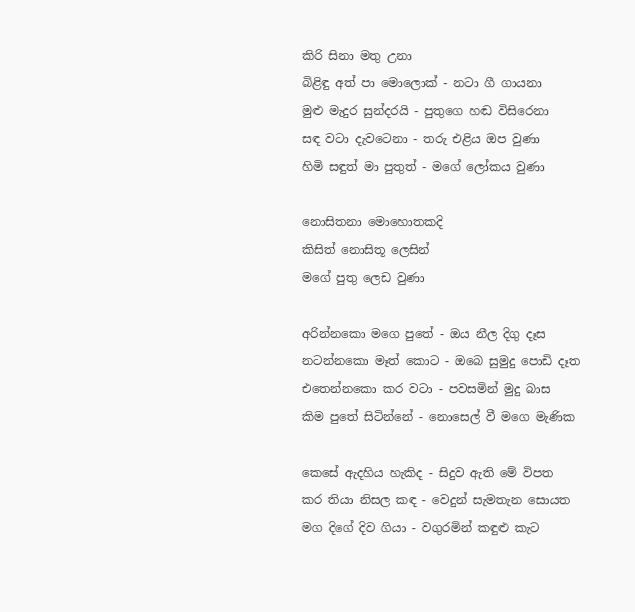කිරි සිනා මතු උනා
බිළිඳු අත් පා මොලොක් - නටා ගී ගායනා
මුළු මැදුර සුන්දරයි - පුතුගෙ හඬ විසිරෙනා
සඳ වටා දැවටෙනා - තරු එළිය ඔප වුණා
හිමි සඳුත් මා පුතුත් - මගේ ලෝකය වුණා

නොසිතනා මොහොතකදි
කිසිත් නොසිතූ ලෙසින්
මගේ පුතු ලෙඩ වුණා

අරින්නකො මගෙ පුතේ - ඔය නීල දිගු දෑස
නටන්නකො මෑත් කොට - ඔබෙ සුමුදු පොඩි දෑත
එතෙන්නකො කර වටා - පවසමින් මුදු බාස
කිම පුතේ සිටින්නේ - නොසෙල් වී මගෙ මැණික

කෙසේ ඇදහිය හැකිද - සිදුව ඇති මේ විපත
කර තියා නිසල කඳ - වෙදුන් සැමතැන සොයත
මග දිගේ දිව ගියා - වගුරමින් කඳුළු කැට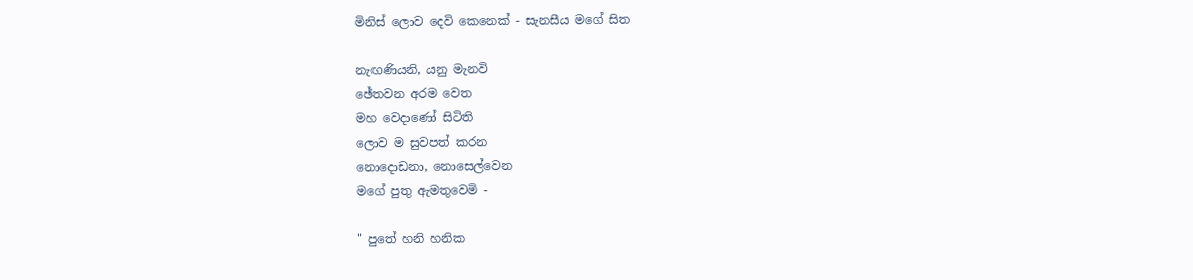මිනිස් ලොව දෙවි කෙනෙක් - සැනසීය මගේ සිත

නැඟණියනි, යනු මැනවි
ඡේතවන අරම වෙත
මහ වෙදාණෝ සිටිති
ලොව ම සුවපත් කරන
නොදොඩනා, නොසෙල්වෙන
මගේ පුතු ඇමතුවෙමි -

" පුතේ හනි හනික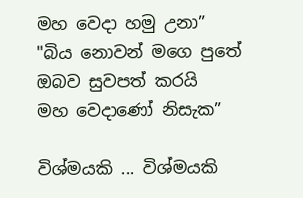මහ වෙදා හමු උනා”
"බිය නොවන් මගෙ පුතේ
ඔබව සුවපත් කරයි
මහ වෙදාණෝ නිසැක”

විශ්මයකි ... විශ්මයකි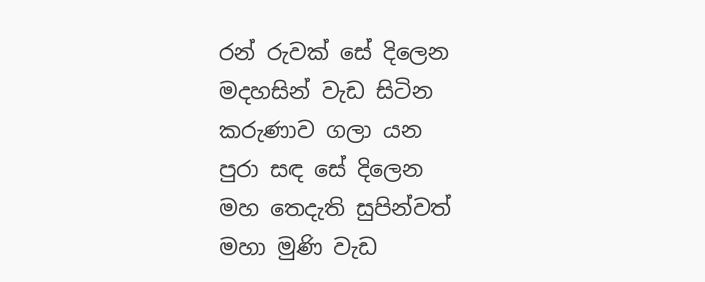රන් රුවක් සේ දිලෙන
මදහසින් වැඩ සිටින
කරුණාව ගලා යන
පුරා සඳ සේ දිලෙන
මහ තෙදැති සුපින්වත්
මහා මුණි වැඩ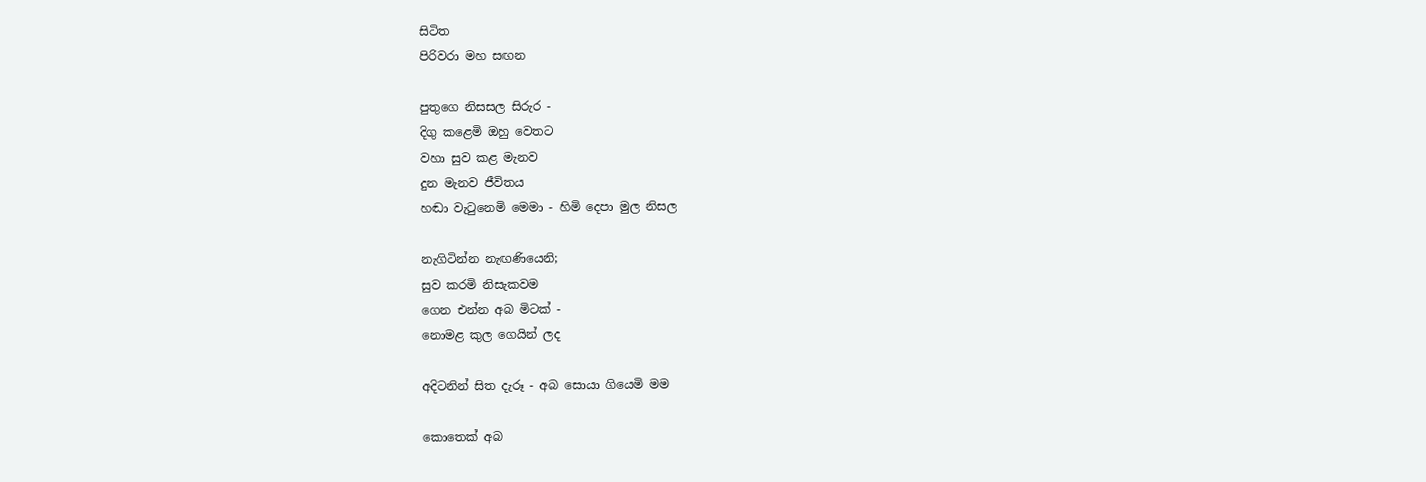සිටිත
පිරිවරා මහ සඟන

පුතුගෙ නිසසල සිරුර -
දිගු කළෙමි ඔහු වෙතට
වහා සුව කළ මැනව
දුන මැනව ජීවිතය
හඬා වැටුනෙමි මෙමා - හිමි දෙපා මුල නිසල

නැගිටින්න නැඟණියෙනි;
සුව කරමි නිසැකවම
ගෙන එන්න අබ මිටක් -
නොමළ කුල ගෙයින් ලද

අදිටනින් සිත දැරූ - අබ සොයා ගියෙමි මම

කොතෙක් අබ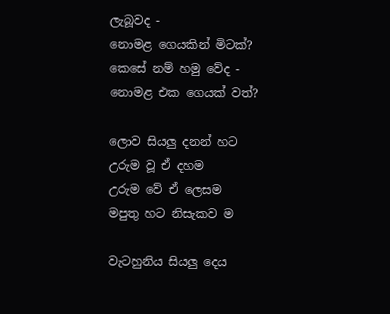ලැබූවද -
නොමළ ගෙයකින් මිටක්?
කෙසේ නම් හමු වේද -
නොමළ එක ගෙයක් වත්?

ලොව සියලු දනන් හට
උරුම වූ ඒ දහම
උරුම වේ ඒ ලෙසම
මපුතු හට නිසැකව ම

වැටහුනිය සියලු දෙය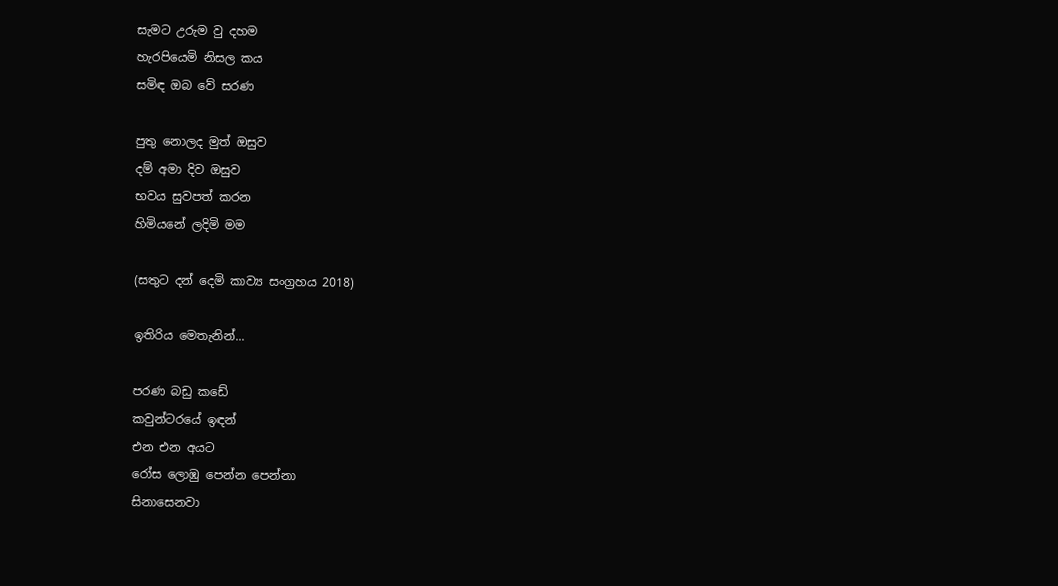සැමට උරුම වු දහම
හැරපියෙමි නිසල කය
සමිඳ ඔබ වේ සරණ

පුතු නොලද මුත් ඔසුව
දම් අමා දිව ඔසුව
භවය සුවපත් කරන
හිමියනේ ලදිමි මම

(සතුට දන් දෙමි කාව්‍ය සංග්‍රහය 2018)

ඉතිරිය මෙතැනින්...

පරණ බඩු කඩේ
කවුන්ටරයේ ඉඳන්
එන එන අයට
රෝස ලොඹු පෙන්න පෙන්නා
සිනාසෙනවා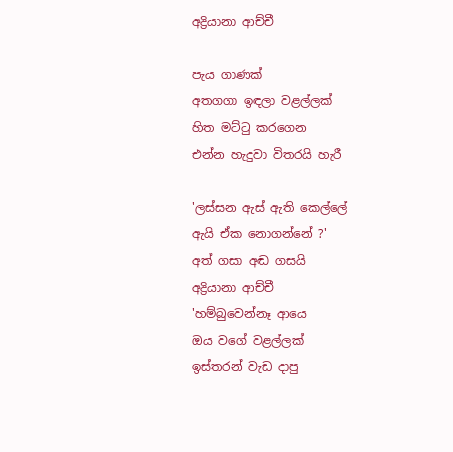අද්‍රියානා ආච්චී

පැය ගාණක්
අතගගා ඉඳලා වළල්ලක්
හිත මට්ටු කරගෙන
එන්න හැදුවා විතරයි හැරී

'ලස්සන ඇස් ඇති කෙල්ලේ
ඇයි ඒක නොගන්නේ ?'
අත් ගසා අඬ ගසයි
අද්‍රියානා ආච්චී
'හම්බුවෙන්නෑ ආයෙ
ඔය වගේ වළල්ලක්
ඉස්තරන් වැඩ දාපු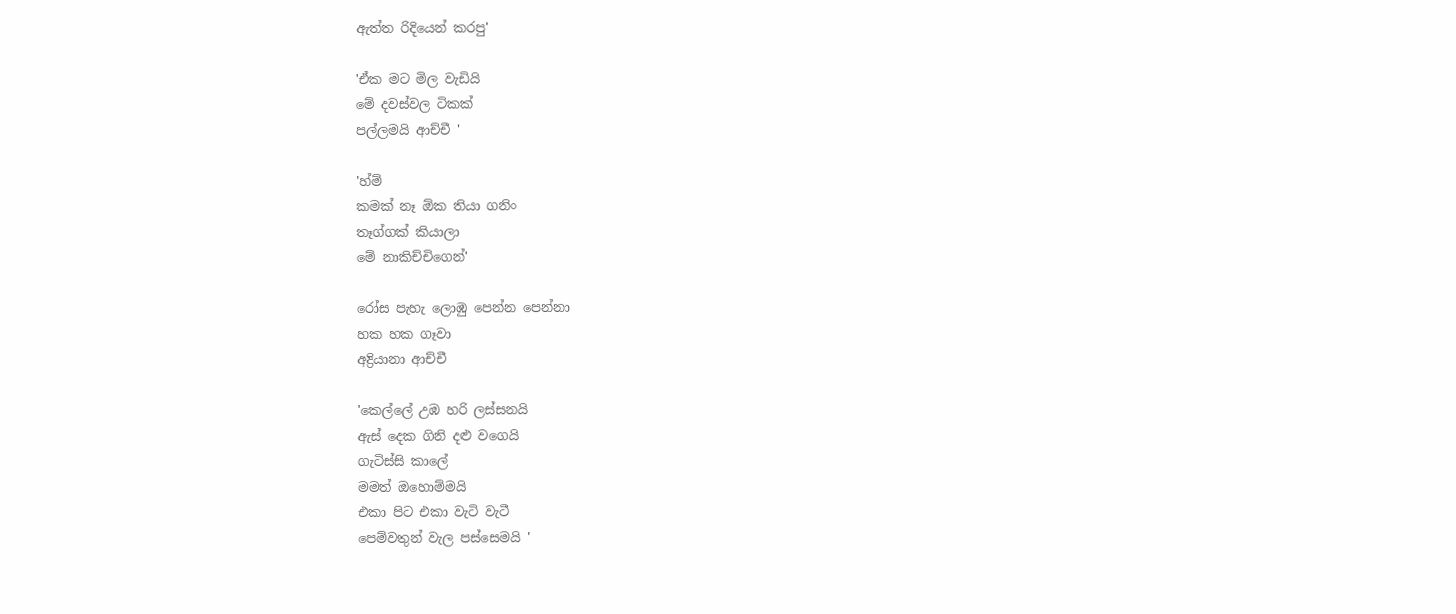ඇත්ත රිදියෙන් කරපු'

'ඒක මට මිල වැඩියි
මේ දවස්වල ටිකක්
පල්ලමයි ආච්චී '

'හ්ම්
කමක් නෑ ඕක තියා ගනිං
තෑග්ගක් කියාලා
මේ නාකිච්චිගෙන්'

රෝස පැහැ ලොඹු පෙන්න පෙන්නා
හක හක ගෑවා
අද්‍රියානා ආච්චී

'කෙල්ලේ උඹ හරි ලස්සනයි
ඇස් දෙක ගිනි දළු වගෙයි
ගැටිස්සි කාලේ
මමත් ඔහොම්මයි
එකා පිට එකා වැටි වැටී
පෙම්වතුන් වැල පස්සෙමයි '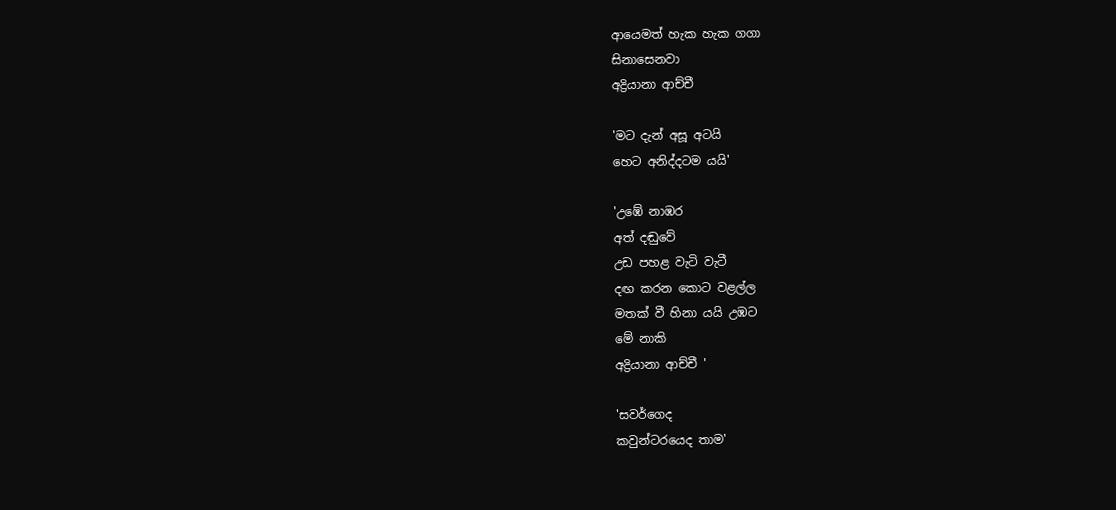ආයෙමත් හැක හැක ගගා
සිනාසෙනවා
අද්‍රියානා ආච්චී

'මට දැන් අසූ අටයි
හෙට අනිද්දටම යයි'

'උඹේ නාඹර
අත් දඬුවේ
උඩ පහළ වැටි වැටී
දඟ කරන කොට වළල්ල
මතක් වී හිනා යයි උඹට
මේ නාකි
අද්‍රියානා ආච්චී '

'සවර්ගෙද
කවුන්ටරයෙද තාම'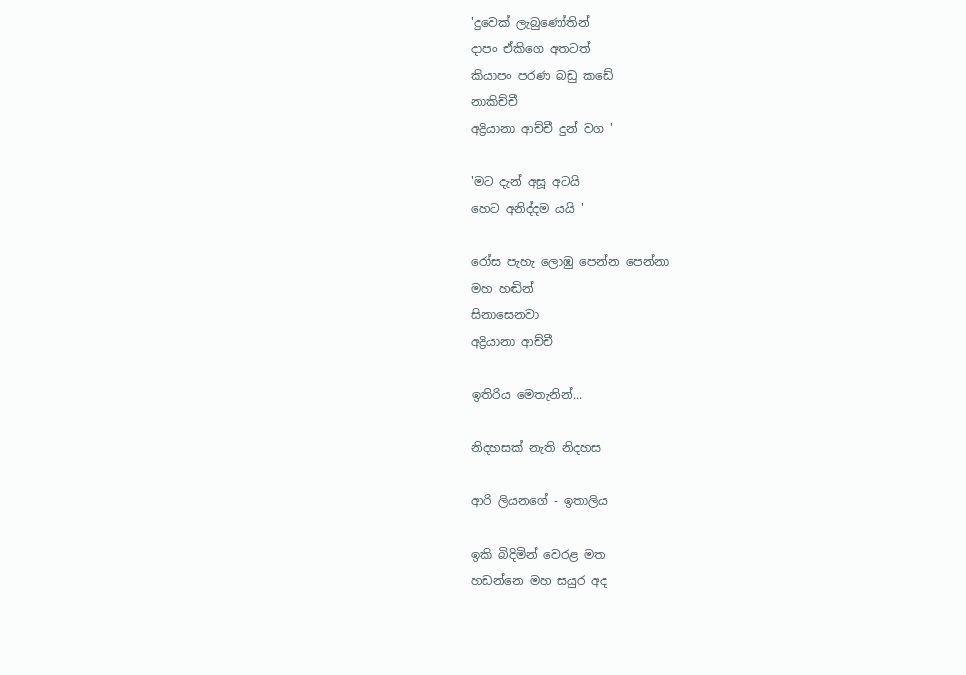'දුවෙක් ලැබුණෝතින්
දාපං ඒකිගෙ අතටත්
කියාපං පරණ බඩු කඩේ
නාකිච්චී
අද්‍රියානා ආච්චී දුන් වග '

'මට දැන් අසූ අටයි
හෙට අනිද්දම යයි '

රෝස පැහැ ලොඹු පෙන්න පෙන්නා
මහ හඬින්
සිනාසෙනවා
අද්‍රියානා ආච්චී

ඉතිරිය මෙතැනින්...

නිදහසක් නැති නිදහස

ආරි ලියනගේ - ඉතාලිය

ඉකි බිදිමින් වෙරළ මත
හඩන්නෙ මහ සයුර අද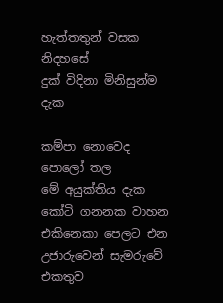හැත්තතුන් වසක නිදහසේ
දුක් විදිනා මිනිසුන්ම දැක

කම්පා නොවෙද පොලෝ තල
මේ අයුක්තිය දැක
කෝටි ගනනක වාහන
එකිනෙකා පෙලට එන
උජාරුවෙන් සැමරුවේ එකතුව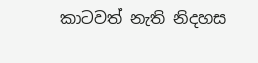කාටවත් නැති නිදහස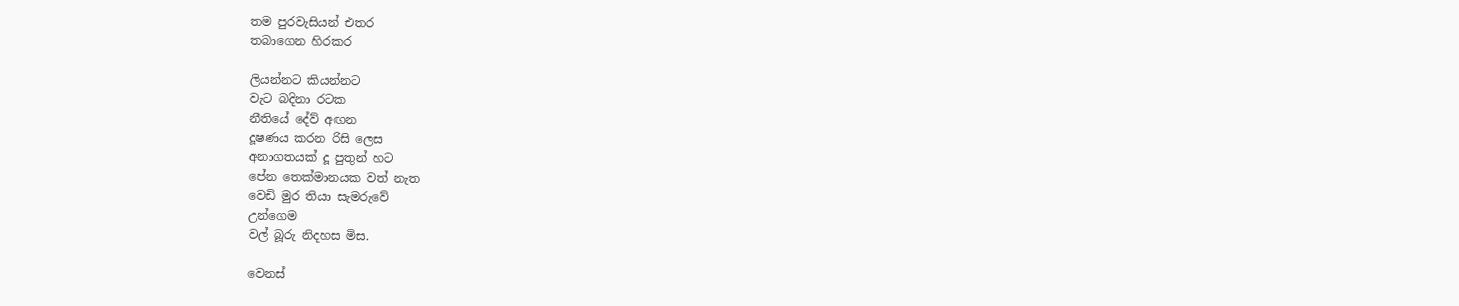තම පුරවැසියන් එතර
තබාගෙන හිරකර

ලියන්නට කියන්නට
වැට බදිනා රටක
නීතියේ දේව් අඟන
දූෂණය කරන රිසි ලෙස
අනාගතයක් දූ පුතුන් හට
පේන තෙක්මානයක වත් නැත
වෙඩි මුර තියා සැමරුවේ
උන්ගෙම
වල් බූරු නිදහස මිස.

වෙනස්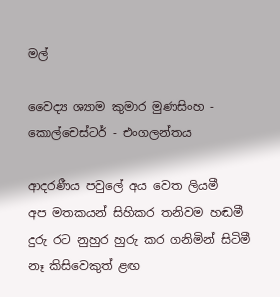මල්

වෛද්‍ය ශ්‍යාම කුමාර මුණසිංහ - කොල්චෙස්ටර් - එංගලන්තය

ආදරණීය පවුලේ අය වෙත ලියමී
අප මතකයන් සිහිකර තනිවම හඬමී
දුරු රට නුහුර හුරු කර ගනිමින් සිටිමී
නෑ කිසිවෙකුත් ළඟ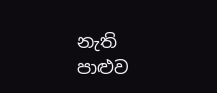නැති පාළුව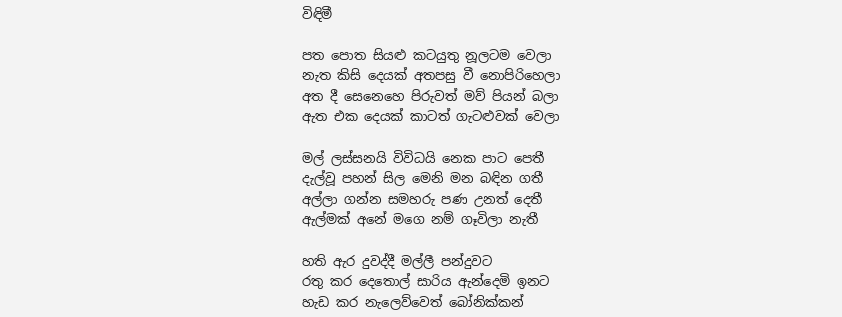විඳිමී

පත පොත සියළු කටයුතු නූලටම වෙලා
නැත කිසි දෙයක් අතපසු වී නොපිරිහෙලා
අත දී සෙනෙහෙ පිරුවත් මව් පියන් බලා
ඇත එක දෙයක් කාටත් ගැටළුවක් වෙලා

මල් ලස්සනයි විවිධයි නෙක පාට පෙතී
දැල්වූ පහන් සිල මෙනි මන බඳින ගතී
අල්ලා ගන්න සමහරු පණ උනත් දෙතී
ඇල්මක් අනේ මගෙ නම් ගෑවිලා නැතී

හති ඇර දුවද්දී මල්ලී පන්දුවට
රතු කර දෙතොල් සාරිය ඇන්දෙමි ඉනට
හැඩ කර නැලෙව්වෙත් බෝනික්කන්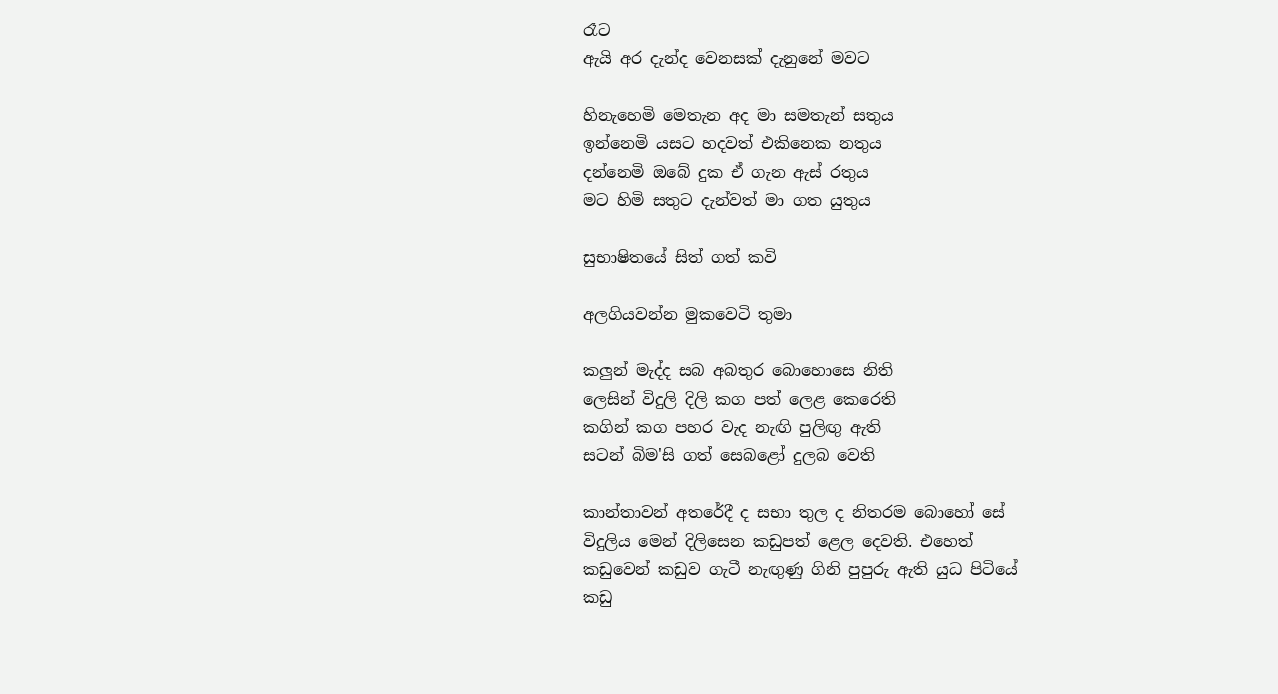රෑට
ඇයි අර දැන්ද වෙනසක් දැනුනේ මවට

හිනැහෙමි මෙතැන අද මා සමතැන් සතුය
ඉන්නෙමි යසට හදවත් එකිනෙක නතුය
දන්නෙමි ඔබේ දුක ඒ ගැන ඇස් රතුය
මට හිමි සතුට දැන්වත් මා ගත යුතුය

සුභාෂිතයේ සිත් ගත් කවි

අලගියවන්න මුකවෙටි තුමා

කලුන් මැද්ද සබ අබතුර බොහොසෙ නිති
ලෙසින් විදුලි දිලි කග පත් ලෙළ කෙරෙති
කගින් කග පහර වැද නැඟි පුලිඟු ඇති
සටන් බිම'සි ගත් සෙබළෝ දුලබ වෙති

කාන්තාවන් අතරේදී ද සභා තුල ද නිතරම බොහෝ සේ
විදුලිය මෙන් දිලිසෙන කඩුපත් ළෙල දෙවති. එහෙත්
කඩුවෙන් කඩුව ගැටී නැඟුණු ගිනි පුපුරු ඇති යුධ පිටියේ
කඩු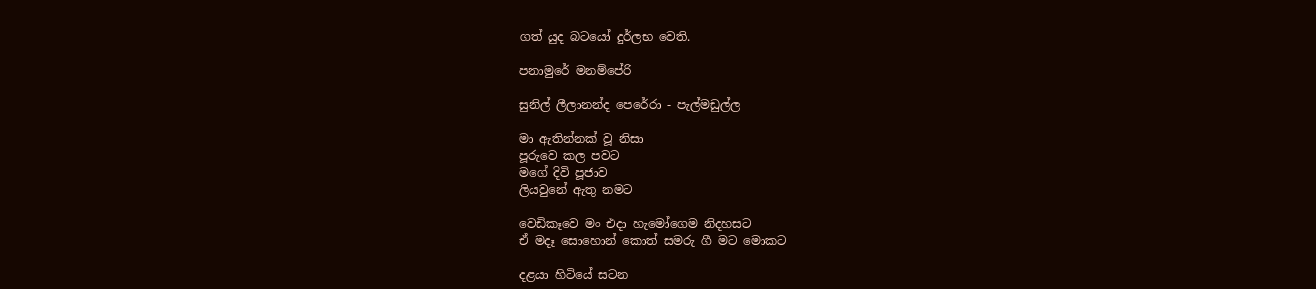ගත් යුද බටයෝ දුර්ලභ වෙති.

පනාමුරේ මනම්පේරි

සුනිල් ලීලානන්ද පෙරේරා - පැල්මඩුල්ල

මා ඇතින්නක් වූ නිසා
පූරුවෙ කල පවට
මගේ දිවි පූජාව
ලියවුනේ ඇතු නමට

වෙඩිකෑවෙ මං එදා හැමෝගෙම නිදහසට
ඒ මදෑ සොහොන් කොත් සමරු ගී මට මොකට

දළයා හිටියේ සටන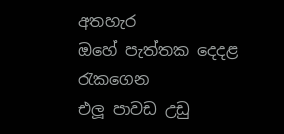අතහැර
ඔහේ පැත්තක දෙදළ රැකගෙන
එලූ පාවඩ උඩු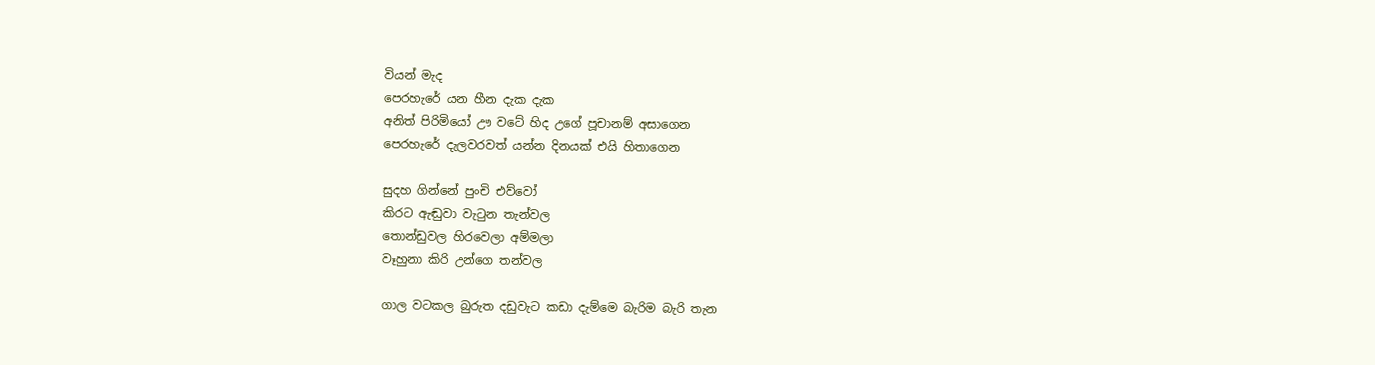වියන් මැද
පෙරහැරේ යන හීන දැක දැක
අනිත් පිරිමියෝ ඌ වටේ හිද උගේ පූචානම් අසාගෙන
පෙරහැරේ දැලවරවත් යන්න දිනයක් එයි හිතාගෙන

සුදහ ගින්නේ පුංචි එව්වෝ
කිරට ඇඬුවා වැටුන තැන්වල
තොන්ඩුවල හිරවෙලා අම්මලා
වෑහුනා කිරි උන්ගෙ තන්වල

ගාල වටකල බුරුත දඩුවැට කඩා දැම්මෙ බැරිම බැරි තැන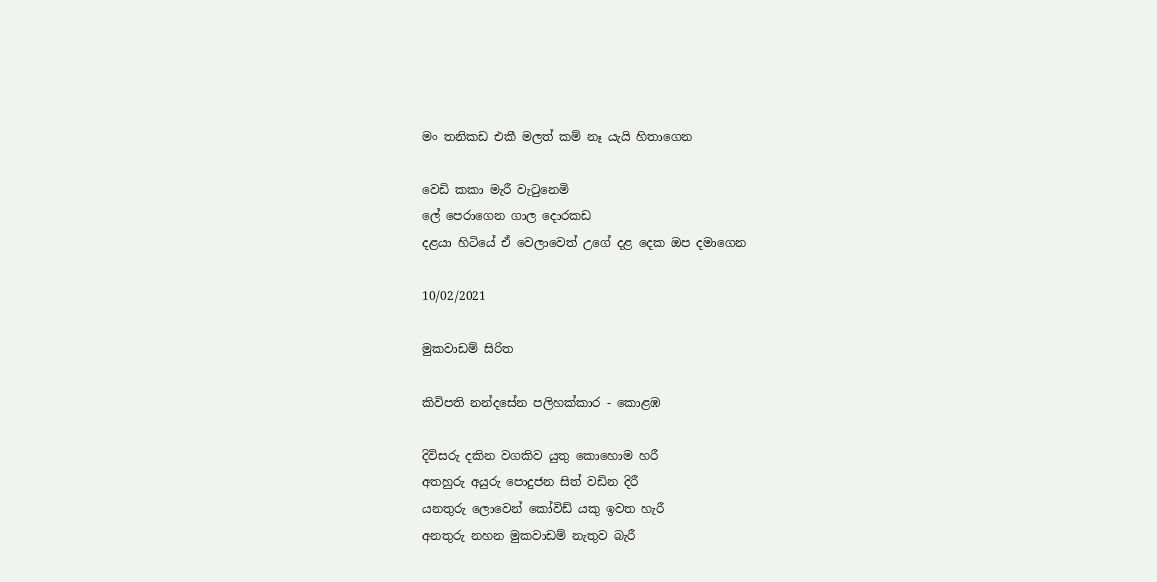මං තනිකඩ එකී මලත් කම් නෑ යැයි හිතාගෙන

වෙඩි කකා මැරී වැටුනෙමි
ලේ පෙරාගෙන ගාල දොරකඩ
දළයා හිටියේ ඒ වෙලාවෙත් උගේ දළ දෙක ඔප දමාගෙන

10/02/2021

මුකවාඩම් සිරිත

කිවිපති නන්දසේන පලිහක්කාර - කොළඹ

දිවිසරු දකින වගකිව යුතු කොහොම හරී
අතහුරු අයුරු පොදුජන සිත් වඩින දිරී
යනතුරු ලොවෙන් කෝවිඩ් යකු ඉවත හැරී
අනතුරු නහන මුකවාඩම් නැතුව බැරී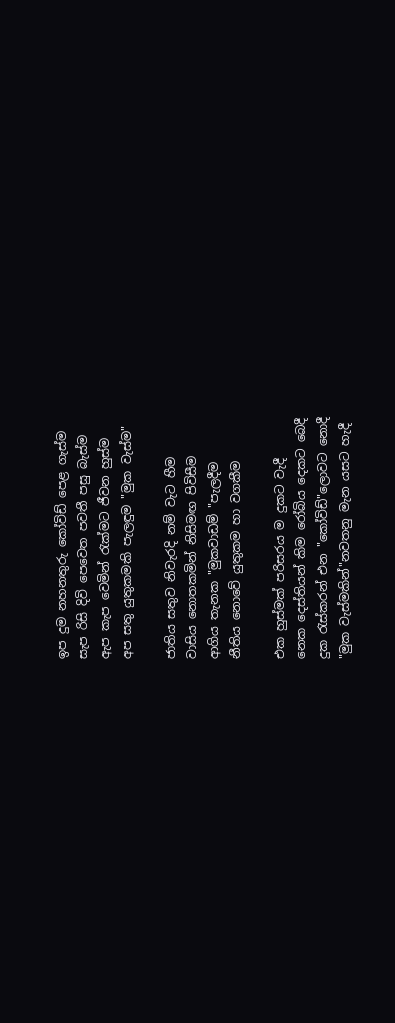ඉප දුම නහනතුරු කෝවිඩ් පෙළ ගැස්ම
සැප රිසි දිවි පෙවෙත පවතී පසු බැස්ම
ඇප කැප වෙමින් රැක්මට ජීවන හුස්ම
අප සතු යුතුකමකි පැලඳුම "මුක වැස්ම"

ජාතිය සතුව නිවැරදි නම් වැට හීම
වාසිය නොතකමින් නිසිමඟ පිවිසීම
ආගිය තැනක "මුකවාඩම් "පැලදීම
නීතිය නොවේ යුතුකම හා වගකීම

එක හුස්මක් පරිසරය ම දුකට වැදී
නෙක දෙස්තියන් කිම රෝබිය දෙකට බෙදී
දුක රැස්කරන් එන "කෝවිඩ්"ලොවට නොදී
"මුක වැස්මකින්"නවතනු මැන යසට හැදී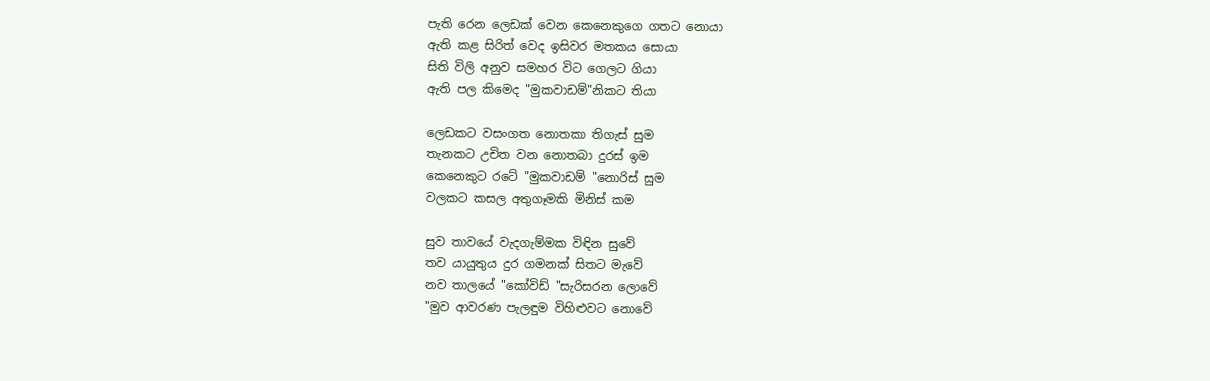පැති රෙන ලෙඩක් වෙන කෙනෙකුගෙ ගතට නොයා
ඇති කළ සිරිත් වෙද ඉසිවර මතකය සොයා
සිති විලි අනුව සමහර විට ගෙලට ගියා
ඇති පල කිමෙද "මුකවාඩම්"නිකට තියා

ලෙඩකට වසංගත නොතකා තිගැස් සුම
තැනකට උචිත වන නොතබා දුරස් ඉම
කෙනෙකුට රටේ "මුකවාඩම් "නොරිස් සුම
වලකට කසල අතුගෑමකි මිනිස් කම

සුව තාවයේ වැදගැම්මක විඳින සුවේ
තව යායුතුය දුර ගමනක් සිතට මැවේ
නව තාලයේ "කෝවිඩ් "සැරිසරන ලොවේ
"මුව ආවරණ පැලඳුම විහිළුවට නොවේ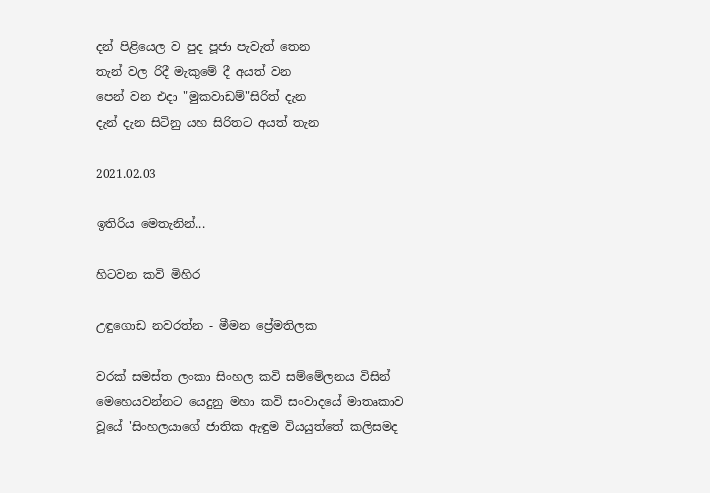දන් පිළියෙල ව පුද පූජා පැවැත් තෙන
තැන් වල රිදී මැකුමේ දී අයත් වන
පෙන් වන එදා "මුකවාඩම්"සිරිත් දැන
දැන් දැන සිටිනු යහ සිරිතට අයත් තැන

2021.02.03

ඉතිරිය මෙතැනින්...

හිටවන කවි මිහිර

උඳුගොඩ නවරත්න - මීමන ප්‍රේමතිලක

වරක් සමස්ත ලංකා සිංහල කවි සම්මේලනය විසින් මෙහෙයවන්නට යෙදුනු මහා කවි සංවාදයේ මාතෘකාව වූයේ 'සිංහලයාගේ ජාතික ඇඳුම වියයුත්තේ කලිසමද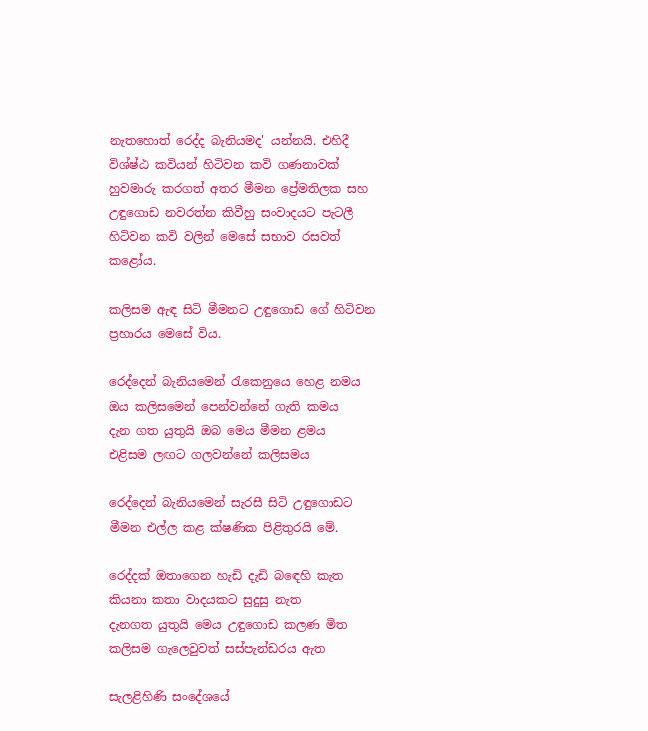නැතහොත් රෙද්ද බැනියමද' යන්නයි. එහිදී විශ්ෂ්ඨ කවියන් හිටිවන කවි ගණනාවක් හුවමාරු කරගත් අතර මීමන ප්‍රේමතිලක සහ උඳුගොඩ නවරත්න කිවීහු සංවාදයට පැටලී හිටිවන කවි වලින් මෙසේ සභාව රසවත් කළෝය.

කලිසම ඇඳ සිටි මීමනට උඳුගොඩ ගේ හිටිවන ප්‍රහාරය මෙසේ විය.

රෙද්දෙන් බැනියමෙන් රැකෙනුයෙ හෙළ නමය
ඔය කලිසමෙන් පෙන්වන්නේ ගැති කමය
දැන ගත යුතුයි ඔබ මෙය මීමන ළමය
එළිසම ලඟට ගලවන්නේ කලිසමය

රෙද්දෙන් බැනියමෙන් සැරසී සිටි උඳුගොඩට මීමන එල්ල කළ ක්ෂණික පිළිතුරයි මේ.

රෙද්දක් ඔතාගෙන හැඩි දැඩි බඳෙහි කැත
කියනා කතා වාදයකට සුදුසු නැත
දැනගත යුතුයි මෙය උඳුගොඩ කලණ මිත
කලිසම ගැලෙවුවත් සස්පැන්ඩරය ඇත

සැලළිහිණි සංදේශයේ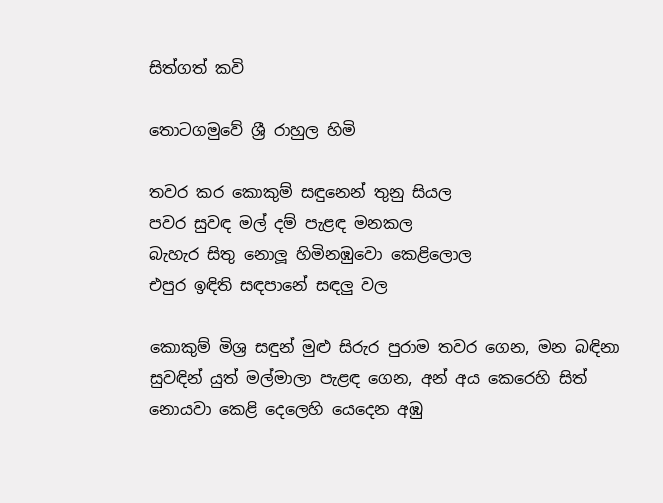සිත්ගත් කවි

තොටගමුවේ ශ්‍රී රාහුල හිමි

තවර කර කොකුම් සඳුනෙන් තුනු සියල
පවර සුවඳ මල් දම් පැළඳ මනකල
බැහැර සිතු නොලූ හිමිනඹුවො කෙළිලොල
එපුර ඉඳිති සඳපානේ සඳලු වල

කොකුම් මිශ්‍ර සඳුන් මුළු සිරුර පුරාම තවර ගෙන, මන බඳිනා
සුවඳින් යුත් මල්මාලා පැළඳ ගෙන, අන් අය කෙරෙහි සිත්
නොයවා කෙළි දෙලෙහි යෙදෙන අඹු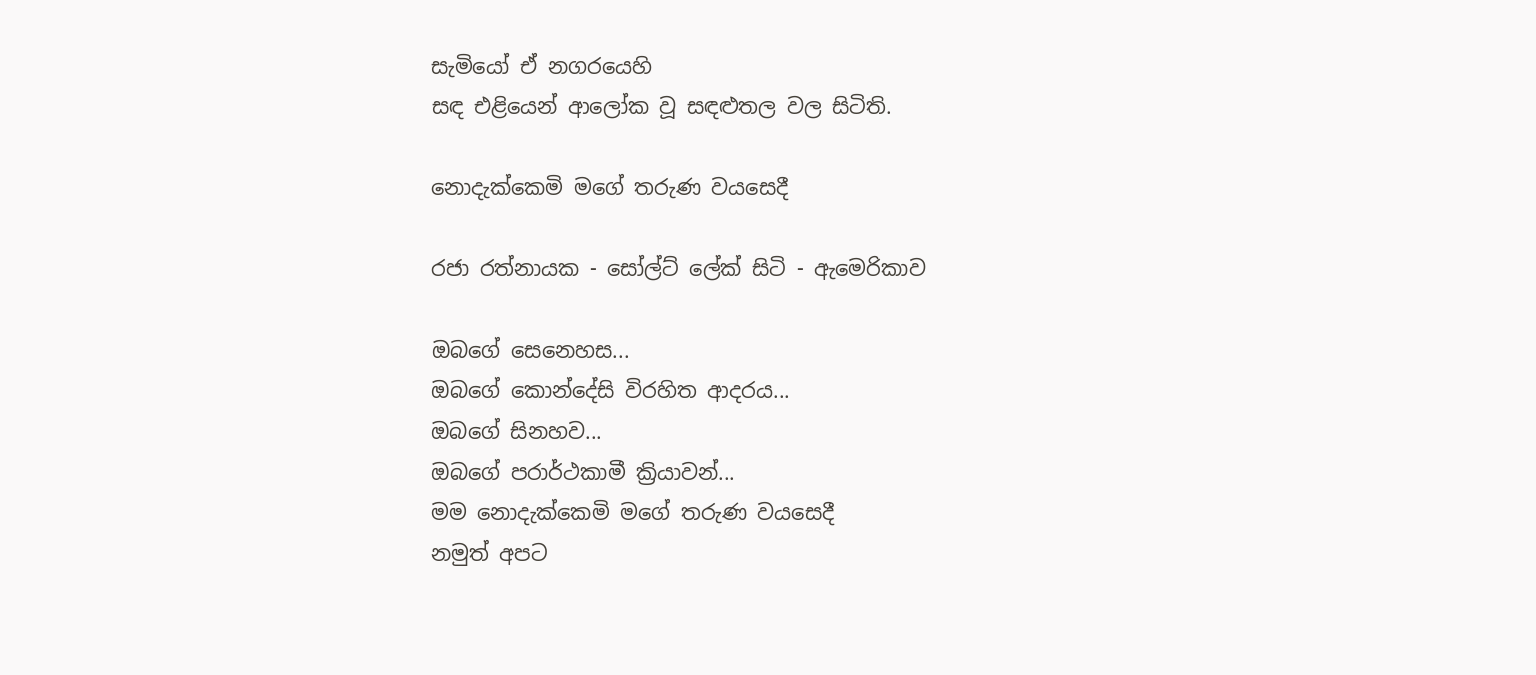සැමියෝ ඒ නගරයෙහි
සඳ එළියෙන් ආලෝක වූ සඳළුතල වල සිටිති.

නොදැක්කෙමි මගේ තරුණ වයසෙදී

රජා රත්නායක - සෝල්ට් ලේක් සිටි - ඇමෙරිකාව

ඔබගේ සෙනෙහස...
ඔබගේ කොන්දේසි විරහිත ආදරය...
ඔබගේ සිනහව...
ඔබගේ පරාර්ථකාමී ක්‍රියාවන්...
මම නොදැක්කෙමි මගේ තරුණ වයසෙදී
නමුත් අපට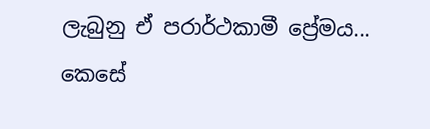ලැබුනු ඒ පරාර්ථකාමී ප්‍රේමය...
කෙසේ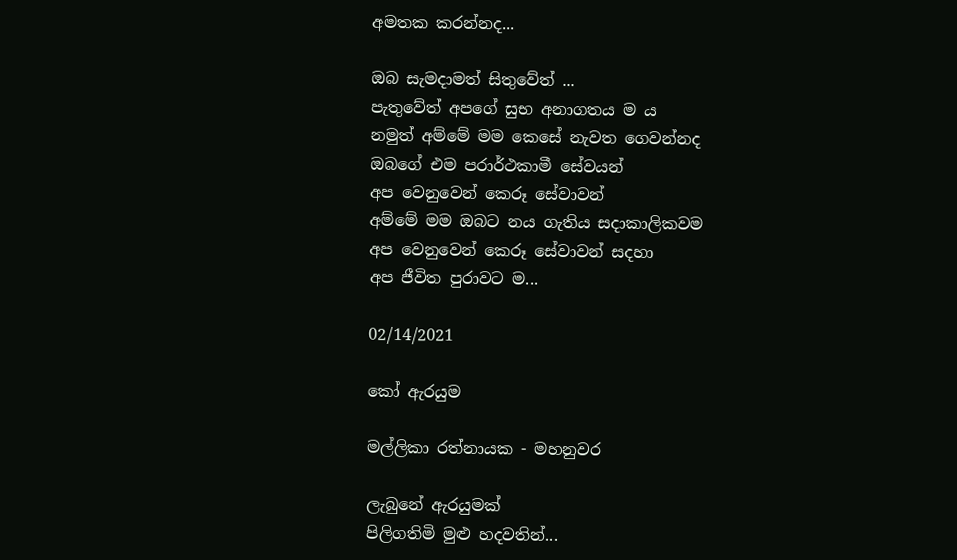අමතක කරන්නද...

ඔබ සැමදාමත් සිතුවේත් ...
පැතුවේත් අපගේ සුභ අනාගතය ම ය
නමුත් අම්මේ මම කෙසේ නැවත ගෙවන්නද
ඔබගේ එම පරාර්ථකාමී සේවයන්
අප වෙනුවෙන් කෙරූ සේවාවන්
අම්මේ මම ඔබට නය ගැතිය සදාකාලිකවම
අප වෙනුවෙන් කෙරූ සේවාවන් සදහා
අප ජීවිත පුරාවට ම...

02/14/2021

කෝ ඇරයුම

මල්ලිකා රත්නායක - මහනුවර

ලැබුනේ ඇරයුමක්
පිලිගතිමි මුළු හදවතින්...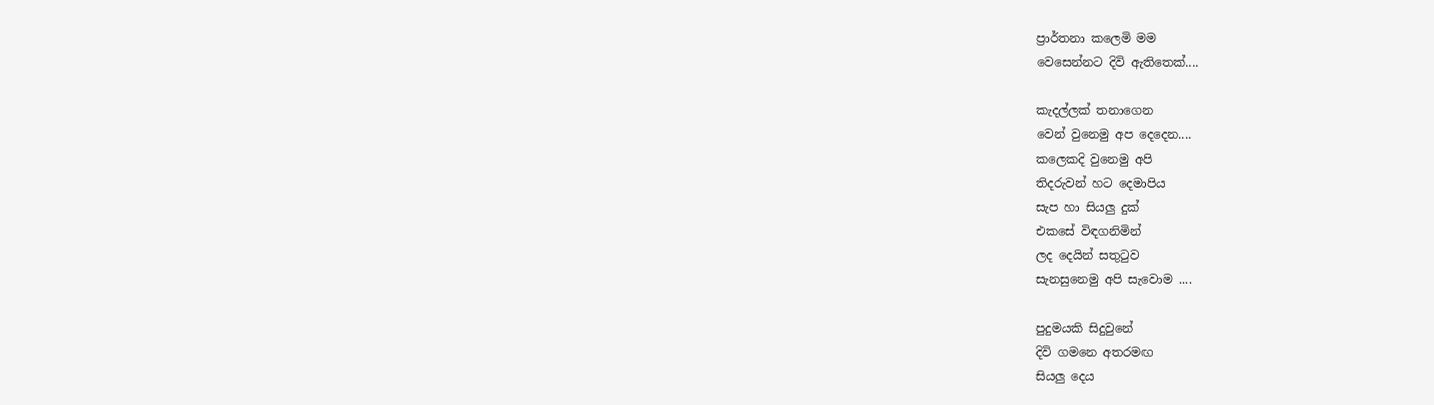ප්‍රාර්තනා කලෙමි මම
වෙසෙන්නට දිවි ඇතිතෙක්....

කැදල්ලක් තනාගෙන
වෙන් වුනෙමු අප දෙදෙන....
කලෙකදි වුනෙමු අපි
තිදරුවන් හට දෙමාපිය
සැප හා සියලු දුක්
එකසේ විඳගනිමින්
ලද දෙයින් සතුටුව
සැනසුනෙමු අපි සැවොම ....

පුදුමයකි සිදුවුනේ
දිවි ගමනෙ අතරමඟ
සියලු දෙය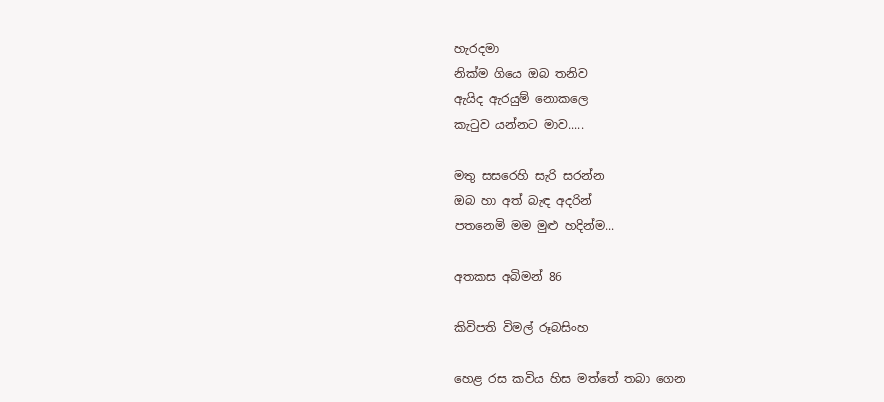හැරදමා
නික්ම ගියෙ ඔබ තනිව
ඇයිද ඇරයුම් නොකලෙ
කැටුව යන්නට මාව.....

මතු සසරෙහි සැරි සරන්න
ඔබ හා අත් බැඳ අදරින්
පතනෙමි මම මුළු හදින්ම...

අතකස අබිමන් 86

කිවිපති විමල් රූබසිංහ

හෙළ රස කවිය හිස මත්තේ තබා ගෙන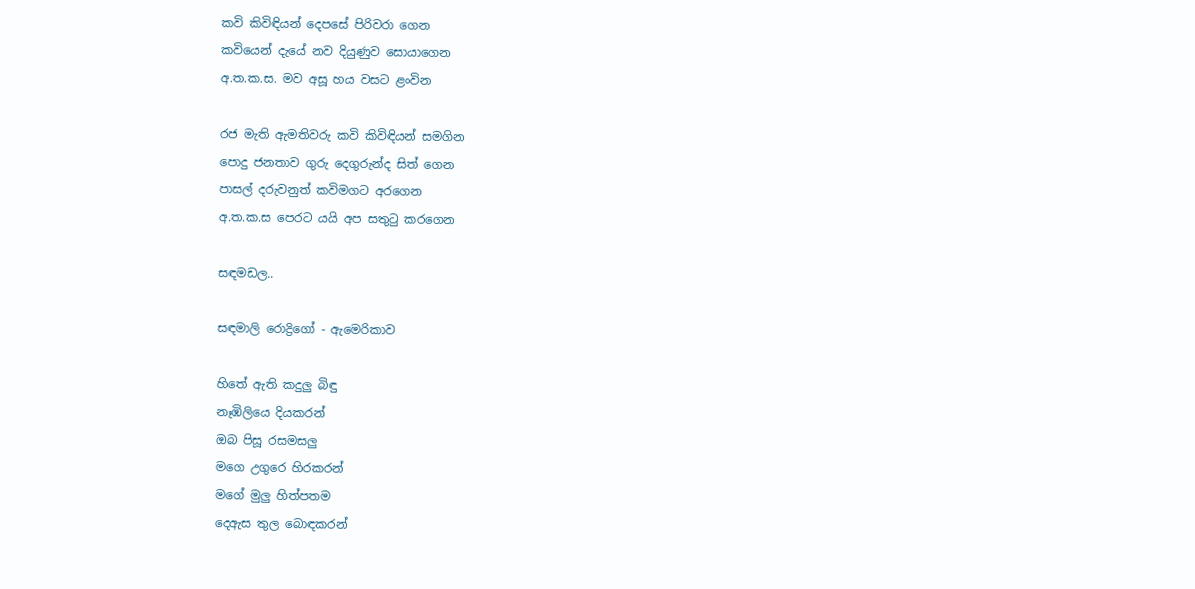කවි කිවිඳියන් දෙපසේ පිරිවරා ගෙන
කවියෙන් දැයේ නව දියුණුව සොයාගෙන
අ.ත.ක.ස. මව අසූ හය වසට ළංවින

රජ මැති ඇමතිවරු කවි කිවිඳියන් සමගින
පොදු ජනතාව ගුරු දෙගුරුන්ද සිත් ගෙන
පාසල් දරුවනුත් කවිමගට අරගෙන
අ.ත.ක.ස පෙරට යයි අප සතුටු කරගෙන

සඳමඩල..

සඳමාලි රොද්‍රිගෝ - ඇමෙරිකාව

හිතේ ඇති කදුලු බිඳු
නෑඹිලියෙ දියකරන්
ඔබ පිසූ රසමසලු
මගෙ උගුරෙ හිරකරන්
මගේ මුලු හිත්පතම
දෙඇස තුල බොඳකරන්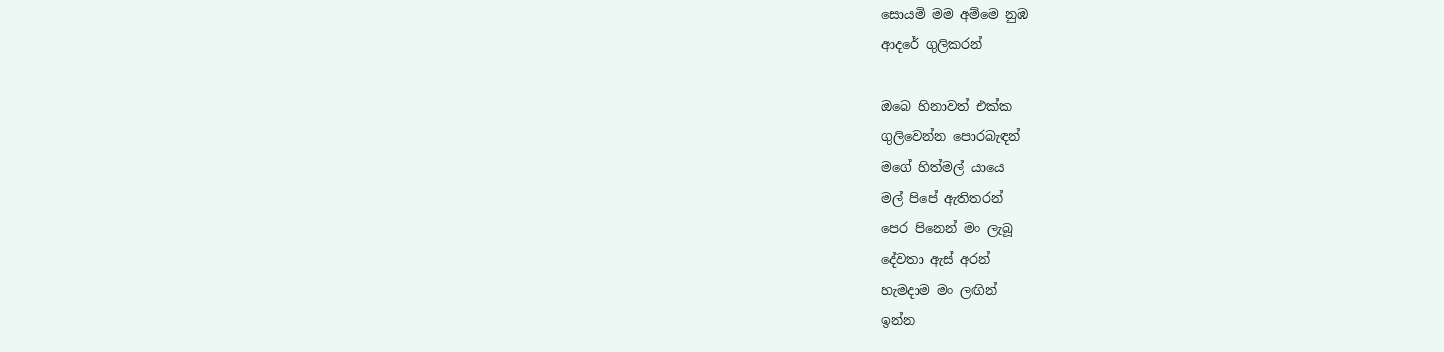සොයමි මම අම්මෙ නුඹ
ආදරේ ගුලිකරන්

ඔබෙ හිනාවත් එක්ක
ගුලිවෙන්න පොරබැඳන්
මගේ හිත්මල් යායෙ
මල් පිපේ ඇතිතරන්
පෙර පිනෙන් මං ලැබූ
දේවතා ඇස් අරන්
හැමදාම මං ලඟින්
ඉන්න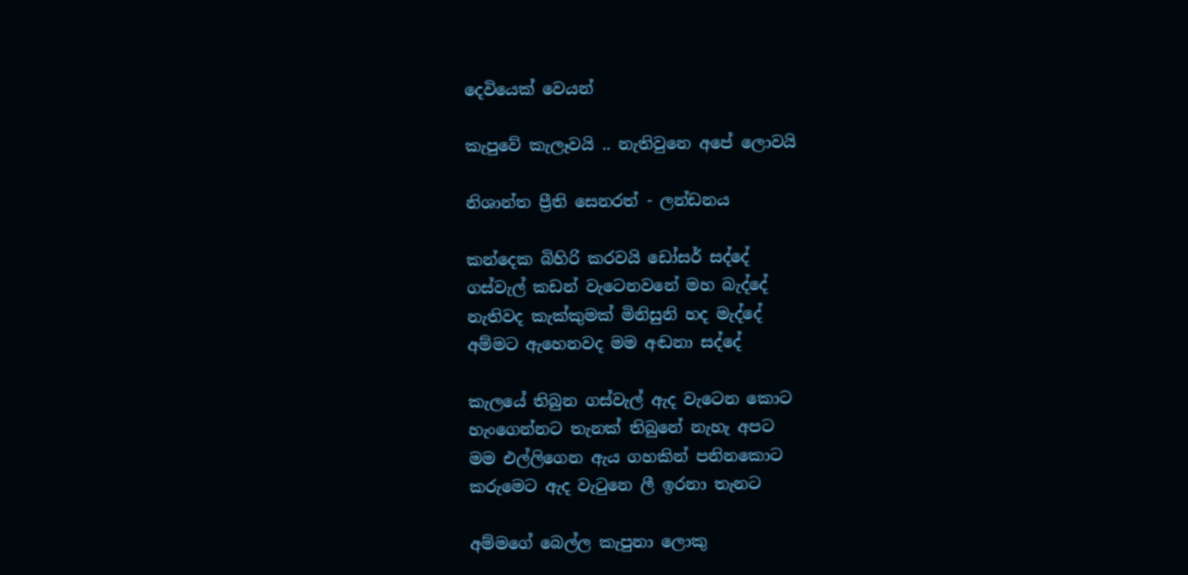දෙවියෙක් වෙයන්

කැපුවේ කැලෑවයි .. නැතිවුනෙ අපේ ලොවයි

නිශාන්ත ප්‍රීති සෙනරත් - ලන්ඩනය

කන්දෙක බිහිරි කරවයි ඩෝසර් සද්දේ
ගස්වැල් කඩන් වැටෙනවනේ මහ බැද්දේ
නැතිවද කැක්කුමක් මිනිසුනි හද මැද්දේ
අම්මට ඇහෙනවද මම අඬනා සද්දේ

කැලයේ තිබුන ගස්වැල් ඇද වැටෙන කොට
හැංගෙන්නට තැනක් තිබුනේ නැහැ අපට
මම එල්ලිගෙන ඇය ගහකින් පනිනකොට
කරුමෙට ඇද වැටුනෙ ලී ඉරනා තැනට

අම්මගේ බෙල්ල කැපුනා ලොකු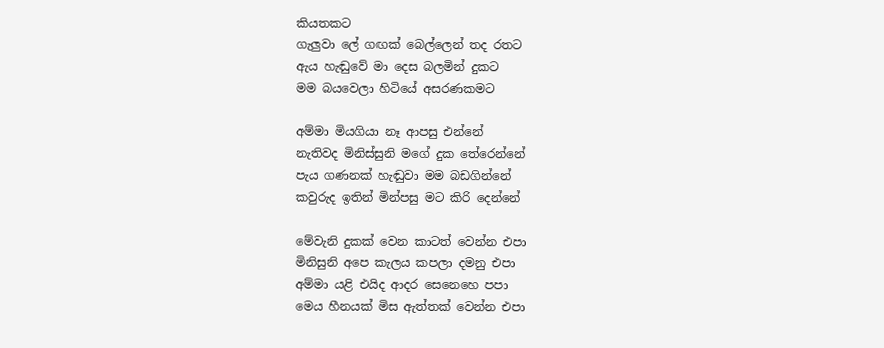කියතකට
ගැලුවා ලේ ගඟක් බෙල්ලෙන් තද රතට
ඇය හැඬුවේ මා දෙස බලමින් දුකට
මම බයවෙලා හිටියේ අසරණකමට

අම්මා මියගියා නෑ ආපසු එන්නේ
නැතිවද මිනිස්සුනි මගේ දුක තේරෙන්නේ
පැය ගණනක් හැඬුවා මම බඩගින්නේ
කවුරුද ඉතින් මින්පසු මට කිරි දෙන්නේ

මේවැනි දුකක් වෙන කාටත් වෙන්න එපා
මිනිසුනි අපෙ කැලය කපලා දමනු එපා
අම්මා යළි එයිද ආදර සෙනෙහෙ පපා
මෙය හීනයක් මිස ඇත්තක් වෙන්න එපා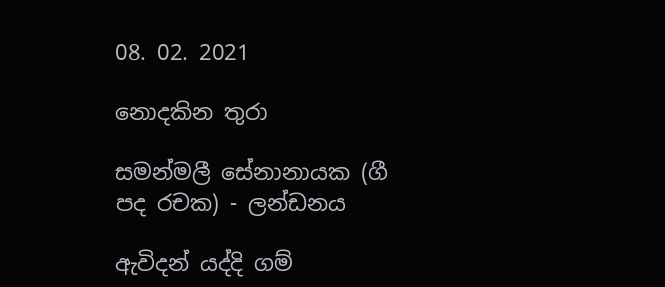08. 02. 2021

නොදකින තුරා

සමන්මලී සේනානායක (ගී පද රචක) - ලන්ඩනය

ඇවිදන් යද්දි ගම්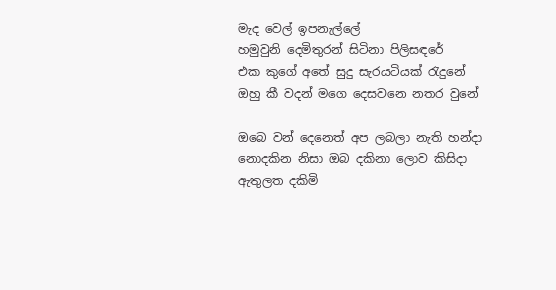මැද වෙල් ඉපනැල්ලේ
හමුවුනි දෙමිතුරන් සිටිනා පිලිසඳරේ
එක කුගේ අතේ සුදු සැරයටියක් රැදුනේ
ඔහු කී වදන් මගෙ දෙසවනෙ නතර වුනේ

ඔබෙ වන් දෙනෙත් අප ලබලා නැති හන්දා
නොදකින නිසා ඔබ දකිනා ලොව කිසිදා
ඇතුලත දකිමි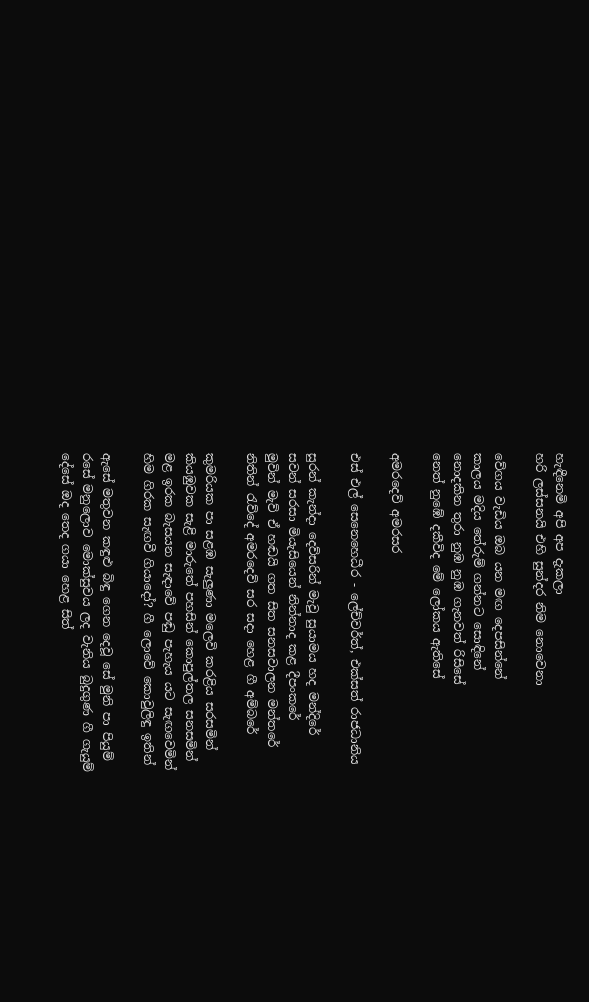හැඳීනෙමි අපි අප දැකලා
හරි ලස්සනයි එහි සුන්දර නිම නොවෙනා

වේගය වැඩිය ඔබ යන මඟ දෙපසින්නේ
කාලය මදිය තේරුම් ගන්නට සොඳිනේ
නොදකින තුරා නුඹ නුඹ ගැනවත් රිසිසේ
නෙත් නුඹේ දකීවිද මේ ලෝකය ඇතිසේ

අමරදෙව් අමරසර

එස් එල් සෙනෙහෙධීර - ලේච්වර්ත්, එක්සත් රාජධානිය

සුරන් කැන්දා දෙව්සරින් මැවු සුයාමය හද මන්දිරේ
සවන් සරසා මියැසියෙන් නින්නාද කළ දීපංකරේ
මුවින් මැව් ඒ හඬයි ගත සිත සනසවාලන මන්තරේ
නිතින් රැව්දේ අමරදෙව් සර සදා හෙළ ගී අම්බරේ

කුමරියක පා සළඹ සැලුණා මලෙවි කරළිය සරසමින්
කියඹුවක සැළි මාරුතේ පහසින් කොපුල්තල සනසමින්
මළ ඉරක බැසයන සැඳාවේ පඬු පැහැය යට සැඟවෙමින්
හිම ගිරක සැඟවී ගියාදෝ? ගී ලොවේ කොවුලිඳු ඉතින්

ඇසේ මතුවන කඳුළු බිඳු ගෙන දෙවූ සේ මුනි පා පියුම්
රසේ මනුලොව මොක්සුවය ලද වැනිය බුදුගුණ ගී ගැයුම්
දේසේ ඔද තෙද ගයා හෙළ සිත්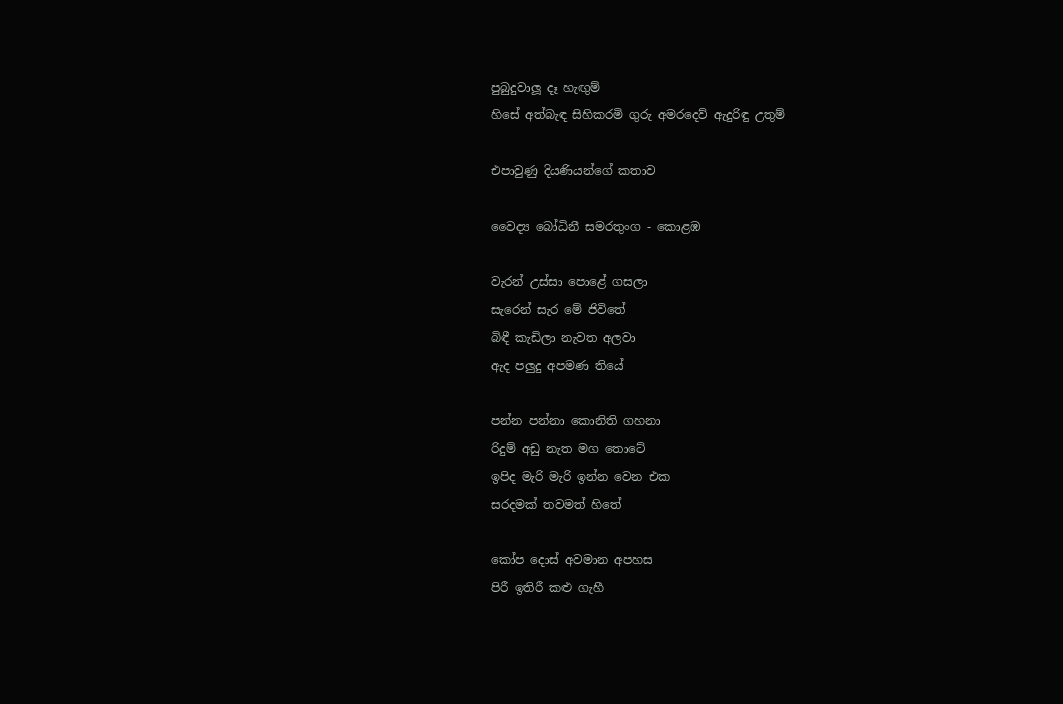පුබුදුවාලූ දෑ හැඟුම්
හිසේ අත්බැඳ සිහිකරමි ගුරු අමරදෙව් ඇදුරිඳු උතුම්

එපාවුණු දියණියන්ගේ කතාව

වෛද්‍ය බෝධිනී සමරතුංග - කොළඹ

වැරන් උස්සා පොළේ ගසලා
සැරෙන් සැර මේ ජිවිතේ
බිඳී කැඩිලා නැවත අලවා
ඇද පලුදු අපමණ තියේ

පන්න පන්නා කොනිති ගහනා
රිදුම් අඩු නැත මග තොටේ
ඉපිද මැරි මැරි ඉන්න වෙන එක
සරදමක් තවමත් හිතේ

කෝප දොස් අවමාන අපහස
පිරී ඉතිරී කළු ගැහී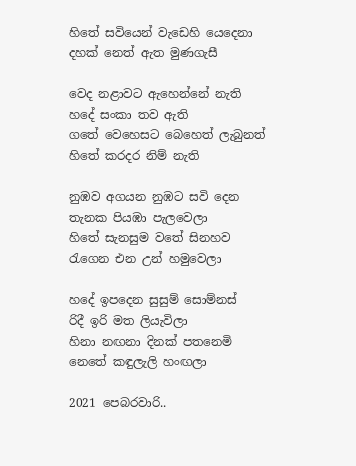හිතේ සවියෙන් වැඩෙහි යෙදෙනා
දහක් නෙත් ඇත මුණගැසී

වෙද නළාවට ඇහෙන්නේ නැති
හදේ සංකා තව ඇති
ගතේ වෙහෙසට බෙහෙත් ලැබුනත්
හිතේ කරදර නිම් නැති

නුඹව අගයන නුඹට සවි දෙන
තැනක පියඹා පැලවෙලා
හිතේ සැනසුම වතේ සිනහව
රැගෙන එන උන් හමුවෙලා

හදේ ඉපදෙන සුසුම් සොම්නස්
රිදී ඉරි මත ලියැවිලා
හිනා නඟනා දිනක් පතනෙමි
නෙතේ කඳුලැලි හංඟලා

2021 පෙබරවාරි..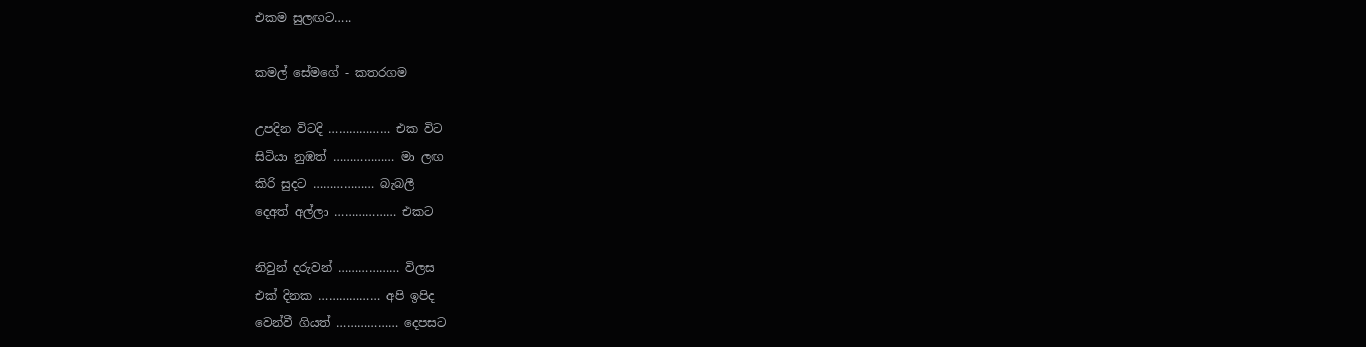එකම සුලඟට…..

කමල් සේමගේ - කතරගම

උපදින විටදි ……………… එක විට
සිටියා නුඹත් ……………… මා ලඟ
කිරි සුදට ……………… බැබලී
දෙඅත් අල්ලා ……………… එකට

නිවුන් දරුවන් ……………… විලස
එක් දිනක ……………… අපි ඉපිද
වෙන්වී ගියත් ……………… දෙපසට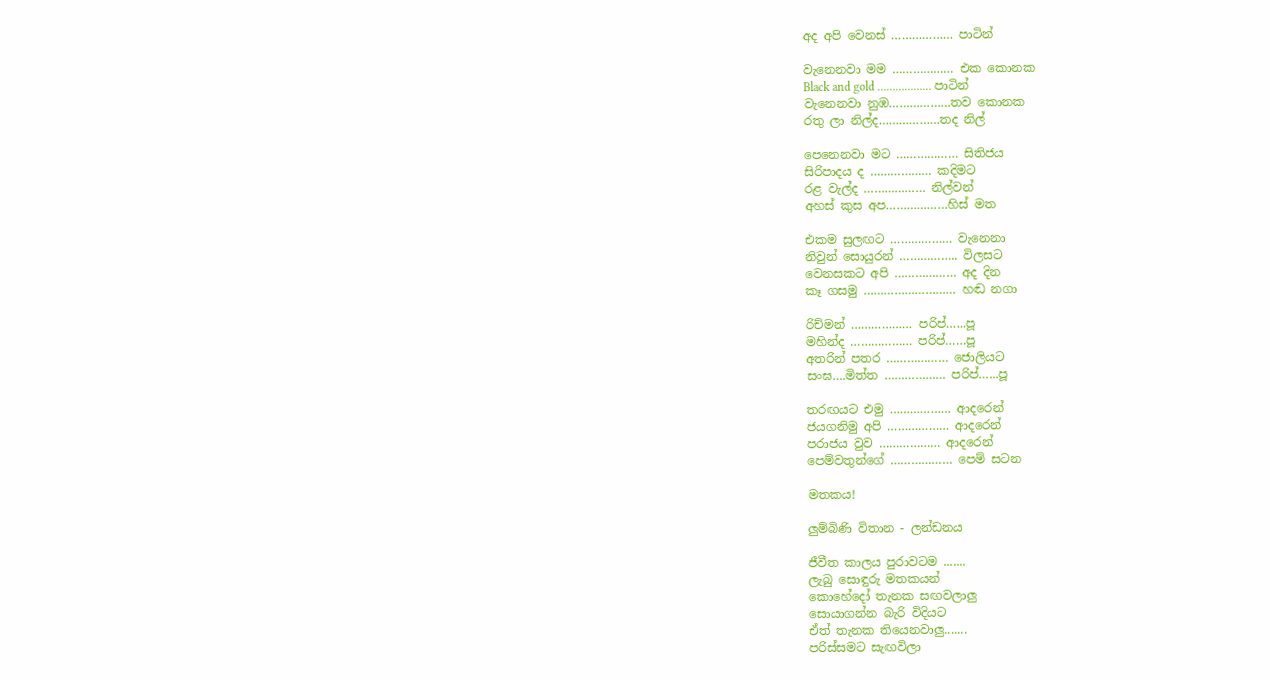අද අපි වෙනස් ……………… පාටින්

වැනෙනවා මම ……………… එක කොනක
Black and gold ……………… පාටින්
වැනෙනවා නුඹ………………තව කොනක
රතු ලා නිල්ද………………තද නිල්

පෙනෙනවා මට ……………… සිතිජය
සිරිපාදය ද ……………… කදිමට
රළ වැල්ද ……………… නිල්වන්
අහස් කුස අප………………හිස් මත

එකම සුලඟට ……………… වැනෙනා
නිවුන් සොයුරන් …………….. විලසට
වෙනසකට අපි ……………… අද දින
කෑ ගසමු ……………………… හඬ නගා

රිච්මන් ……………… පරිප්…...පූ
මහින්ද ……………… පරිප්……පූ
අතරින් පතර ……………… ජොලියට
සංඝ….මිත්ත ……………… පරිප්…...පූ

තරඟයට එමු ……………… ආදරෙන්
ජයගනිමු අපි ……………… ආදරෙන්
පරාජය වුව ……………… ආදරෙන්
පෙම්වතුන්ගේ ……………… පෙම් සටන

මතකය!

ලුම්බිණි විතාන - ලන්ඩනය

ජීවීත කාලය පුරාවටම .......
ලැබු සොඳුරු මතකයන්
කොහේදෝ තැනක සඟවලාලු
සොයාගන්න බැරි විදියට
ඒත් තැනක තියෙනවාලු.......
පරිස්සමට සැඟවිලා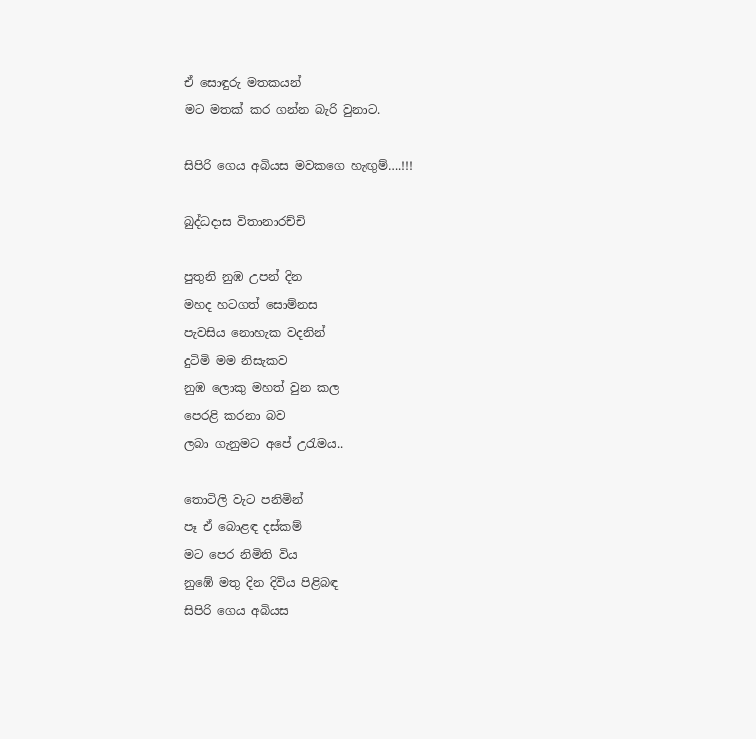ඒ සොඳුරු මතකයන්
මට මතක් කර ගන්න බැරි වුනාට.

සිපිරි ගෙය අබියස මවකගෙ හැඟුම්….!!!

බුද්ධදාස විතානාරච්චි

පුතුනි නුඹ උපන් දින
මහද හටගත් සොම්නස
පැවසිය නොහැක වදනින්
දුටිමි මම නිසැකව
නුඹ ලොකු මහත් වුන කල
පෙරළි කරනා බව
ලබා ගැනුමට අපේ උරැමය..

තොටිලි වැට පනිමින්
පෑ ඒ බොළඳ දස්කම්
මට පෙර නිමිති විය
නුඹේ මතු දින දිවිය පිළිබඳ
සිපිරි ගෙය අබියස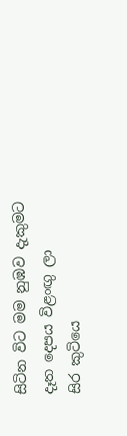සිටින විට මම නුඹව දැකුමට
දෑත දෙපය විළංඟු ලා
සිර කුටියෙ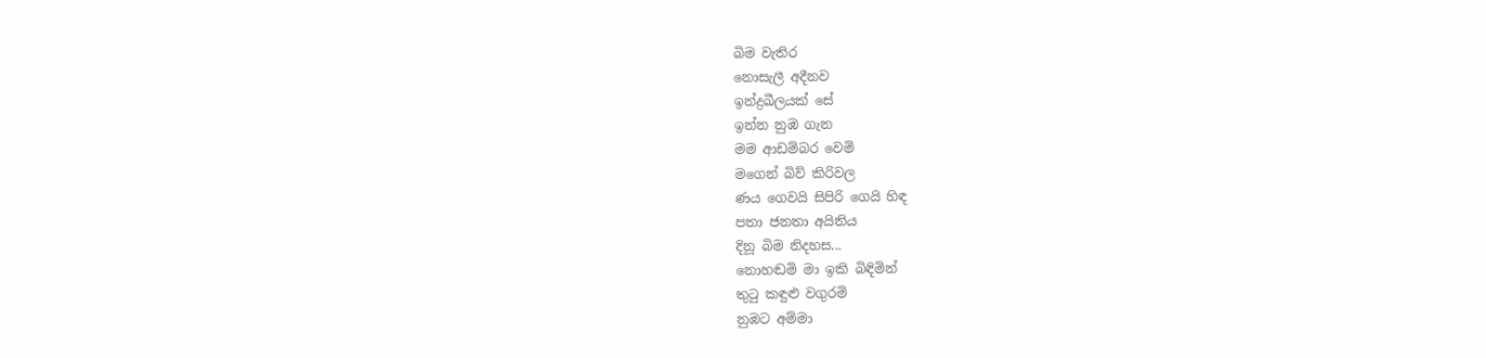බිම වැතිර
නොසැලී අදීනව
ඉන්ද්‍රඛීලයක් සේ
ඉන්න නුඹ ගැන
මම ආඩම්බර වෙමි
මගෙන් බිව් කිරිවල
ණය ගෙවයි සිපිරි ගෙයි හිඳ
පතා ජනතා අයිතිය
දිනූ බිම නිදහස...
නොහඬමි මා ඉකි බිඳිමින්
තුටු කඳුළු වගුරමි
නුඹට අම්මා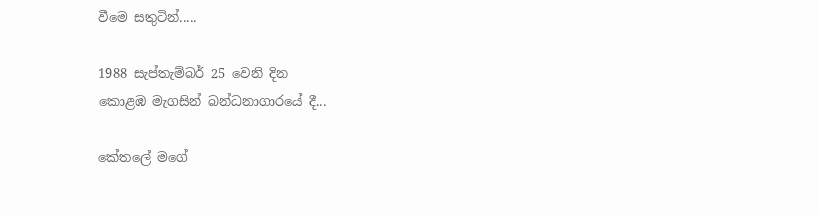වීමෙ සතුටින්.....

1988 සැප්තැම්බර් 25 වෙනි දින
කොළඹ මැගසින් බන්ධනාගාරයේ දී...

කේතලේ මගේ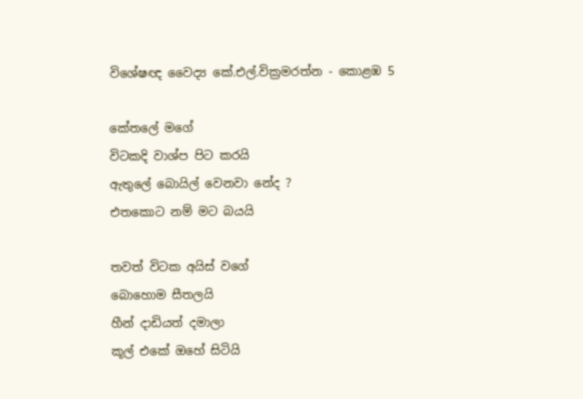විශේෂඥ වෛද්‍ය කේ.එල්.වික්‍රමරත්න - කොළඹ 5

කේතලේ මගේ
විටකදි වාශ්ප පිට කරයි
ඇතුලේ බොයිල් වෙනවා නේද ?
එතකොට නම් මට බයයි

තවත් විටක අයිස් වගේ
බොහොම සීතලයි
හීන් දාඩියත් දමාලා
කූල් එකේ ඔහේ සිටියි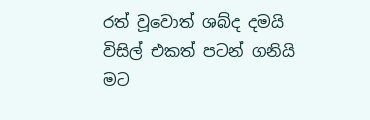රත් වූවොත් ශබ්ද දමයි
විසිල් එකත් පටන් ගනියි
මට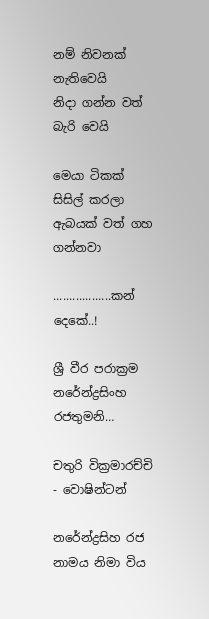නම් නිවනක් නැතිවෙයි
නිදා ගන්න වත් බැරි වෙයි

මෙයා ටිකක් සිසිල් කරලා
ඇබයක් වත් ගහ ගන්නවා

..................කන් දෙකේ..!

ශ්‍රී වීර පරාක්‍රම නරේන්ද්‍රසිංහ රජතුමනි…

චතුරි වික්‍රමාරච්චි - වොෂින්ටන්

නරේන්ද්‍රසිහ රජ නාමය නිමා විය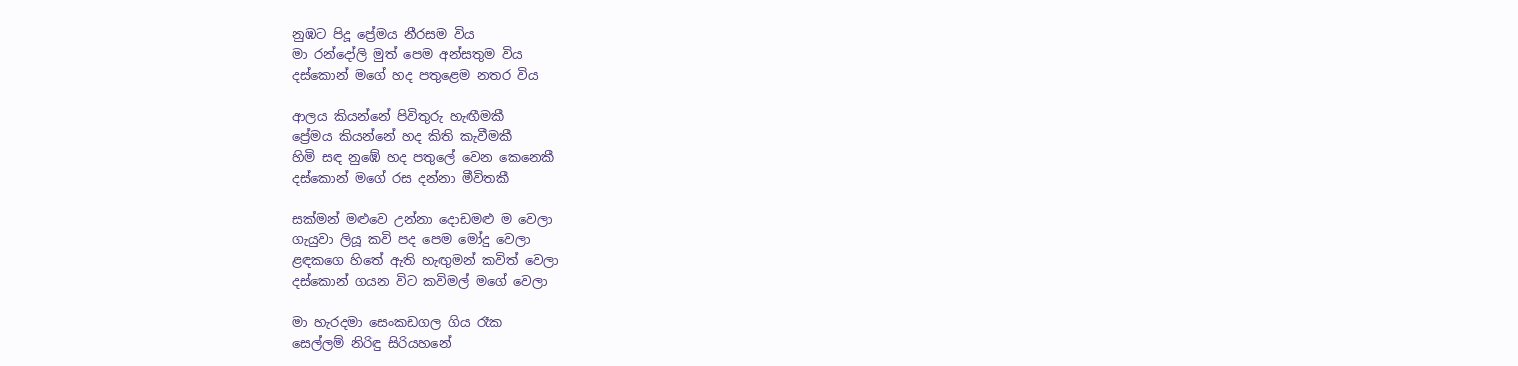නුඹට පිදූ ප්‍රේමය නීරසම විය
මා රන්දෝලි මුත් පෙම අන්සතුම විය
දස්කොන් මගේ හද පතුළෙම නතර විය

ආලය කියන්නේ පිවිතුරු හැඟීමකී
ප්‍රේමය කියන්නේ හද කිති කැවීමකී
හිමි සඳ නුඹේ හද පතුලේ වෙන කෙනෙකී
දස්කොන් මගේ රස දන්නා මීවිතකී

සක්මන් මළුවෙ උන්නා දොඩමළු ම වෙලා
ගැයුවා ලියූ කවි පද පෙම මෝදු වෙලා
ළඳකගෙ හිතේ ඇති හැඟුමන් කවිත් වෙලා
දස්කොන් ගයන විට කවිමල් මගේ වෙලා

මා හැරදමා සෙංකඩගල ගිය රෑක
සෙල්ලම් නිරිඳු සිරියහනේ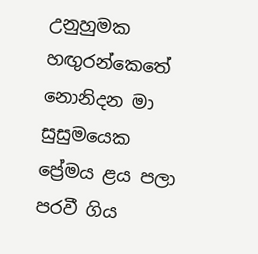උනුහුමක
හඟුරන්කෙතේ නොනිදන මා සුසුමයෙක
ප්‍රේමය ළය පලා පරවී ගිය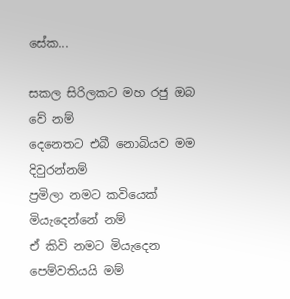සේක...

සකල සිරිලකට මහ රජු ඔබ වේ නම්
දෙනෙතට එබී නොබියව මම දිවුරන්නම්
ප්‍රමිලා නමට කවියෙක් මියැදෙන්නේ නම්
ඒ කිවි නමට මියැදෙන පෙම්වතියයි මම්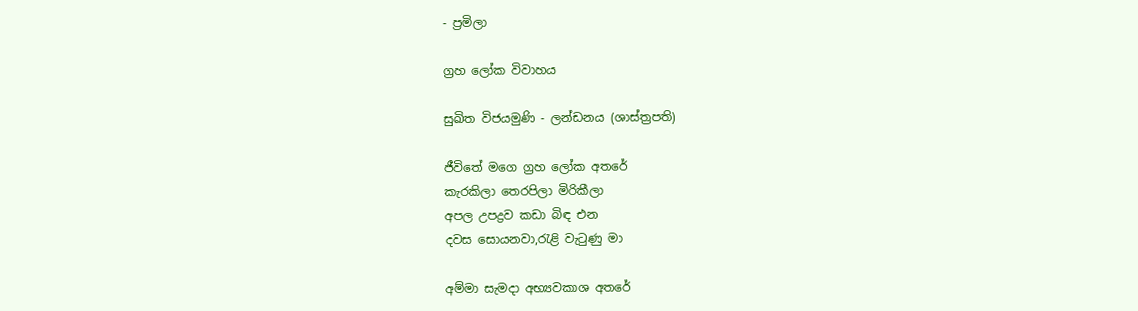- ප්‍රමිලා

ග්‍රහ ලෝක විවාහය

සුඛිත විජයමුණි - ලන්ඩනය (ශාස්ත්‍රපති)

ජීවිතේ මගෙ ග්‍රහ ලෝක අතරේ
කැරකිලා තෙරපිලා මිරිකීලා
අපල උපද්‍රව කඩා බිඳ එන
දවස සොයනවා,රැළි වැටුණු මා

අම්මා සැමදා අභ්‍යවකාශ අතරේ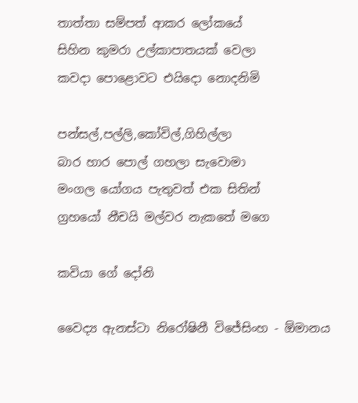තාත්තා සම්පත් ආකර ලෝකයේ
සිහින කුමරා උල්කාපාතයක් වෙලා
කවදා පොළොවට එයිදො නොදනිමි

පන්සල්,පල්ලි,කෝවිල්,ගිහිල්ලා
බාර හාර පොල් ගහලා සැවොමා
මංගල යෝගය පැතුවත් එක සිතින්
ග්‍රහයෝ නීචයි මල්වර නැකතේ මගෙ

කවියා ගේ දෝනි

වෛද්‍ය ඇනස්ටා නිරෝෂිනී විජේසිංහ - ඕමානය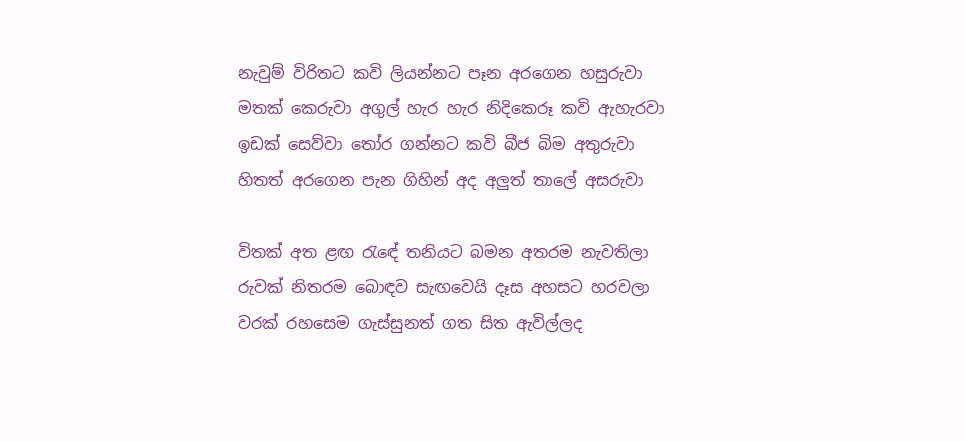නැවුම් විරිතට කවි ලියන්නට පෑන අරගෙන හසුරුවා
මතක් කෙරුවා අගුල් හැර හැර නිදිකෙරූ කවි ඇහැරවා
ඉඩක් සෙව්වා තෝර ගන්නට කවි බීජ බිම අතුරුවා
හිතත් අරගෙන පැන ගිහින් අද අලුත් තාලේ අසරුවා

විතක් අත ළඟ රැඳේ තනියට බමන අතරම නැවතිලා
රුවක් නිතරම බොඳව සැඟවෙයි දෑස අහසට හරවලා
වරක් රහසෙම ගැස්සුනත් ගත සිත ඇවිල්ලද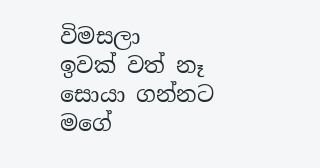විමසලා
ඉවක් වත් නෑ සොයා ගන්නට මගේ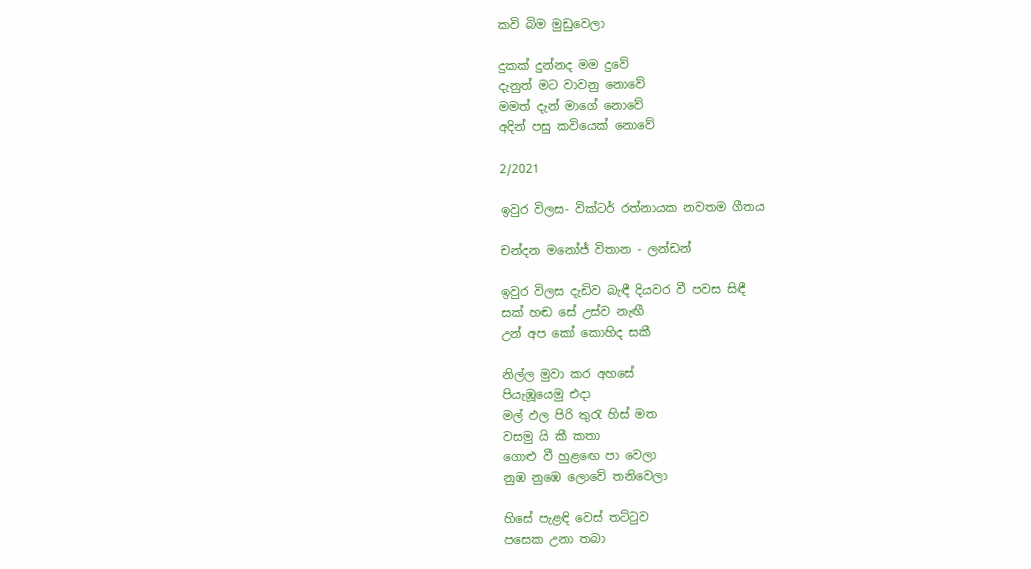කවි බිම මුඩුවෙලා

දුකක් දුන්නද මම දුවේ
දැනුත් මට වාවනු නොවේ
මමත් දැන් මාගේ නොවේ
අදින් පසු කවියෙක් නොවේ

2/2021

ඉවුර විලස- වික්ටර් රත්නායක නවතම ගීතය

චන්දන මනෝජ් විතාන - ලන්ඩන්

ඉවුර විලස දැඩිව බැඳී දියවර වී පවස සිඳී
සක් හඬ සේ උස්ව නැඟී
උන් අප කෝ කොහිද සකී

නිල්ල මුවා කර අහසේ
පියැඹූයෙමු එදා
මල් ඵල පිරි තුරැ හිස් මත
වසමු යි කී කතා
ගොළු වී හුළඟෙ පා වෙලා
නුඹ නුඹෙ ලොවේ තනිවෙලා

හිසේ පැළඳි වෙස් තට්ටුව
පසෙක උනා තබා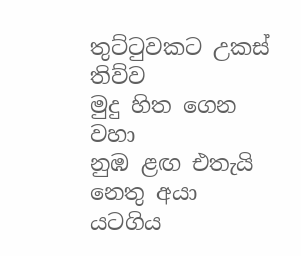තුට්ටුවකට උකස් තිව්ව
මුදු හිත ගෙන වහා
නුඹ ළඟ එතැයි නෙතු අයා
යටගිය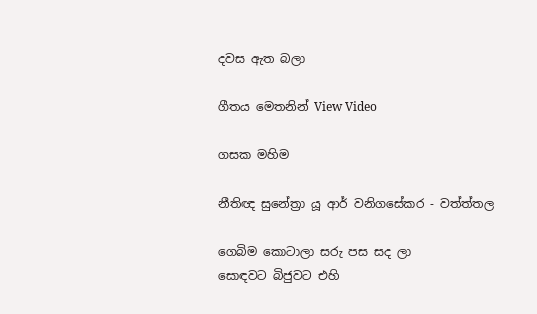දවස ඇත බලා

ගීතය මෙතනින් View Video

ගසක මහිම

නීතිඥ සුනේත්‍රා යූ ආර් වනිගසේකර - වත්ත්තල

ගෙබිම කොටාලා සරු පස සද ලා
සොඳවට බිජුවට එහි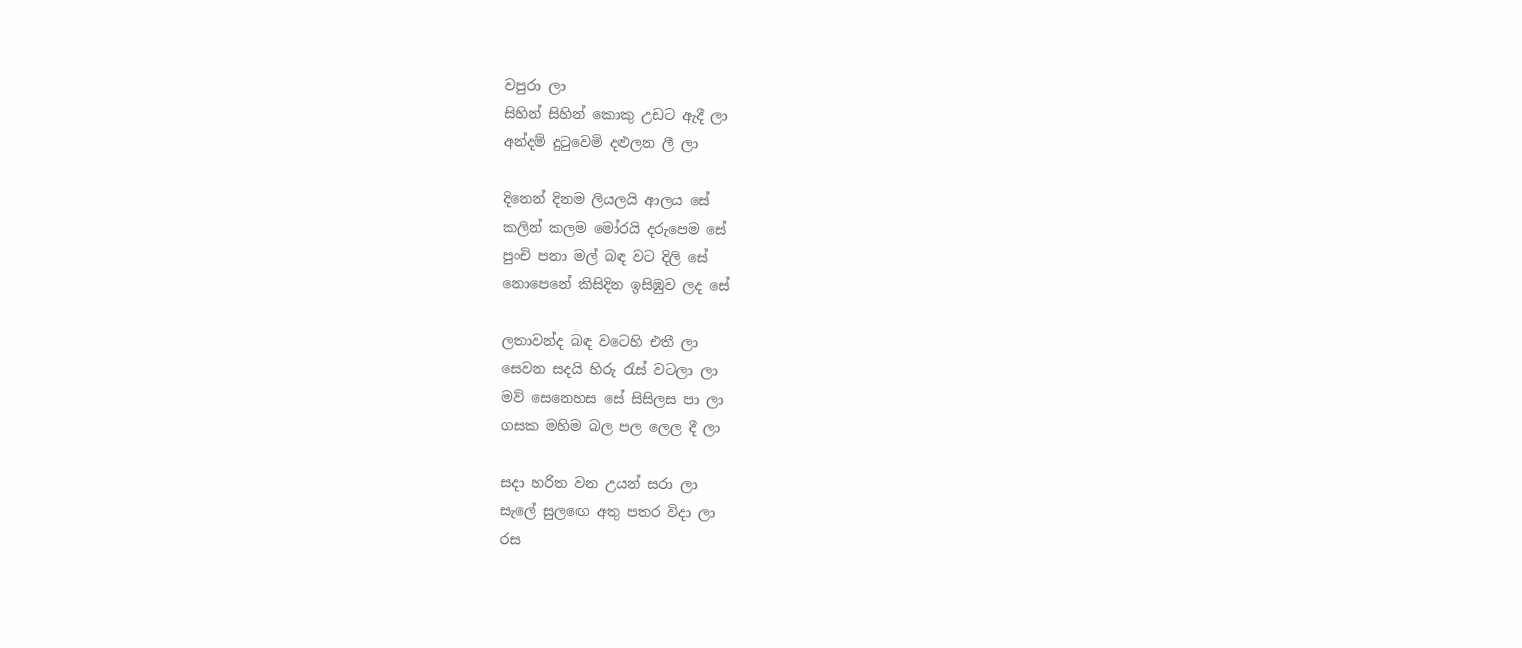වපුරා ලා
සිහින් සිහින් කොකු උඩට ඇදී ලා
අන්දම් දුටුවෙමි දළුලන ලී ලා

දිනෙන් දිනම ලියලයි ආලය සේ
කලින් කලම මෝරයි දරුපෙම සේ
පුංචි පනා මල් බඳ වට දිලි සේ
නොපෙනේ කිසිදින ඉසිඹුව ලද සේ

ලතාවන්ද බඳ වටෙහි එතී ලා
සෙවන සදයි හිරු රැස් වටලා ලා
මව් සෙනෙහස සේ සිසිලස පා ලා
ගසක මහිම බල පල ලෙල දී ලා

සදා හරිත වන උයන් සරා ලා
සැලේ සුලඟෙ අතු පතර විදා ලා
රස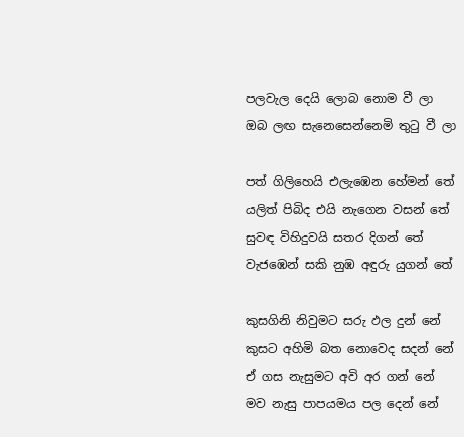පලවැල දෙයි ලොබ නොම වී ලා
ඔබ ලඟ සැනෙසෙන්නෙමි තුටු වී ලා

පත් ගිලිහෙයි එලැඹෙන හේමන් තේ
යලිත් පිබිද එයි නැගෙන වසන් තේ
සුවඳ විහිදුවයි සතර දිගන් තේ
වැජඹෙන් සකි නුඹ අඳුරු යුගන් තේ

කුසගිනි නිවුමට සරු ඵල දුන් නේ
කුසට අහිමි බත නොවෙද සදන් නේ
ඒ ගස නැසුමට අවි අර ගන් නේ
මව නැසු පාපයමය පල දෙන් නේ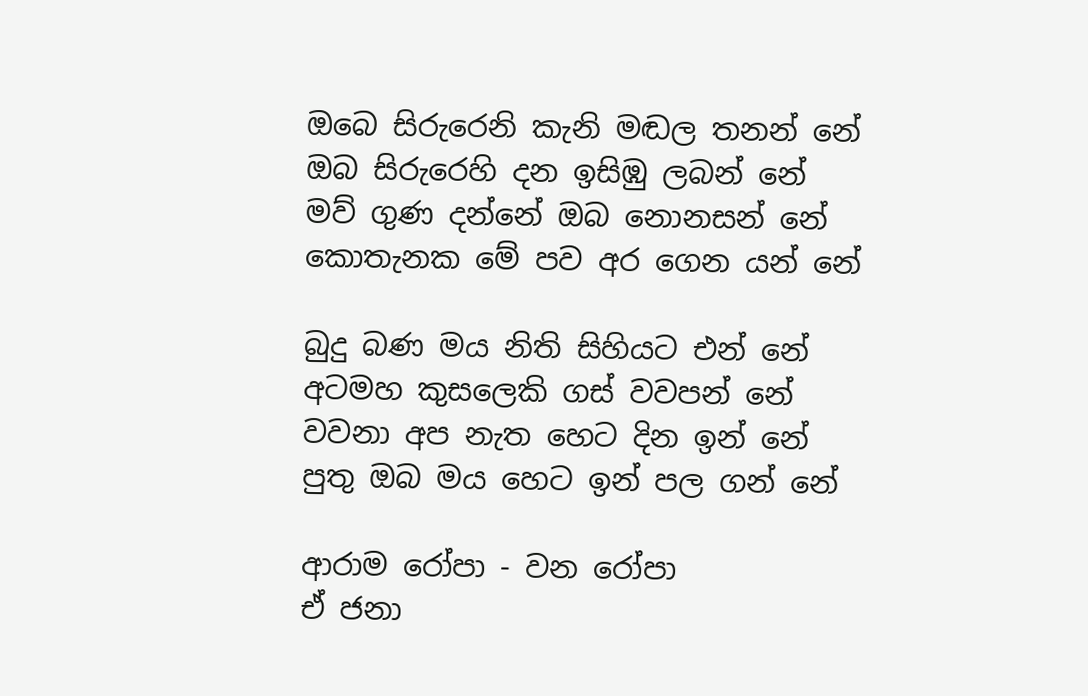ඔබෙ සිරුරෙනි කැනි මඬල තනන් නේ
ඔබ සිරුරෙහි දන ඉසිඹු ලබන් නේ
මව් ගුණ දන්නේ ඔබ නොනසන් නේ
කොතැනක මේ පව අර ගෙන යන් නේ

බුදු බණ මය නිති සිහියට එන් නේ
අටමහ කුසලෙකි ගස් වවපන් නේ
වවනා අප නැත හෙට දින ඉන් නේ
පුතු ඔබ මය හෙට ඉන් පල ගන් නේ

ආරාම රෝපා - වන රෝපා
ඒ ජනා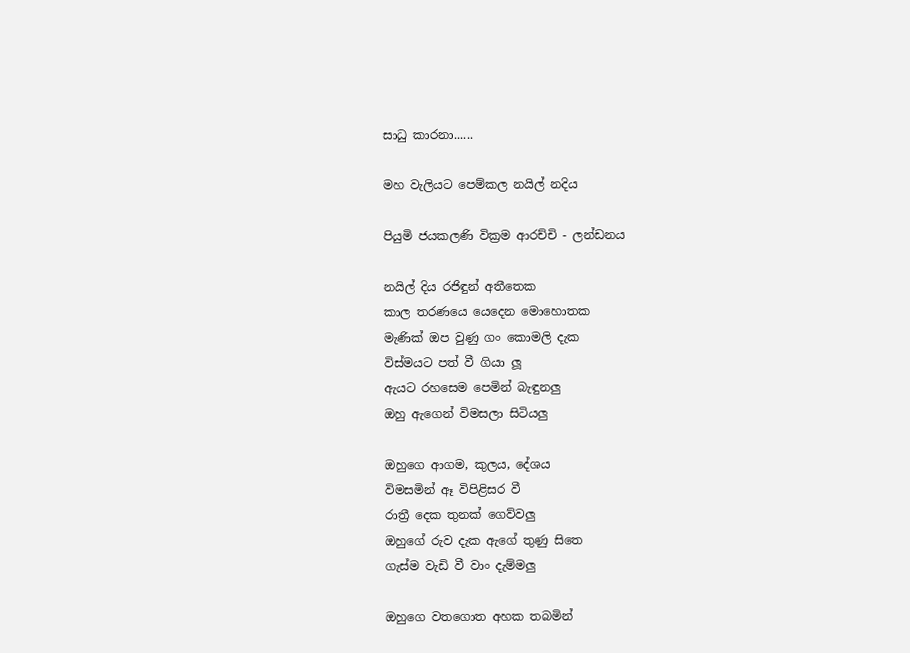සාධු කාරනා......

මහ වැලියට පෙම්කල නයිල් නදිය

පියුමි ජයකලණි වික්‍රම ආරච්චි - ලන්ඩනය

නයිල් දිය රජිඳුන් අතීතෙක
කාල තරණයෙ යෙදෙන මොහොතක
මැණික් ඔප වුණු ගං කොමලි දැක
විස්මයට පත් වී ගියා ලූ
ඇයට රහසෙම පෙමින් බැඳුනලු
ඔහු ඇගෙන් විමසලා සිටියලු

ඔහුගෙ ආගම, කුලය, දේශය
විමසමින් ඈ විපිළිසර වී
රාත්‍රී දෙක තුනක් ගෙව්වලු
ඔහුගේ රුව දැක ඇගේ තුණු සිතෙ
ගැස්ම වැඩි වී වාං දැම්මලු

ඔහුගෙ වතගොත අහක තබමින්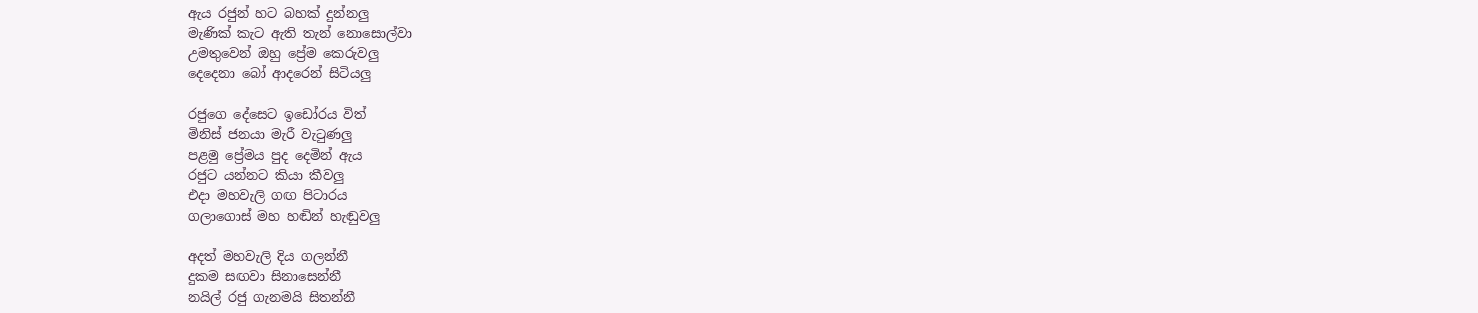ඇය රජුන් හට බහක් දුන්නලු
මැණික් කැට ඇති තැන් නොසොල්වා
උමතුවෙන් ඔහු ප්‍රේම කෙරුවලු
දෙදෙනා බෝ ආදරෙන් සිටියලු

රජුගෙ දේසෙට ඉඩෝරය විත්
මිනිස් ජනයා මැරී වැටුණලු
පළමු ප්‍රේමය පුද දෙමින් ඇය
රජුට යන්නට කියා කීවලු
එදා මහවැලි ගඟ පිටාරය
ගලාගොස් මහ හඬින් හැඬුවලු

අදත් මහවැලි දිය ගලන්නී
දුකම සඟවා සිනාසෙන්නී
නයිල් රජු ගැනමයි සිතන්නී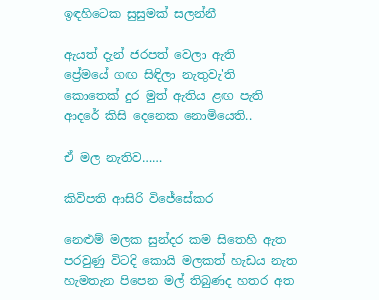ඉඳහිටෙක සුසුමක් සලන්නී

ඇයත් දැන් ජරපත් වෙලා ඇති
ප්‍රේමයේ ගඟ සිඳිලා නැතුවැ'ති
කොතෙක් දුර මුත් ඇතිය ළඟ පැති
ආදරේ කිසි දෙනෙක නොමියෙති..

ඒ මල නැතිව……

කිවිපති ආසිරි විජේසේකර

නෙළුම් මලක සුන්දර කම සිතෙහි ඇත
පරවුණු විටදි කොයි මලකත් හැඩය නැත
හැමතැන පිපෙන මල් තිබුණද හතර අත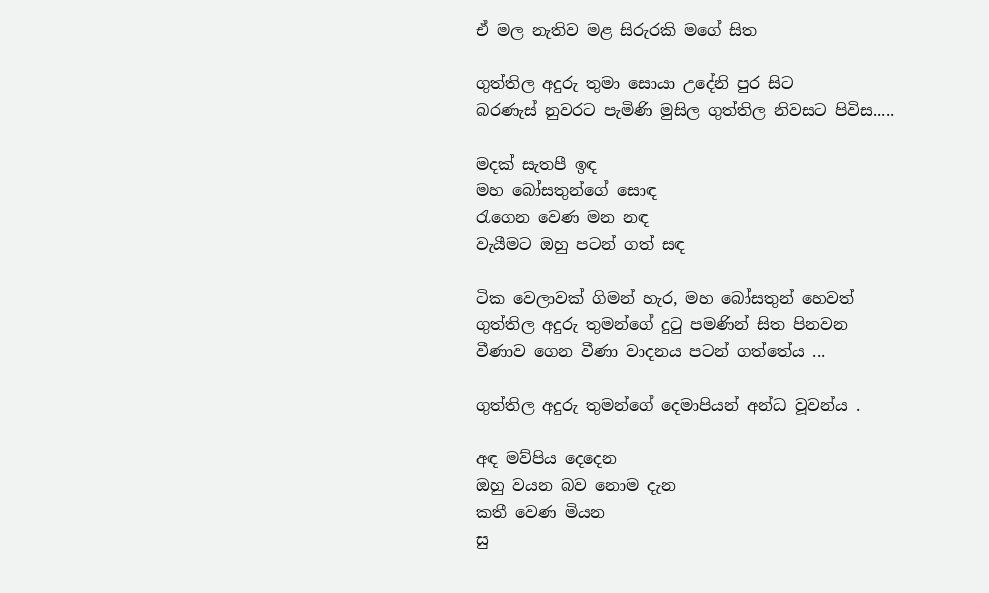ඒ මල නැතිව මළ සිරුරකි මගේ සිත

ගුත්තිල අදුරු තුමා සොයා උදේනි පුර සිට
බරණැස් නුවරට පැමිණි මුසිල ගුත්තිල නිවසට පිවිස.....

මදක් සැතපී ඉඳ
මහ බෝසතුන්ගේ සොඳ
රැගෙන වෙණ මන නඳ
වැයීමට ඔහු පටන් ගත් සඳ

ටික වෙලාවක් ගිමන් හැර, මහ බෝසතුන් හෙවත්
ගුත්තිල අදුරු තුමන්ගේ දුටු පමණින් සිත පිනවන
වීණාව ගෙන වීණා වාදනය පටන් ගත්තේය ...

ගුත්තිල අදුරු තුමන්ගේ දෙමාපියන් අන්ධ වූවන්ය .

අඳ මව්පිය දෙදෙන
ඔහු වයන බව නොම දැන
කතී වෙණ මියන
සු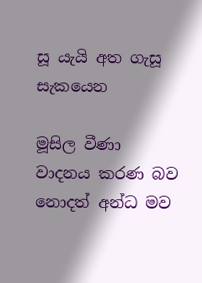සූ යැයි අත ගැසූ සැකයෙන

මූසිල වීණා වාදනය කරණ බව නොදත් අන්ධ මව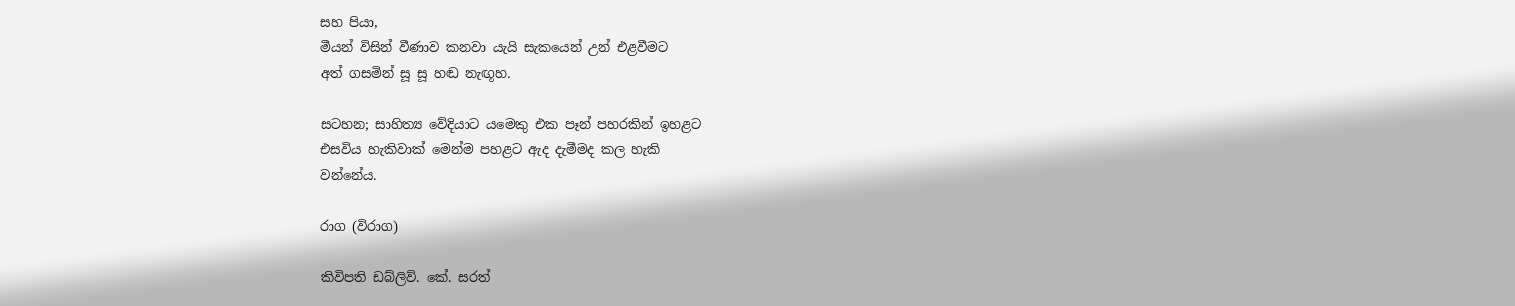සහ පියා,
මීයන් විසින් වීණාව කනවා යැයි සැකයෙන් උන් එළවීමට
අත්‍ ගසමින් සූ සූ හඬ නැඟූහ.

සටහන; සාහිත්‍ය වේදියාට යමෙකු එක පෑන් පහරකින් ඉහළට
එසවිය හැකිවාක් මෙන්ම පහළට ඇද දැමීමද කල හැකි
වන්නේය.

රාග (විරාග)

කිවිපති ඩබ්ලිව්. කේ. සරත්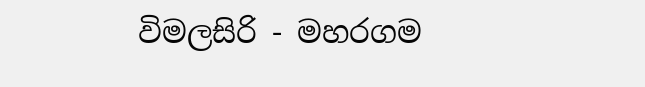විමලසිරි - මහරගම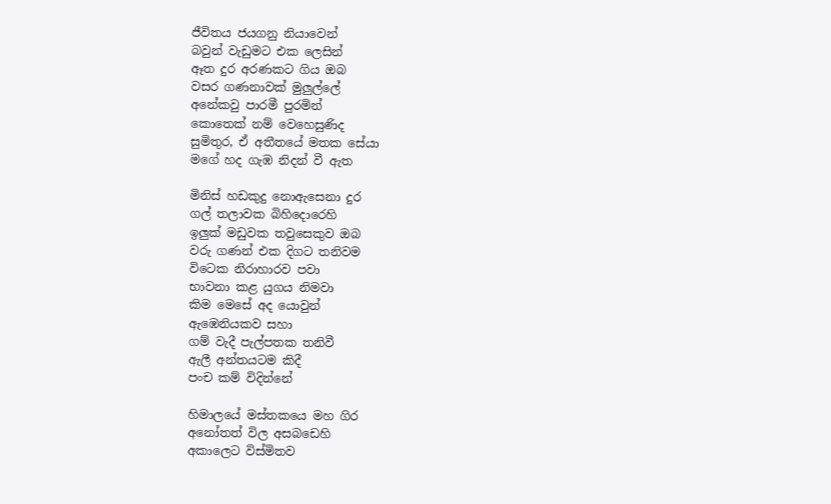ජීවිතය ජයගනු නියාවෙන්
බවුන් වැඩුමට එක ලෙසින්
ඈත දුර අරණකට ගිය ඔබ
වසර ගණනාවක් මුලුල්ලේ
අනේකවු පාරමී පුරමින්
කොතෙක් නම් වෙහෙසුණිද
සුමිතුර, ඒ අතීතයේ මතක සේයා
මගේ හද ගැඹ නිදන් වී ඇත

මිනිස් හඩකුදු නොඇසෙනා දුර
ගල් තලාවක බිහිදොරෙහි
ඉලුක් මඩුවක තවුසෙකුව ඔබ
වරු ගණන් එක දිගට තනිවම
විටෙක නිරාහාරව පවා
භාවනා කළ යුගය නිමවා
කිම මෙසේ අද යොවුන්
ඇඹෙනියකව සහා
ගම් වැදී පැල්පතක තනිවී
ඇලී අන්තයටම කිදී
පංච කම් විදින්නේ

හිමාලයේ මස්තකයෙ මහ ගිර
අනෝතත් විල අසබඩෙහි
අකාලෙට විස්මිතව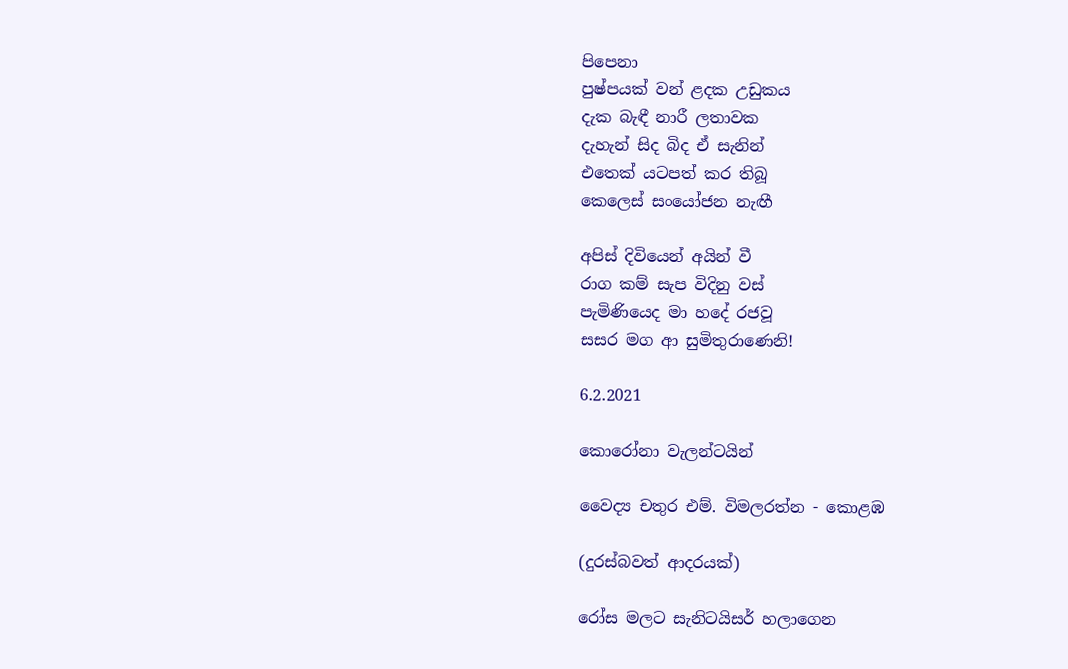පිපෙනා
පුෂ්පයක් වන් ළදක උඩුකය
දැක බැඳී නාරී ලතාවක
දැහැන් සිද බිද ඒ සැනින්
එතෙක් යටපත් කර තිබූ
කෙලෙස් සංයෝජන නැඟී

අපිස් දිවියෙන් අයින් වී
රාග කම් සැප විදිනු වස්
පැමිණියෙද මා හදේ රජවූ
සසර මග ආ සුමිතුරාණෙනි!

6.2.2021

කොරෝනා වැලන්ටයින්

වෛද්‍ය චතුර එම්. විමලරත්න - කොළඹ

(දුරස්බවත් ආදරයක්‌)

රෝස මලට සැනිටයිසර් හලාගෙන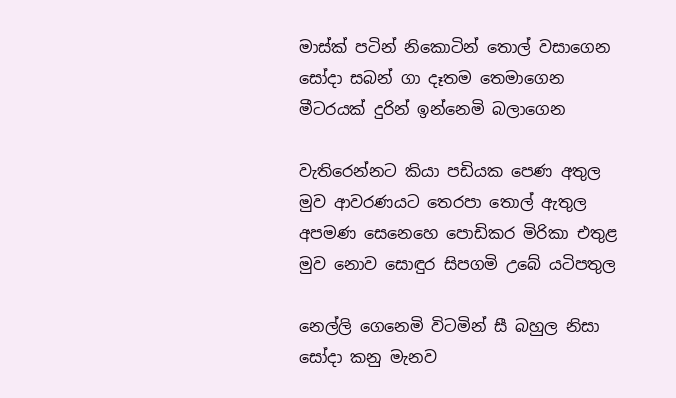මාස්ක් පටින් නිකොටින් තොල් වසාගෙන
සෝදා සබන් ගා දෑතම තෙමාගෙන
මීටරයක් දුරින් ඉන්නෙමි බලාගෙන

වැතිරෙන්නට කියා පඩියක පෙණ අතුල
මුව ආවරණයට තෙරපා තොල් ඇතුල
අපමණ සෙනෙහෙ පොඩිකර මිරිකා එතුළ
මුව නොව සොඳුර සිපගමි උබේ යටිපතුල

නෙල්ලි ගෙනෙමි විටමින් සී බහුල නිසා
සෝදා කනු මැනව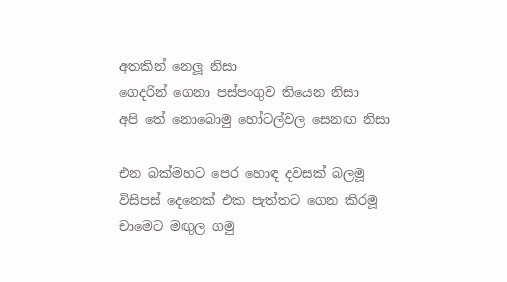අතකින් නෙලූ නිසා
ගෙදරින් ගෙනා පස්පංගුව තියෙන නිසා
අපි තේ නොබොමු හෝටල්වල සෙනඟ නිසා

එන බක්මහට පෙර හොඳ දවසක් බලමූ
විසිපස් දෙනෙක් එක පැත්තට ගෙන කිරමූ
චාමෙට මඟුල ගමු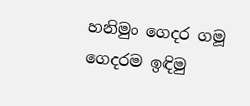හනිමුං ගෙදර ගමූ
ගෙදරම ඉඳිමු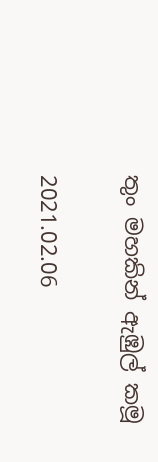තුං මහකින් ඇඹුල් කමූ

2021.02.06